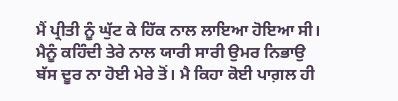ਮੈਂ ਪ੍ਰੀਤੀ ਨੂੰ ਘੁੱਟ ਕੇ ਹਿੱਕ ਨਾਲ ਲਾਇਆ ਹੋਇਆ ਸੀ। ਮੈਨੂੰ ਕਹਿੰਦੀ ਤੇਰੇ ਨਾਲ ਯਾਰੀ ਸਾਰੀ ਉਮਰ ਨਿਭਾਉ ਬੱਸ ਦੂਰ ਨਾ ਹੋਈ ਮੇਰੇ ਤੋਂ। ਮੈ ਕਿਹਾ ਕੋਈ ਪਾਗ਼ਲ ਹੀ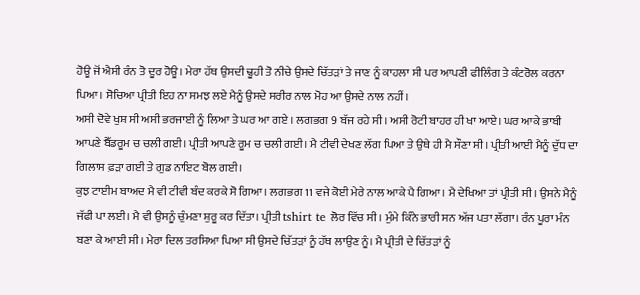ਹੋਊ ਜੋਂ ਐਸੀ ਰੰਨ ਤੋ ਦੂਰ ਹੋਊ। ਮੇਰਾ ਹੱਥ ਉਸਦੀ ਢੂਹੀ ਤੋ ਨੀਚੇ ਉਸਦੇ ਚਿੱਤੜਾਂ ਤੇ ਜਾਣ ਨੂੰ ਕਾਹਲਾ ਸੀ ਪਰ ਆਪਣੀ ਫੀਲਿੰਗ ਤੇ ਕੰਟਰੋਲ ਕਰਨਾ ਪਿਆ। ਸੋਚਿਆ ਪ੍ਰੀਤੀ ਇਹ ਨਾ ਸਮਝ ਲਏ ਮੈਨੂੰ ਉਸਦੇ ਸਰੀਰ ਨਾਲ ਮੋਹ ਆ ਉਸਦੇ ਨਾਲ ਨਹੀਂ।
ਅਸੀ ਦੋਵੇ ਖੁਸ਼ ਸੀ ਅਸੀ ਭਰਜਾਈ ਨੂੰ ਲਿਆ ਤੇ ਘਰ ਆ ਗਏ । ਲਗਭਗ 9 ਬੱਜ ਰਹੇ ਸੀ। ਅਸੀ ਰੋਟੀ ਬਾਹਰ ਹੀ ਖਾ ਆਏ। ਘਰ ਆਕੇ ਭਾਬੀ ਆਪਣੇ ਬੈੱਡਰੂਮ ਚ ਚਲੀ ਗਈ। ਪ੍ਰੀਤੀ ਆਪਣੇ ਰੂਮ ਚ ਚਲੀ ਗਈ। ਮੈ ਟੀਵੀ ਦੇਖਣ ਲੱਗ ਪਿਆ ਤੇ ਉਥੇ ਹੀ ਮੈ ਸੌਣਾ ਸੀ। ਪ੍ਰੀਤੀ ਆਈ ਮੈਨੂੰ ਦੁੱਧ ਦਾ ਗਿਲਾਸ ਫ਼ੜਾ ਗਈ ਤੇ ਗੁਡ ਨਾਇਟ ਬੋਲ ਗਈ।
ਕੁਝ ਟਾਈਮ ਬਾਅਦ ਮੈ ਵੀ ਟੀਵੀ ਬੰਦ ਕਰਕੇ ਸੋ ਗਿਆ। ਲਗਭਗ 11 ਵਜੇ ਕੋਈ ਮੇਰੇ ਨਾਲ ਆਕੇ ਪੈ ਗਿਆ। ਮੈ ਦੇਖਿਆ ਤਾਂ ਪ੍ਰੀਤੀ ਸੀ। ਉਸਨੇ ਮੈਨੂੰ ਜੱਫੀ ਪਾ ਲਈ। ਮੈ ਵੀ ਉਸਨੂੰ ਚੁੰਮਣਾ ਸ਼ੁਰੂ ਕਰ ਦਿੱਤਾ। ਪ੍ਰੀਤੀ tshirt te ਲੋਰ ਵਿੱਚ ਸੀ। ਮੁੰਮੇ ਕਿੰਨੇ ਭਾਰੀ ਸਨ ਅੱਜ ਪਤਾ ਲੱਗਾ। ਰੰਨ ਪੂਰਾ ਮੰਨ ਬਣਾ ਕੇ ਆਈ ਸੀ। ਮੇਰਾ ਦਿਲ ਤਰਸਿਆ ਪਿਆ ਸੀ ਉਸਦੇ ਚਿੱਤੜਾਂ ਨੂੰ ਹੱਥ ਲਾਉਣ ਨੂੰ। ਮੈ ਪ੍ਰੀਤੀ ਦੇ ਚਿੱਤੜਾਂ ਨੂੰ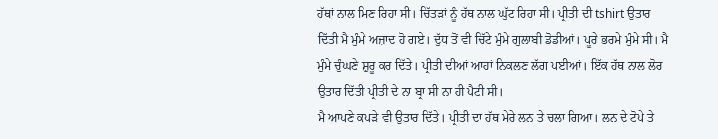ਹੱਥਾਂ ਨਾਲ ਮਿਣ ਰਿਹਾ ਸੀ। ਚਿੱਤੜਾਂ ਨੂੰ ਹੱਥ ਨਾਲ ਘੁੱਟ ਰਿਹਾ ਸੀ। ਪ੍ਰੀਤੀ ਦੀ tshirt ਉਤਾਰ ਦਿੱਤੀ ਮੈ ਮੁੰਮੇ ਅਜ਼ਾਦ ਹੋ ਗਏ। ਦੁੱਧ ਤੋਂ ਵੀ ਚਿੱਟੇ ਮੁੰਮੇ ਗੁਲਾਬੀ ਡੋਡੀਆਂ। ਪੂਰੇ ਭਰਮੇ ਮੁੰਮੇ ਸੀ। ਮੈ ਮੁੰਮੇ ਚੁੰਘਣੇ ਸ਼ੁਰੂ ਕਰ ਦਿੱਤੇ। ਪ੍ਰੀਤੀ ਦੀਆਂ ਆਹਾਂ ਨਿਕਲਣ ਲੱਗ ਪਈਆਂ। ਇੱਕ ਹੱਥ ਨਾਲ ਲੋਰ ਉਤਾਰ ਦਿੱਤੀ ਪ੍ਰੀਤੀ ਦੇ ਨਾ ਬ੍ਰਾ ਸੀ ਨਾ ਹੀ ਪੈਟੀ ਸੀ।
ਮੈ ਆਪਣੇ ਕਪੜੇ ਵੀ ਉਤਾਰ ਦਿੱਤੇ। ਪ੍ਰੀਤੀ ਦਾ ਹੱਥ ਮੇਰੇ ਲਨ ਤੇ ਚਲਾ ਗਿਆ। ਲਨ ਦੇ ਟੋਪੇ ਤੇ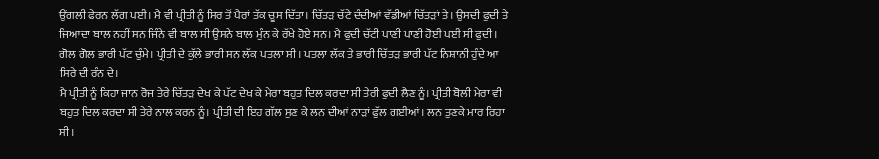ਉਂਗਲੀ ਫੇਰਨ ਲੱਗ ਪਈ। ਮੈ ਵੀ ਪ੍ਰੀਤੀ ਨੂੰ ਸਿਰ ਤੋਂ ਪੈਰਾਂ ਤੱਕ ਚੂਸ ਦਿੱਤਾ। ਚਿੱਤੜ ਚੱਟੇ ਦੰਦੀਆਂ ਵੱਡੀਆਂ ਚਿੱਤੜਾਂ ਤੇ। ਉਸਦੀ ਫੁਦੀ ਤੇ ਜਿਆਦਾ ਬਾਲ ਨਹੀਂ ਸਨ ਜਿੰਨੇ ਵੀ ਬਾਲ ਸੀ ਉਸਨੇ ਬਾਲ ਮੁੰਨ ਕੇ ਰੱਖੇ ਹੋਏ ਸਨ। ਮੈ ਫੁਦੀ ਚੱਟੀ ਪਾਣੀ ਪਾਣੀ ਹੋਈ ਪਈ ਸੀ ਫੁਦੀ। ਗੋਲ ਗੋਲ ਭਾਰੀ ਪੱਟ ਚੁੰਮੇ। ਪ੍ਰੀਤੀ ਦੇ ਕੁੱਲੇ ਭਾਰੀ ਸਨ ਲੱਕ ਪਤਲਾ ਸੀ। ਪਤਲਾ ਲੱਕ ਤੇ ਭਾਰੀ ਚਿੱਤੜ ਭਾਰੀ ਪੱਟ ਨਿਸ਼ਾਨੀ ਹੁੰਦੇ ਆ ਸਿਰੇ ਦੀ ਰੰਨ ਦੇ।
ਮੈ ਪ੍ਰੀਤੀ ਨੂੰ ਕਿਹਾ ਜਾਨ ਰੋਜ ਤੇਰੇ ਚਿੱਤੜ ਦੇਖ ਕੇ ਪੱਟ ਦੇਖ ਕੇ ਮੇਰਾ ਬਹੁਤ ਦਿਲ ਕਰਦਾ ਸੀ ਤੇਰੀ ਫੁਦੀ ਲੈਣ ਨੂੰ। ਪ੍ਰੀਤੀ ਬੋਲੀ ਮੇਰਾ ਵੀ ਬਹੁਤ ਦਿਲ ਕਰਦਾ ਸੀ ਤੇਰੇ ਨਾਲ ਕਰਨ ਨੂੰ। ਪ੍ਰੀਤੀ ਦੀ ਇਹ ਗੱਲ ਸੁਣ ਕੇ ਲਨ ਦੀਆਂ ਨਾੜਾਂ ਫੁੱਲ ਗਈਆਂ। ਲਨ ਤੁਣਕੇ ਮਾਰ ਰਿਹਾ ਸੀ।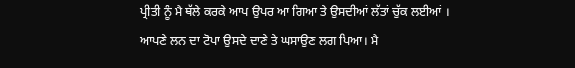ਪ੍ਰੀਤੀ ਨੂੰ ਮੈ ਥੱਲੇ ਕਰਕੇ ਆਪ ਉਪਰ ਆ ਗਿਆ ਤੇ ਉਸਦੀਆਂ ਲੱਤਾਂ ਚੁੱਕ ਲਈਆਂ । ਆਪਣੇ ਲਨ ਦਾ ਟੋਪਾ ਉਸਦੇ ਦਾਣੇ ਤੇ ਘਸਾਉਣ ਲਗ ਪਿਆ। ਮੈ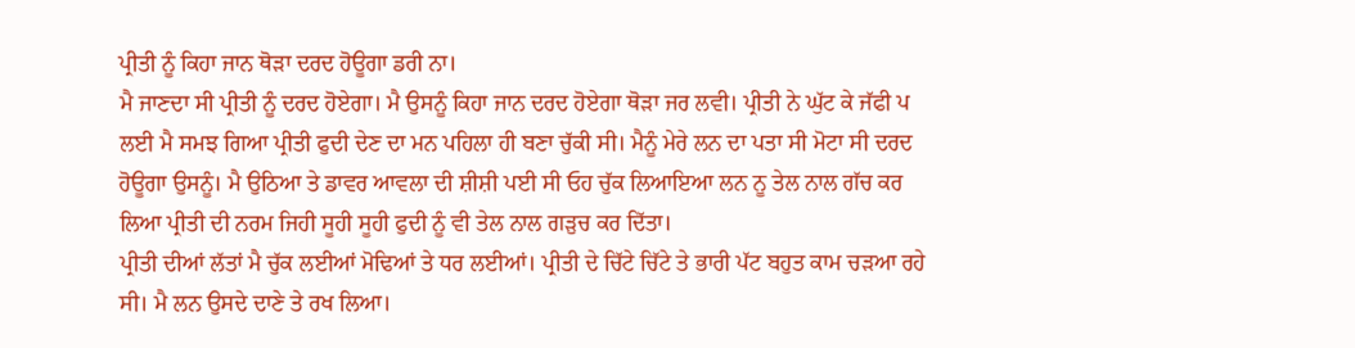ਪ੍ਰੀਤੀ ਨੂੰ ਕਿਹਾ ਜਾਨ ਥੋੜਾ ਦਰਦ ਹੋਊਗਾ ਡਰੀ ਨਾ।
ਮੈ ਜਾਣਦਾ ਸੀ ਪ੍ਰੀਤੀ ਨੂੰ ਦਰਦ ਹੋਏਗਾ। ਮੈ ਉਸਨੂੰ ਕਿਹਾ ਜਾਨ ਦਰਦ ਹੋਏਗਾ ਥੋੜਾ ਜਰ ਲਵੀ। ਪ੍ਰੀਤੀ ਨੇ ਘੁੱਟ ਕੇ ਜੱਫੀ ਪ ਲਈ ਮੈ ਸਮਝ ਗਿਆ ਪ੍ਰੀਤੀ ਫੁਦੀ ਦੇਣ ਦਾ ਮਨ ਪਹਿਲਾ ਹੀ ਬਣਾ ਚੁੱਕੀ ਸੀ। ਮੈਨੂੰ ਮੇਰੇ ਲਨ ਦਾ ਪਤਾ ਸੀ ਮੋਟਾ ਸੀ ਦਰਦ ਹੋਊਗਾ ਉਸਨੂੰ। ਮੈ ਉਠਿਆ ਤੇ ਡਾਵਰ ਆਵਲਾ ਦੀ ਸ਼ੀਸ਼ੀ ਪਈ ਸੀ ਓਹ ਚੁੱਕ ਲਿਆਇਆ ਲਨ ਨੂ ਤੇਲ ਨਾਲ ਗੱਚ ਕਰ ਲਿਆ ਪ੍ਰੀਤੀ ਦੀ ਨਰਮ ਜਿਹੀ ਸੂਹੀ ਸੂਹੀ ਫੁਦੀ ਨੂੰ ਵੀ ਤੇਲ ਨਾਲ ਗੜੁਚ ਕਰ ਦਿੱਤਾ।
ਪ੍ਰੀਤੀ ਦੀਆਂ ਲੱਤਾਂ ਮੈ ਚੁੱਕ ਲਈਆਂ ਮੋਢਿਆਂ ਤੇ ਧਰ ਲਈਆਂ। ਪ੍ਰੀਤੀ ਦੇ ਚਿੱਟੇ ਚਿੱਟੇ ਤੇ ਭਾਰੀ ਪੱਟ ਬਹੁਤ ਕਾਮ ਚੜਆ ਰਹੇ ਸੀ। ਮੈ ਲਨ ਉਸਦੇ ਦਾਣੇ ਤੇ ਰਖ ਲਿਆ।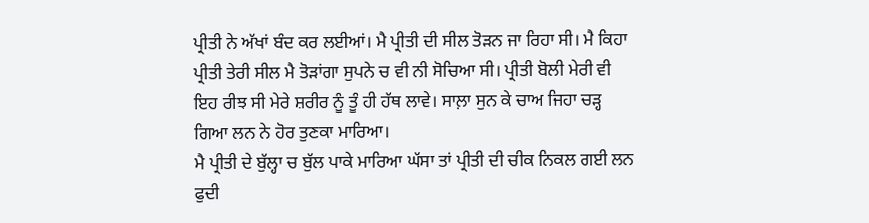ਪ੍ਰੀਤੀ ਨੇ ਅੱਖਾਂ ਬੰਦ ਕਰ ਲਈਆਂ। ਮੈ ਪ੍ਰੀਤੀ ਦੀ ਸੀਲ ਤੋੜਨ ਜਾ ਰਿਹਾ ਸੀ। ਮੈ ਕਿਹਾ ਪ੍ਰੀਤੀ ਤੇਰੀ ਸੀਲ ਮੈ ਤੋੜਾਂਗਾ ਸੁਪਨੇ ਚ ਵੀ ਨੀ ਸੋਚਿਆ ਸੀ। ਪ੍ਰੀਤੀ ਬੋਲੀ ਮੇਰੀ ਵੀ ਇਹ ਰੀਝ ਸੀ ਮੇਰੇ ਸ਼ਰੀਰ ਨੂੰ ਤੂੰ ਹੀ ਹੱਥ ਲਾਵੇ। ਸਾਲ਼ਾ ਸੁਨ ਕੇ ਚਾਅ ਜਿਹਾ ਚੜ੍ਹ ਗਿਆ ਲਨ ਨੇ ਹੋਰ ਤੁਣਕਾ ਮਾਰਿਆ।
ਮੈ ਪ੍ਰੀਤੀ ਦੇ ਬੁੱਲ੍ਹਾ ਚ ਬੁੱਲ ਪਾਕੇ ਮਾਰਿਆ ਘੱਸਾ ਤਾਂ ਪ੍ਰੀਤੀ ਦੀ ਚੀਕ ਨਿਕਲ ਗਈ ਲਨ ਫੁਦੀ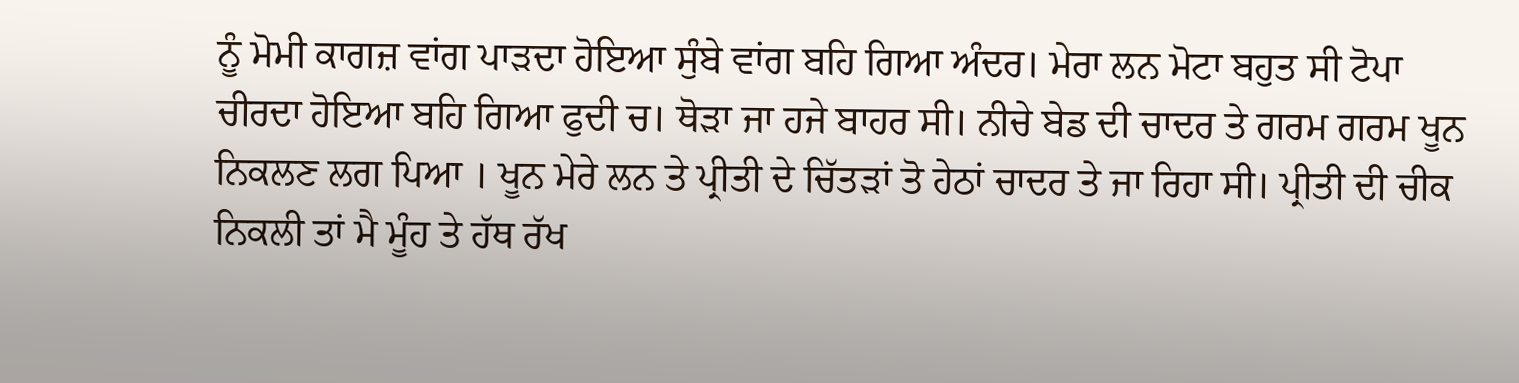ਨੂੰ ਮੋਮੀ ਕਾਗਜ਼ ਵਾਂਗ ਪਾੜਦਾ ਹੋਇਆ ਸੁੰਬੇ ਵਾਂਗ ਬਹਿ ਗਿਆ ਅੰਦਰ। ਮੇਰਾ ਲਨ ਮੋਟਾ ਬਹੁਤ ਸੀ ਟੋਪਾ ਚੀਰਦਾ ਹੋਇਆ ਬਹਿ ਗਿਆ ਫੁਦੀ ਚ। ਥੋੜਾ ਜਾ ਹਜੇ ਬਾਹਰ ਸੀ। ਨੀਚੇ ਬੇਡ ਦੀ ਚਾਦਰ ਤੇ ਗਰਮ ਗਰਮ ਖੂਨ ਨਿਕਲਣ ਲਗ ਪਿਆ । ਖੂਨ ਮੇਰੇ ਲਨ ਤੇ ਪ੍ਰੀਤੀ ਦੇ ਚਿੱਤੜਾਂ ਤੋ ਹੇਠਾਂ ਚਾਦਰ ਤੇ ਜਾ ਰਿਹਾ ਸੀ। ਪ੍ਰੀਤੀ ਦੀ ਚੀਕ ਨਿਕਲੀ ਤਾਂ ਮੈ ਮੂੰਹ ਤੇ ਹੱਥ ਰੱਖ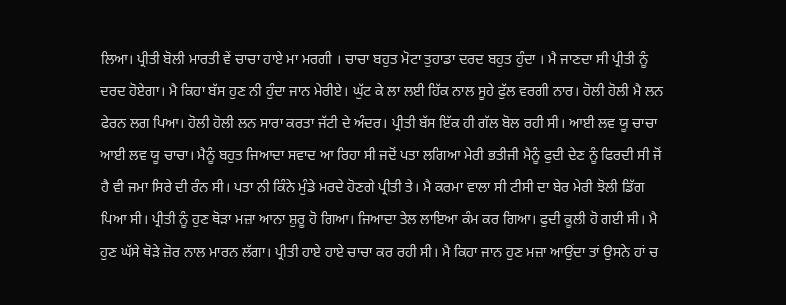ਲਿਆ। ਪ੍ਰੀਤੀ ਬੋਲੀ ਮਾਰਤੀ ਵੇਂ ਚਾਚਾ ਹਾਏ ਮਾ ਮਰਗੀ । ਚਾਚਾ ਬਹੁਤ ਮੋਟਾ ਤੁਹਾਡਾ ਦਰਦ ਬਹੁਤ ਹੁੰਦਾ । ਮੈ ਜਾਣਦਾ ਸੀ ਪ੍ਰੀਤੀ ਨੂੰ ਦਰਦ ਹੋਏਗਾ। ਮੈ ਕਿਹਾ ਬੱਸ ਹੁਣ ਨੀ ਹੁੰਦਾ ਜਾਨ ਮੇਰੀਏ। ਘੁੱਟ ਕੇ ਲਾ ਲਈ ਹਿੱਕ ਨਾਲ ਸੂਹੇ ਫੁੱਲ ਵਰਗੀ ਨਾਰ। ਹੋਲੀ ਹੋਲੀ ਮੈ ਲਨ ਫੇਰਨ ਲਗ ਪਿਆ। ਹੋਲੀ ਹੋਲੀ ਲਨ ਸਾਰਾ ਕਰਤਾ ਜੱਟੀ ਦੇ ਅੰਦਰ। ਪ੍ਰੀਤੀ ਬੱਸ ਇੱਕ ਹੀ ਗੱਲ ਬੋਲ ਰਹੀ ਸੀ। ਆਈ ਲਵ ਯੂ ਚਾਚਾ ਆਈ ਲਵ ਯੂ ਚਾਚਾ। ਮੈਨੂੰ ਬਹੁਤ ਜਿਆਦਾ ਸਵਾਦ ਆ ਰਿਹਾ ਸੀ ਜਦੋਂ ਪਤਾ ਲਗਿਆ ਮੇਰੀ ਭਤੀਜੀ ਮੈਨੂੰ ਫੁਦੀ ਦੇਣ ਨੂੰ ਫਿਰਦੀ ਸੀ ਜੋਂ ਹੈ ਵੀ ਜਮਾ ਸਿਰੇ ਦੀ ਰੰਨ ਸੀ। ਪਤਾ ਨੀ ਕਿੰਨੇ ਮੁੰਡੇ ਮਰਦੇ ਹੋਣਗੇ ਪ੍ਰੀਤੀ ਤੇ। ਮੈ ਕਰਮਾ ਵਾਲਾ ਸੀ ਟੀਸੀ ਦਾ ਬੇਰ ਮੇਰੀ ਝੋਲੀ ਡਿੱਗ ਪਿਆ ਸੀ। ਪ੍ਰੀਤੀ ਨੂੰ ਹੁਣ ਥੋੜਾ ਮਜ਼ਾ ਆਨਾ ਸ਼ੁਰੂ ਹੋ ਗਿਆ। ਜਿਆਦਾ ਤੇਲ ਲਾਇਆ ਕੰਮ ਕਰ ਗਿਆ। ਫੁਦੀ ਕੂਲੀ ਹੋ ਗਈ ਸੀ। ਮੈ ਹੁਣ ਘੱਸੇ ਥੋੜੇ ਜ਼ੋਰ ਨਾਲ ਮਾਰਨ ਲੱਗਾ। ਪ੍ਰੀਤੀ ਹਾਏ ਹਾਏ ਚਾਚਾ ਕਰ ਰਹੀ ਸੀ। ਮੈ ਕਿਹਾ ਜਾਨ ਹੁਣ ਮਜ਼ਾ ਆਉਂਦਾ ਤਾਂ ਉਸਨੇ ਹਾਂ ਚ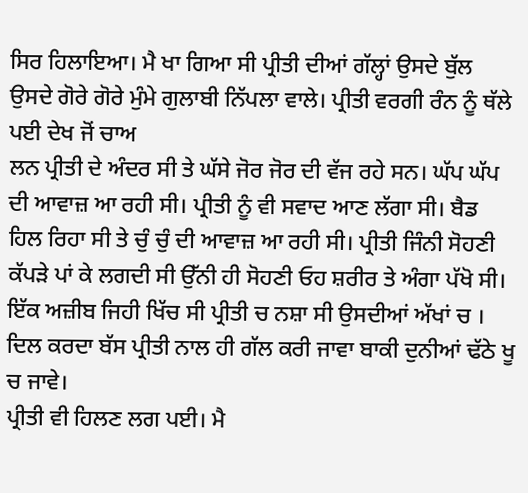ਸਿਰ ਹਿਲਾਇਆ। ਮੈ ਖਾ ਗਿਆ ਸੀ ਪ੍ਰੀਤੀ ਦੀਆਂ ਗੱਲ੍ਹਾਂ ਉਸਦੇ ਬੁੱਲ ਉਸਦੇ ਗੋਰੇ ਗੋਰੇ ਮੁੰਮੇ ਗੁਲਾਬੀ ਨਿੱਪਲਾ ਵਾਲੇ। ਪ੍ਰੀਤੀ ਵਰਗੀ ਰੰਨ ਨੂੰ ਥੱਲੇ ਪਈ ਦੇਖ ਜੋਂ ਚਾਅ
ਲਨ ਪ੍ਰੀਤੀ ਦੇ ਅੰਦਰ ਸੀ ਤੇ ਘੱਸੇ ਜੋਰ ਜੋਰ ਦੀ ਵੱਜ ਰਹੇ ਸਨ। ਘੱਪ ਘੱਪ ਦੀ ਆਵਾਜ਼ ਆ ਰਹੀ ਸੀ। ਪ੍ਰੀਤੀ ਨੂੰ ਵੀ ਸਵਾਦ ਆਣ ਲੱਗਾ ਸੀ। ਬੈਡ ਹਿਲ ਰਿਹਾ ਸੀ ਤੇ ਚੁੰ ਚੁੰ ਦੀ ਆਵਾਜ਼ ਆ ਰਹੀ ਸੀ। ਪ੍ਰੀਤੀ ਜਿੰਨੀ ਸੋਹਣੀ ਕੱਪੜੇ ਪਾਂ ਕੇ ਲਗਦੀ ਸੀ ਉੱਨੀ ਹੀ ਸੋਹਣੀ ਓਹ ਸ਼ਰੀਰ ਤੇ ਅੰਗਾ ਪੱਖੋ ਸੀ। ਇੱਕ ਅਜ਼ੀਬ ਜਿਹੀ ਖਿੱਚ ਸੀ ਪ੍ਰੀਤੀ ਚ ਨਸ਼ਾ ਸੀ ਉਸਦੀਆਂ ਅੱਖਾਂ ਚ । ਦਿਲ ਕਰਦਾ ਬੱਸ ਪ੍ਰੀਤੀ ਨਾਲ ਹੀ ਗੱਲ ਕਰੀ ਜਾਵਾ ਬਾਕੀ ਦੁਨੀਆਂ ਢੱਠੇ ਖੂ ਚ ਜਾਵੇ।
ਪ੍ਰੀਤੀ ਵੀ ਹਿਲਣ ਲਗ ਪਈ। ਮੈ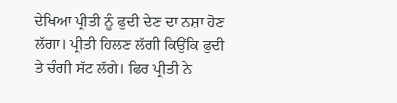ਦੇਖਿਆ ਪ੍ਰੀਤੀ ਨੂੰ ਫੁਦੀ ਦੇਣ ਦਾ ਨਸ਼ਾ ਹੋਣ ਲੱਗਾ। ਪ੍ਰੀਤੀ ਹਿਲਣ ਲੱਗੀ ਕਿਉਂਕਿ ਫੁਦੀ ਤੇ ਚੰਗੀ ਸੱਟ ਲੱਗੇ। ਫਿਰ ਪ੍ਰੀਤੀ ਨੇ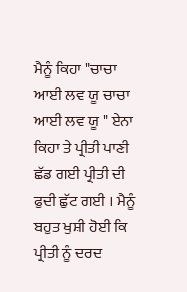ਮੈਨੂੰ ਕਿਹਾ "ਚਾਚਾ ਆਈ ਲਵ ਯੂ ਚਾਚਾ ਆਈ ਲਵ ਯੂ " ਏਨਾ ਕਿਹਾ ਤੇ ਪ੍ਰੀਤੀ ਪਾਣੀ ਛੱਡ ਗਈ ਪ੍ਰੀਤੀ ਦੀ ਫੁਦੀ ਛੁੱਟ ਗਈ । ਮੈਨੂੰ ਬਹੁਤ ਖੁਸ਼ੀ ਹੋਈ ਕਿ ਪ੍ਰੀਤੀ ਨੂੰ ਦਰਦ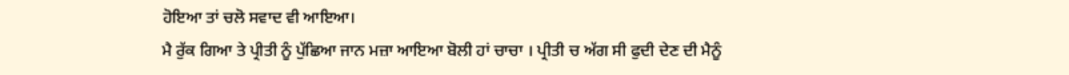ਹੋਇਆ ਤਾਂ ਚਲੋ ਸਵਾਦ ਵੀ ਆਇਆ।
ਮੈ ਰੁੱਕ ਗਿਆ ਤੇ ਪ੍ਰੀਤੀ ਨੂੰ ਪੁੱਛਿਆ ਜਾਨ ਮਜ਼ਾ ਆਇਆ ਬੋਲੀ ਹਾਂ ਚਾਚਾ । ਪ੍ਰੀਤੀ ਚ ਅੱਗ ਸੀ ਫੁਦੀ ਦੇਣ ਦੀ ਮੈਨੂੰ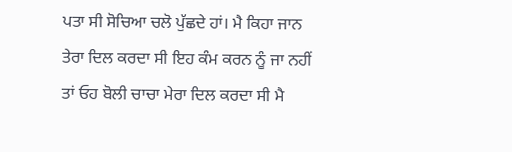ਪਤਾ ਸੀ ਸੋਚਿਆ ਚਲੋ ਪੁੱਛਦੇ ਹਾਂ। ਮੈ ਕਿਹਾ ਜਾਨ ਤੇਰਾ ਦਿਲ ਕਰਦਾ ਸੀ ਇਹ ਕੰਮ ਕਰਨ ਨੂੰ ਜਾ ਨਹੀਂ ਤਾਂ ਓਹ ਬੋਲੀ ਚਾਚਾ ਮੇਰਾ ਦਿਲ ਕਰਦਾ ਸੀ ਮੈ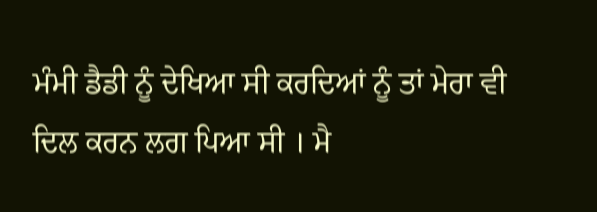ਮੰਮੀ ਡੈਡੀ ਨੂੰ ਦੇਖਿਆ ਸੀ ਕਰਦਿਆਂ ਨੂੰ ਤਾਂ ਮੇਰਾ ਵੀ ਦਿਲ ਕਰਨ ਲਗ ਪਿਆ ਸੀ । ਮੈ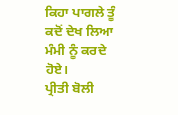ਕਿਹਾ ਪਾਗਲੇ ਤੂੰ ਕਦੋਂ ਦੇਖ ਲਿਆ ਮੰਮੀ ਨੂੰ ਕਰਦੇ ਹੋਏ।
ਪ੍ਰੀਤੀ ਬੋਲੀ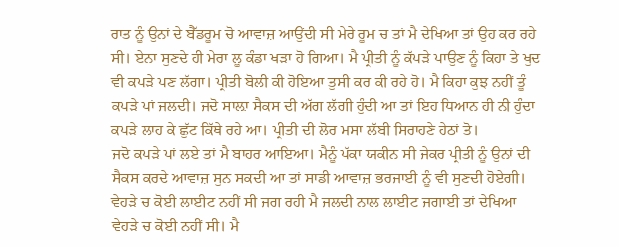ਰਾਤ ਨੂੰ ਉਨਾਂ ਦੇ ਬੈੱਡਰੂਮ ਚੋ ਆਵਾਜ਼ ਆਉਂਦੀ ਸੀ ਮੇਰੇ ਰੂਮ ਚ ਤਾਂ ਮੈ ਦੇਖਿਆ ਤਾਂ ਉਹ ਕਰ ਰਹੇ ਸੀ। ਏਨਾ ਸੁਣਦੇ ਹੀ ਮੇਰਾ ਲੂ ਕੰਡਾ ਖੜਾ ਹੋ ਗਿਆ। ਮੈ ਪ੍ਰੀਤੀ ਨੂੰ ਕੱਪੜੇ ਪਾਉਣ ਨੂੰ ਕਿਹਾ ਤੇ ਖੁਦ ਵੀ ਕਪੜੇ ਪਣ ਲੱਗਾ। ਪ੍ਰੀਤੀ ਬੋਲੀ ਕੀ ਹੋਇਆ ਤੁਸੀ ਕਰ ਕੀ ਰਹੇ ਹੋ। ਮੈ ਕਿਹਾ ਕੁਝ ਨਹੀਂ ਤੂੰ ਕਪੜੇ ਪਾਂ ਜਲਦੀ। ਜਦੋ ਸਾਲ਼ਾ ਸੈਕਸ ਦੀ ਅੱਗ ਲੱਗੀ ਹੁੰਦੀ ਆ ਤਾਂ ਇਹ ਧਿਆਨ ਹੀ ਨੀ ਹੁੰਦਾ ਕਪੜੇ ਲਾਹ ਕੇ ਛੁੱਟ ਕਿੱਥੇ ਰਹੇ ਆ। ਪ੍ਰੀਤੀ ਦੀ ਲੋਰ ਮਸਾ ਲੱਬੀ ਸਿਰਾਹਣੇ ਹੇਠਾਂ ਤੋ।
ਜਦੋ ਕਪੜੇ ਪਾਂ ਲਏ ਤਾਂ ਮੈ ਬਾਹਰ ਆਇਆ। ਮੈਨੂੰ ਪੱਕਾ ਯਕੀਨ ਸੀ ਜੇਕਰ ਪ੍ਰੀਤੀ ਨੂੰ ਉਨਾਂ ਦੀ ਸੈਕਸ ਕਰਦੇ ਆਵਾਜ਼ ਸੁਨ ਸਕਦੀ ਆ ਤਾਂ ਸਾਡੀ ਆਵਾਜ਼ ਭਰਜਾਈ ਨੂੰ ਵੀ ਸੁਣਦੀ ਹੋਏਗੀ। ਵੇਹੜੇ ਚ ਕੋਈ ਲਾਈਟ ਨਹੀਂ ਸੀ ਜਗ ਰਹੀ ਮੈ ਜਲਦੀ ਨਾਲ ਲਾਈਟ ਜਗਾਈ ਤਾਂ ਦੇਖਿਆ ਵੇਹੜੇ ਚ ਕੋਈ ਨਹੀਂ ਸੀ। ਮੈ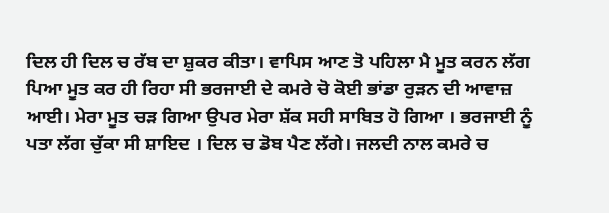ਦਿਲ ਹੀ ਦਿਲ ਚ ਰੱਬ ਦਾ ਸ਼ੁਕਰ ਕੀਤਾ। ਵਾਪਿਸ ਆਣ ਤੋ ਪਹਿਲਾ ਮੈ ਮੂਤ ਕਰਨ ਲੱਗ ਪਿਆ ਮੂਤ ਕਰ ਹੀ ਰਿਹਾ ਸੀ ਭਰਜਾਈ ਦੇ ਕਮਰੇ ਚੋ ਕੋਈ ਭਾਂਡਾ ਰੁੜਨ ਦੀ ਆਵਾਜ਼ ਆਈ। ਮੇਰਾ ਮੂਤ ਚੜ ਗਿਆ ਉਪਰ ਮੇਰਾ ਸ਼ੱਕ ਸਹੀ ਸਾਬਿਤ ਹੋ ਗਿਆ । ਭਰਜਾਈ ਨੂੰ ਪਤਾ ਲੱਗ ਚੁੱਕਾ ਸੀ ਸ਼ਾਇਦ । ਦਿਲ ਚ ਡੋਬ ਪੈਣ ਲੱਗੇ। ਜਲਦੀ ਨਾਲ ਕਮਰੇ ਚ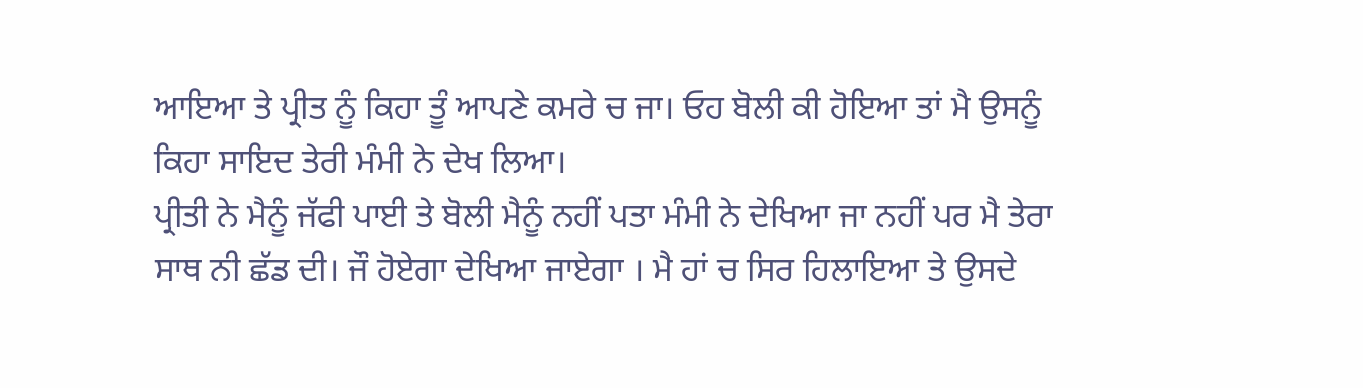ਆਇਆ ਤੇ ਪ੍ਰੀਤ ਨੂੰ ਕਿਹਾ ਤੂੰ ਆਪਣੇ ਕਮਰੇ ਚ ਜਾ। ਓਹ ਬੋਲੀ ਕੀ ਹੋਇਆ ਤਾਂ ਮੈ ਉਸਨੂੰ ਕਿਹਾ ਸਾਇਦ ਤੇਰੀ ਮੰਮੀ ਨੇ ਦੇਖ ਲਿਆ।
ਪ੍ਰੀਤੀ ਨੇ ਮੈਨੂੰ ਜੱਫੀ ਪਾਈ ਤੇ ਬੋਲੀ ਮੈਨੂੰ ਨਹੀਂ ਪਤਾ ਮੰਮੀ ਨੇ ਦੇਖਿਆ ਜਾ ਨਹੀਂ ਪਰ ਮੈ ਤੇਰਾ ਸਾਥ ਨੀ ਛੱਡ ਦੀ। ਜੌ ਹੋਏਗਾ ਦੇਖਿਆ ਜਾਏਗਾ । ਮੈ ਹਾਂ ਚ ਸਿਰ ਹਿਲਾਇਆ ਤੇ ਉਸਦੇ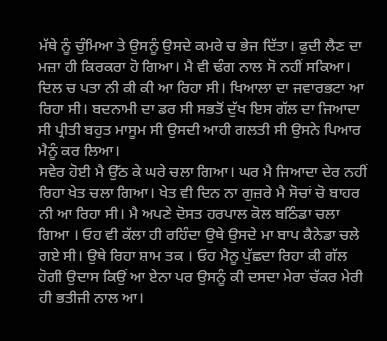ਮੱਥੇ ਨੂੰ ਚੁੰਮਿਆ ਤੇ ਉਸਨੂੰ ਉਸਦੇ ਕਮਰੇ ਚ ਭੇਜ ਦਿੱਤਾ। ਫੁਦੀ ਲੈਣ ਦਾ ਮਜ਼ਾ ਹੀ ਕਿਰਕਰਾ ਹੋ ਗਿਆ। ਮੈ ਵੀ ਢੰਗ ਨਾਲ ਸੋ ਨਹੀਂ ਸਕਿਆ। ਦਿਲ ਚ ਪਤਾ ਨੀ ਕੀ ਕੀ ਆ ਰਿਹਾ ਸੀ। ਖਿਆਲਾ ਦਾ ਜਵਾਰਭਟਾ ਆ ਰਿਹਾ ਸੀ। ਬਦਨਾਮੀ ਦਾ ਡਰ ਸੀ ਸਭਤੋਂ ਦੁੱਖ ਇਸ ਗੱਲ ਦਾ ਜਿਆਦਾ ਸੀ ਪ੍ਰੀਤੀ ਬਹੁਤ ਮਾਸੂਮ ਸੀ ਉਸਦੀ ਆਹੀ ਗਲਤੀ ਸੀ ਉਸਨੇ ਪਿਆਰ ਮੈਨੂੰ ਕਰ ਲਿਆ।
ਸਵੇਰ ਹੋਈ ਮੈ ਉੱਠ ਕੇ ਘਰੇ ਚਲਾ ਗਿਆ। ਘਰ ਮੈ ਜਿਆਦਾ ਦੇਰ ਨਹੀਂ ਰਿਹਾ ਖੇਤ ਚਲਾ ਗਿਆ। ਖੇਤ ਵੀ ਦਿਨ ਨਾ ਗੁਜ਼ਰੇ ਮੈ ਸੋਚਾਂ ਚੋ ਬਾਹਰ ਨੀ ਆ ਰਿਹਾ ਸੀ। ਮੈ ਅਪਣੇ ਦੋਸਤ ਹਰਪਾਲ ਕੋਲ ਬਠਿੰਡਾ ਚਲਾ ਗਿਆ । ਓਹ ਵੀ ਕੱਲਾ ਹੀ ਰਹਿੰਦਾ ਉਥੇ ਉਸਦੇ ਮਾ ਬਾਪ ਕੈਨੇਡਾ ਚਲੇ ਗਏ ਸੀ। ਉਥੇ ਰਿਹਾ ਸ਼ਾਮ ਤਕ । ਓਹ ਮੈਨੂ ਪੁੱਛਦਾ ਰਿਹਾ ਕੀ ਗੱਲ ਹੋਗੀ ਉਦਾਸ ਕਿਉਂ ਆ ਏਨਾ ਪਰ ਉਸਨੂੰ ਕੀ ਦਸਦਾ ਮੇਰਾ ਚੱਕਰ ਮੇਰੀ ਹੀ ਭਤੀਜੀ ਨਾਲ ਆ।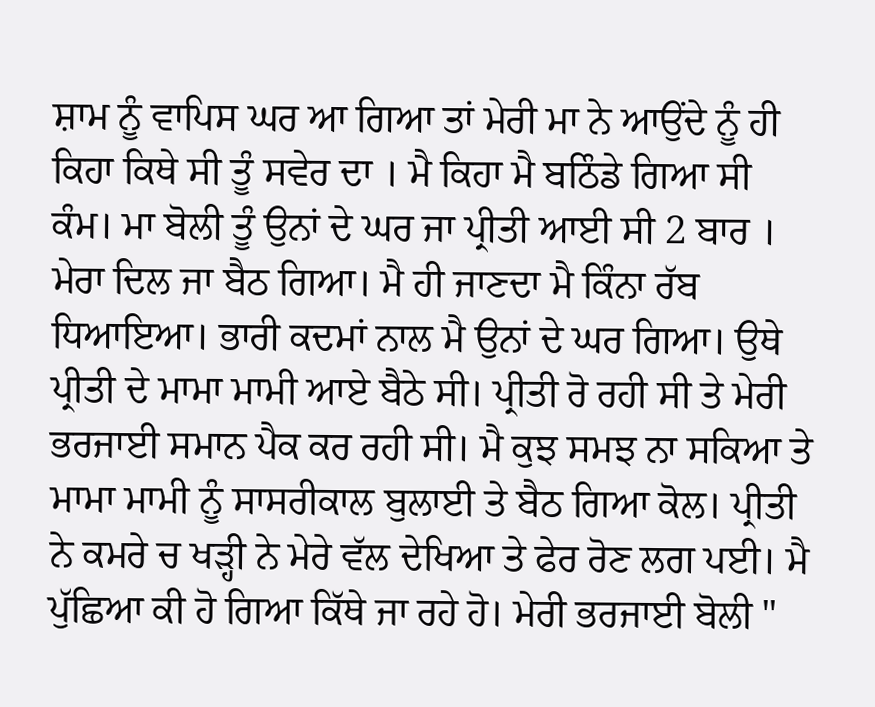ਸ਼ਾਮ ਨੂੰ ਵਾਪਿਸ ਘਰ ਆ ਗਿਆ ਤਾਂ ਮੇਰੀ ਮਾ ਨੇ ਆਉਂਦੇ ਨੂੰ ਹੀ ਕਿਹਾ ਕਿਥੇ ਸੀ ਤੂੰ ਸਵੇਰ ਦਾ । ਮੈ ਕਿਹਾ ਮੈ ਬਠਿੰਡੇ ਗਿਆ ਸੀ ਕੰਮ। ਮਾ ਬੋਲੀ ਤੂੰ ਉਨਾਂ ਦੇ ਘਰ ਜਾ ਪ੍ਰੀਤੀ ਆਈ ਸੀ 2 ਬਾਰ । ਮੇਰਾ ਦਿਲ ਜਾ ਬੈਠ ਗਿਆ। ਮੈ ਹੀ ਜਾਣਦਾ ਮੈ ਕਿੰਨਾ ਰੱਬ ਧਿਆਇਆ। ਭਾਰੀ ਕਦਮਾਂ ਨਾਲ ਮੈ ਉਨਾਂ ਦੇ ਘਰ ਗਿਆ। ਉਥੇ ਪ੍ਰੀਤੀ ਦੇ ਮਾਮਾ ਮਾਮੀ ਆਏ ਬੈਠੇ ਸੀ। ਪ੍ਰੀਤੀ ਰੋ ਰਹੀ ਸੀ ਤੇ ਮੇਰੀ ਭਰਜਾਈ ਸਮਾਨ ਪੈਕ ਕਰ ਰਹੀ ਸੀ। ਮੈ ਕੁਝ ਸਮਝ ਨਾ ਸਕਿਆ ਤੇ ਮਾਮਾ ਮਾਮੀ ਨੂੰ ਸਾਸਰੀਕਾਲ ਬੁਲਾਈ ਤੇ ਬੈਠ ਗਿਆ ਕੋਲ। ਪ੍ਰੀਤੀ ਨੇ ਕਮਰੇ ਚ ਖੜ੍ਹੀ ਨੇ ਮੇਰੇ ਵੱਲ ਦੇਖਿਆ ਤੇ ਫੇਰ ਰੋਣ ਲਗ ਪਈ। ਮੈ ਪੁੱਛਿਆ ਕੀ ਹੋ ਗਿਆ ਕਿੱਥੇ ਜਾ ਰਹੇ ਹੋ। ਮੇਰੀ ਭਰਜਾਈ ਬੋਲੀ "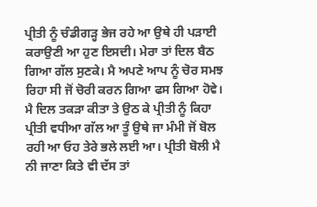ਪ੍ਰੀਤੀ ਨੂੰ ਚੰਡੀਗੜ੍ਹ ਭੇਜ ਰਹੇ ਆ ਉਥੇ ਹੀ ਪੜਾਈ ਕਰਾਉਣੀ ਆ ਹੁਣ ਇਸਦੀ। ਮੇਰਾ ਤਾਂ ਦਿਲ ਬੈਠ ਗਿਆ ਗੱਲ ਸੁਣਕੇ। ਮੈ ਅਪਣੇ ਆਪ ਨੂੰ ਚੋਰ ਸਮਝ ਰਿਹਾ ਸੀ ਜੋਂ ਚੋਰੀ ਕਰਨ ਗਿਆ ਫਸ ਗਿਆ ਹੋਵੇ। ਮੈ ਦਿਲ ਤਕੜਾ ਕੀਤਾ ਤੇ ਉਠ ਕੇ ਪ੍ਰੀਤੀ ਨੂੰ ਕਿਹਾ ਪ੍ਰੀਤੀ ਵਧੀਆ ਗੱਲ ਆ ਤੂੰ ਉਥੇ ਜਾ ਮੰਮੀ ਜੋਂ ਬੋਲ ਰਹੀ ਆ ਓਹ ਤੇਰੇ ਭਲੇ ਲਈ ਆ। ਪ੍ਰੀਤੀ ਬੋਲੀ ਮੈ ਨੀ ਜਾਣਾ ਕਿਤੇ ਵੀ ਦੱਸ ਤਾਂ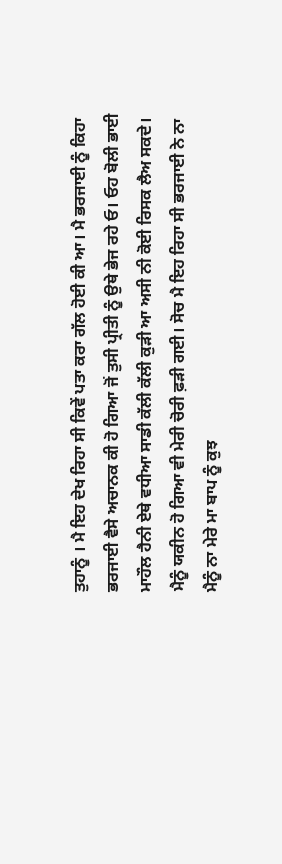ਤੁਹਾਨੂੰ । ਮੈ ਇਹ ਦੇਖ ਰਿਹਾ ਸੀ ਕਿਵੇਂ ਪਤਾ ਕਰਾ ਗੱਲ ਹੋਈ ਕੀ ਆ। ਮੈ ਭਰਜਾਈ ਨੂੰ ਕਿਹਾ ਭਰਜਾਈ ਵੈਸੇ ਅਚਾਨਕ ਕੀ ਹੋ ਗਿਆ ਜੋਂ ਤੁਸੀ ਪ੍ਰੀਤੀ ਨੂੰ ਉਥੇ ਭੇਜ ਰਹੇ ਓ। ਓਹ ਬੋਲੀ ਭਾਈ ਮਾਹੌਲ ਹੈਨੀ ਏਥੇ ਵਧੀਆ ਸਾਡੀ ਕੱਲੀ ਕੱਲੀ ਕੁੜੀ ਆ ਅਸੀ ਨੀ ਕੋਈ ਰਿਸਕ ਲੈਅ ਸਕਦੇ। ਮੈਨੂੰ ਯਕੀਨ ਹੋ ਗਿਆ ਵੀ ਮੇਰੀ ਚੋਰੀ ਫ਼ੜੀ ਗਈ। ਸੋਚ ਮੈ ਇਹ ਰਿਹਾ ਸੀ ਭਰਜਾਈ ਨੇ ਨਾ ਮੈਨੂੰ ਨਾ ਮੇਰੇ ਮਾ ਬਾਪ ਨੂੰ ਕੁਝ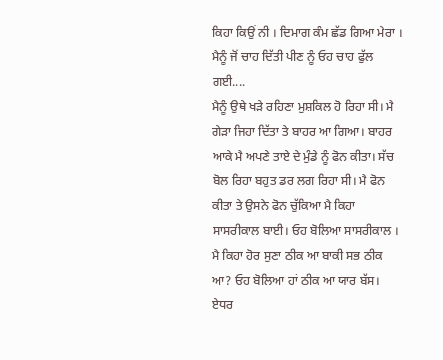ਕਿਹਾ ਕਿਉਂ ਨੀ । ਦਿਮਾਗ ਕੰਮ ਛੱਡ ਗਿਆ ਮੇਰਾ । ਮੈਨੂੰ ਜੋਂ ਚਾਹ ਦਿੱਤੀ ਪੀਣ ਨੂੰ ਓਹ ਚਾਹ ਫੁੱਲ ਗਈ....
ਮੈਨੂੰ ਉਥੇ ਖੜੇ ਰਹਿਣਾ ਮੁਸ਼ਕਿਲ ਹੋ ਰਿਹਾ ਸੀ। ਮੈ ਗੇੜਾ ਜਿਹਾ ਦਿੱਤਾ ਤੇ ਬਾਹਰ ਆ ਗਿਆ। ਬਾਹਰ ਆਕੇ ਮੈ ਅਪਣੇ ਤਾਏ ਦੇ ਮੁੰਡੇ ਨੂੰ ਫੋਨ ਕੀਤਾ। ਸੱਚ ਬੋਲ ਰਿਹਾ ਬਹੁਤ ਡਰ ਲਗ ਰਿਹਾ ਸੀ। ਮੈ ਫੋਨ ਕੀਤਾ ਤੇ ਉਸਨੇ ਫੋਨ ਚੁੱਕਿਆ ਮੈ ਕਿਹਾ ਸਾਸਰੀਕਾਲ ਬਾਈ। ਓਹ ਬੋਲਿਆ ਸਾਸਰੀਕਾਲ । ਮੈ ਕਿਹਾ ਹੋਰ ਸੁਣਾ ਠੀਕ ਆ ਬਾਕੀ ਸਭ ਠੀਕ ਆ? ਓਹ ਬੋਲਿਆ ਹਾਂ ਠੀਕ ਆ ਯਾਰ ਬੱਸ। ਏਧਰ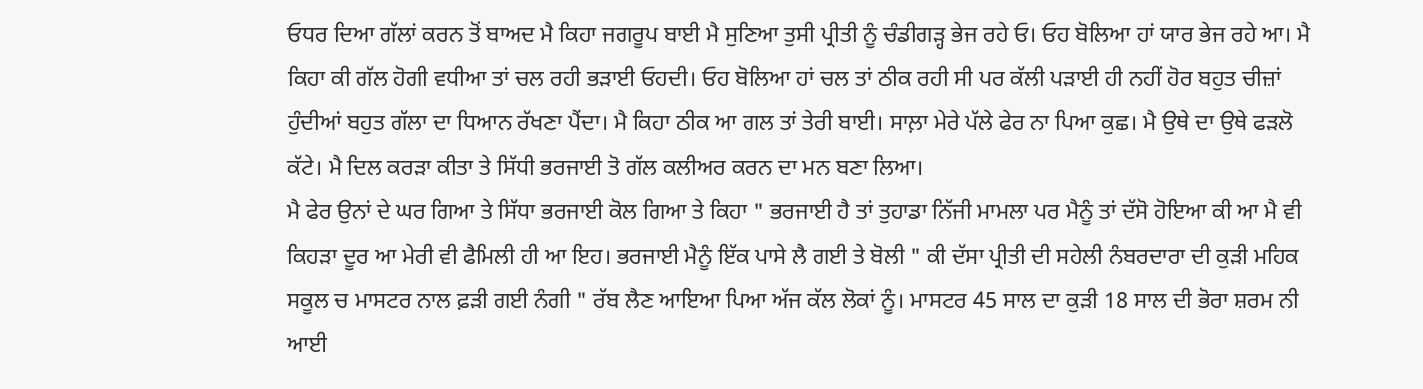ਓਧਰ ਦਿਆ ਗੱਲਾਂ ਕਰਨ ਤੋਂ ਬਾਅਦ ਮੈ ਕਿਹਾ ਜਗਰੂਪ ਬਾਈ ਮੈ ਸੁਣਿਆ ਤੁਸੀ ਪ੍ਰੀਤੀ ਨੂੰ ਚੰਡੀਗੜ੍ਹ ਭੇਜ ਰਹੇ ਓ। ਓਹ ਬੋਲਿਆ ਹਾਂ ਯਾਰ ਭੇਜ ਰਹੇ ਆ। ਮੈ ਕਿਹਾ ਕੀ ਗੱਲ ਹੋਗੀ ਵਧੀਆ ਤਾਂ ਚਲ ਰਹੀ ਭੜਾਈ ਓਹਦੀ। ਓਹ ਬੋਲਿਆ ਹਾਂ ਚਲ ਤਾਂ ਠੀਕ ਰਹੀ ਸੀ ਪਰ ਕੱਲੀ ਪੜਾਈ ਹੀ ਨਹੀਂ ਹੋਰ ਬਹੁਤ ਚੀਜ਼ਾਂ ਹੁੰਦੀਆਂ ਬਹੁਤ ਗੱਲਾ ਦਾ ਧਿਆਨ ਰੱਖਣਾ ਪੈਂਦਾ। ਮੈ ਕਿਹਾ ਠੀਕ ਆ ਗਲ ਤਾਂ ਤੇਰੀ ਬਾਈ। ਸਾਲ਼ਾ ਮੇਰੇ ਪੱਲੇ ਫੇਰ ਨਾ ਪਿਆ ਕੁਛ। ਮੈ ਉਥੇ ਦਾ ਉਥੇ ਫੜਲੋ ਕੱਟੇ। ਮੈ ਦਿਲ ਕਰੜਾ ਕੀਤਾ ਤੇ ਸਿੱਧੀ ਭਰਜਾਈ ਤੋ ਗੱਲ ਕਲੀਅਰ ਕਰਨ ਦਾ ਮਨ ਬਣਾ ਲਿਆ।
ਮੈ ਫੇਰ ਉਨਾਂ ਦੇ ਘਰ ਗਿਆ ਤੇ ਸਿੱਧਾ ਭਰਜਾਈ ਕੋਲ ਗਿਆ ਤੇ ਕਿਹਾ " ਭਰਜਾਈ ਹੈ ਤਾਂ ਤੁਹਾਡਾ ਨਿੱਜੀ ਮਾਮਲਾ ਪਰ ਮੈਨੂੰ ਤਾਂ ਦੱਸੋ ਹੋਇਆ ਕੀ ਆ ਮੈ ਵੀ ਕਿਹੜਾ ਦੂਰ ਆ ਮੇਰੀ ਵੀ ਫੈਮਿਲੀ ਹੀ ਆ ਇਹ। ਭਰਜਾਈ ਮੈਨੂੰ ਇੱਕ ਪਾਸੇ ਲੈ ਗਈ ਤੇ ਬੋਲੀ " ਕੀ ਦੱਸਾ ਪ੍ਰੀਤੀ ਦੀ ਸਹੇਲੀ ਨੰਬਰਦਾਰਾ ਦੀ ਕੁੜੀ ਮਹਿਕ ਸਕੂਲ ਚ ਮਾਸਟਰ ਨਾਲ ਫ਼ੜੀ ਗਈ ਨੰਗੀ " ਰੱਬ ਲੈਣ ਆਇਆ ਪਿਆ ਅੱਜ ਕੱਲ ਲੋਕਾਂ ਨੂੰ। ਮਾਸਟਰ 45 ਸਾਲ ਦਾ ਕੁੜੀ 18 ਸਾਲ ਦੀ ਭੋਰਾ ਸ਼ਰਮ ਨੀ ਆਈ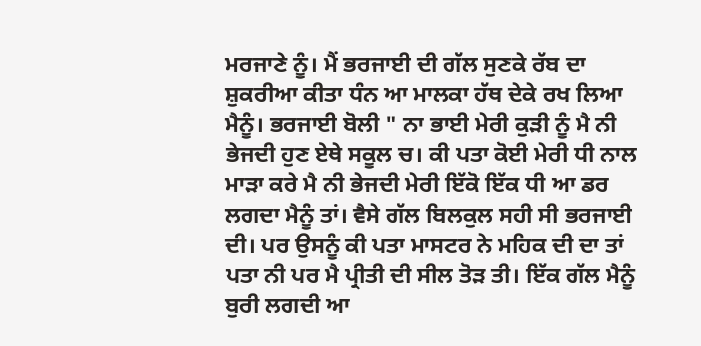ਮਰਜਾਣੇ ਨੂੰ। ਮੈਂ ਭਰਜਾਈ ਦੀ ਗੱਲ ਸੁਣਕੇ ਰੱਬ ਦਾ ਸ਼ੁਕਰੀਆ ਕੀਤਾ ਧੰਨ ਆ ਮਾਲਕਾ ਹੱਥ ਦੇਕੇ ਰਖ ਲਿਆ ਮੈਨੂੰ। ਭਰਜਾਈ ਬੋਲੀ " ਨਾ ਭਾਈ ਮੇਰੀ ਕੁੜੀ ਨੂੰ ਮੈ ਨੀ ਭੇਜਦੀ ਹੁਣ ਏਥੇ ਸਕੂਲ ਚ। ਕੀ ਪਤਾ ਕੋਈ ਮੇਰੀ ਧੀ ਨਾਲ ਮਾੜਾ ਕਰੇ ਮੈ ਨੀ ਭੇਜਦੀ ਮੇਰੀ ਇੱਕੋ ਇੱਕ ਧੀ ਆ ਡਰ ਲਗਦਾ ਮੈਨੂੰ ਤਾਂ। ਵੈਸੇ ਗੱਲ ਬਿਲਕੁਲ ਸਹੀ ਸੀ ਭਰਜਾਈ ਦੀ। ਪਰ ਉਸਨੂੰ ਕੀ ਪਤਾ ਮਾਸਟਰ ਨੇ ਮਹਿਕ ਦੀ ਦਾ ਤਾਂ ਪਤਾ ਨੀ ਪਰ ਮੈ ਪ੍ਰੀਤੀ ਦੀ ਸੀਲ ਤੋੜ ਤੀ। ਇੱਕ ਗੱਲ ਮੈਨੂੰ ਬੁਰੀ ਲਗਦੀ ਆ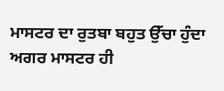ਮਾਸਟਰ ਦਾ ਰੁਤਬਾ ਬਹੁਤ ਉੱਚਾ ਹੁੰਦਾ ਅਗਰ ਮਾਸਟਰ ਹੀ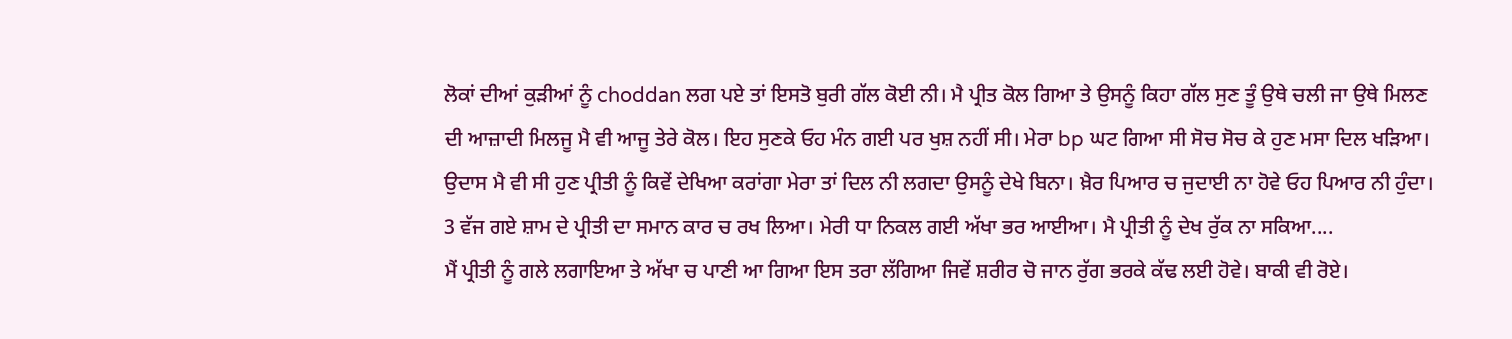ਲੋਕਾਂ ਦੀਆਂ ਕੁੜੀਆਂ ਨੂੰ choddan ਲਗ ਪਏ ਤਾਂ ਇਸਤੋ ਬੁਰੀ ਗੱਲ ਕੋਈ ਨੀ। ਮੈ ਪ੍ਰੀਤ ਕੋਲ ਗਿਆ ਤੇ ਉਸਨੂੰ ਕਿਹਾ ਗੱਲ ਸੁਣ ਤੂੰ ਉਥੇ ਚਲੀ ਜਾ ਉਥੇ ਮਿਲਣ ਦੀ ਆਜ਼ਾਦੀ ਮਿਲਜੂ ਮੈ ਵੀ ਆਜੂ ਤੇਰੇ ਕੋਲ। ਇਹ ਸੁਣਕੇ ਓਹ ਮੰਨ ਗਈ ਪਰ ਖੁਸ਼ ਨਹੀਂ ਸੀ। ਮੇਰਾ bp ਘਟ ਗਿਆ ਸੀ ਸੋਚ ਸੋਚ ਕੇ ਹੁਣ ਮਸਾ ਦਿਲ ਖੜਿਆ। ਉਦਾਸ ਮੈ ਵੀ ਸੀ ਹੁਣ ਪ੍ਰੀਤੀ ਨੂੰ ਕਿਵੇਂ ਦੇਖਿਆ ਕਰਾਂਗਾ ਮੇਰਾ ਤਾਂ ਦਿਲ ਨੀ ਲਗਦਾ ਉਸਨੂੰ ਦੇਖੇ ਬਿਨਾ। ਖ਼ੈਰ ਪਿਆਰ ਚ ਜੁਦਾਈ ਨਾ ਹੋਵੇ ਓਹ ਪਿਆਰ ਨੀ ਹੁੰਦਾ। 3 ਵੱਜ ਗਏ ਸ਼ਾਮ ਦੇ ਪ੍ਰੀਤੀ ਦਾ ਸਮਾਨ ਕਾਰ ਚ ਰਖ ਲਿਆ। ਮੇਰੀ ਧਾ ਨਿਕਲ ਗਈ ਅੱਖਾ ਭਰ ਆਈਆ। ਮੈ ਪ੍ਰੀਤੀ ਨੂੰ ਦੇਖ ਰੁੱਕ ਨਾ ਸਕਿਆ....
ਮੈਂ ਪ੍ਰੀਤੀ ਨੂੰ ਗਲੇ ਲਗਾਇਆ ਤੇ ਅੱਖਾ ਚ ਪਾਣੀ ਆ ਗਿਆ ਇਸ ਤਰਾ ਲੱਗਿਆ ਜਿਵੇਂ ਸ਼ਰੀਰ ਚੋ ਜਾਨ ਰੁੱਗ ਭਰਕੇ ਕੱਢ ਲਈ ਹੋਵੇ। ਬਾਕੀ ਵੀ ਰੋਏ।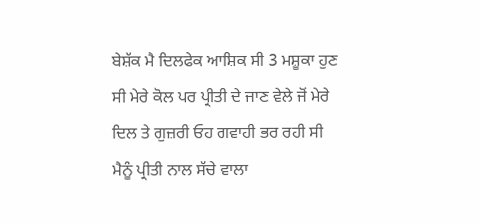ਬੇਸ਼ੱਕ ਮੈ ਦਿਲਫੇਕ ਆਸ਼ਿਕ ਸੀ 3 ਮਸ਼ੂਕਾ ਹੁਣ ਸੀ ਮੇਰੇ ਕੋਲ ਪਰ ਪ੍ਰੀਤੀ ਦੇ ਜਾਣ ਵੇਲੇ ਜੋਂ ਮੇਰੇ ਦਿਲ ਤੇ ਗੁਜ਼ਰੀ ਓਹ ਗਵਾਹੀ ਭਰ ਰਹੀ ਸੀ ਮੈਨੂੰ ਪ੍ਰੀਤੀ ਨਾਲ ਸੱਚੇ ਵਾਲਾ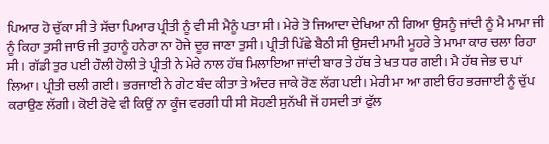ਪਿਆਰ ਹੋ ਚੁੱਕਾ ਸੀ ਤੇ ਸੱਚਾ ਪਿਆਰ ਪ੍ਰੀਤੀ ਨੂੰ ਵੀ ਸੀ ਮੈਨੂੰ ਪਤਾ ਸੀ। ਮੇਰੇ ਤੋ ਜਿਆਦਾ ਦੇਖਿਆ ਨੀ ਗਿਆ ਉਸਨੂੰ ਜਾਂਦੀ ਨੂੰ ਮੈ ਮਾਮਾ ਜੀ ਨੂੰ ਕਿਹਾ ਤੁਸੀ ਜਾਓ ਜੀ ਤੁਹਾਨੂੰ ਹਨੇਰਾ ਨਾ ਹੋਜੇ ਦੂਰ ਜਾਣਾ ਤੁਸੀ। ਪ੍ਰੀਤੀ ਪਿੱਛੇ ਬੈਠੀ ਸੀ ਉਸਦੀ ਮਾਮੀ ਮੂਹਰੇ ਤੇ ਮਾਮਾ ਕਾਰ ਚਲਾ ਰਿਹਾ ਸੀ। ਗੱਡੀ ਤੁਰ ਪਈ ਹੌਲੀ ਹੋਲੀ ਤੇ ਪ੍ਰੀਤੀ ਨੇ ਮੇਰੇ ਨਾਲ ਹੱਥ ਮਿਲਾਇਆ ਜਾਂਦੀ ਬਾਰ ਤੇ ਹੱਥ ਤੇ ਖਤ ਧਰ ਗਈ। ਮੈ ਹੱਥ ਜੇਭ ਚ ਪਾਂ ਲਿਆ। ਪ੍ਰੀਤੀ ਚਲੀ ਗਈ। ਭਰਜਾਈ ਨੇ ਗੇਟ ਬੰਦ ਕੀਤਾ ਤੇ ਅੰਦਰ ਜਾਕੇ ਰੋਣ ਲੱਗ ਪਈ। ਮੇਰੀ ਮਾ ਆ ਗਈ ਓਹ ਭਰਜਾਈ ਨੂੰ ਚੁੱਪ ਕਰਾਉਣ ਲੱਗੀ। ਕੋਈ ਰੋਵੇ ਵੀ ਕਿਉਂ ਨਾ ਕੂੰਜ ਵਰਗੀ ਧੀ ਸੀ ਸੋਹਣੀ ਸੁਨੱਖੀ ਜੋਂ ਹਸਦੀ ਤਾਂ ਫੁੱਲ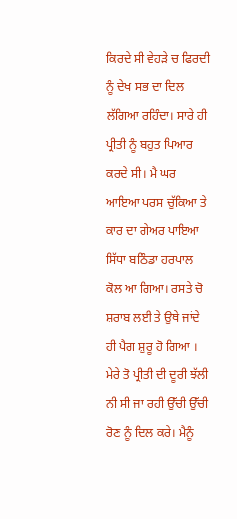ਕਿਰਦੇ ਸੀ ਵੇਹੜੇ ਚ ਫਿਰਦੀ ਨੂੰ ਦੇਖ ਸਭ ਦਾ ਦਿਲ ਲੱਗਿਆ ਰਹਿੰਦਾ। ਸਾਰੇ ਹੀ ਪ੍ਰੀਤੀ ਨੂੰ ਬਹੁਤ ਪਿਆਰ ਕਰਦੇ ਸੀ। ਮੈ ਘਰ ਆਇਆ ਪਰਸ ਚੁੱਕਿਆ ਤੇ ਕਾਰ ਦਾ ਗੇਅਰ ਪਾਇਆ ਸਿੱਧਾ ਬਠਿੰਡਾ ਹਰਪਾਲ ਕੋਲ ਆ ਗਿਆ। ਰਸਤੇ ਚੋ ਸ਼ਰਾਬ ਲਈ ਤੇ ਉਥੇ ਜਾਂਦੇ ਹੀ ਪੈਗ ਸ਼ੁਰੂ ਹੋ ਗਿਆ । ਮੇਰੇ ਤੋ ਪ੍ਰੀਤੀ ਦੀ ਦੂਰੀ ਝੱਲੀ ਨੀ ਸੀ ਜਾ ਰਹੀ ਉੱਚੀ ਉੱਚੀ ਰੋਣ ਨੂੰ ਦਿਲ ਕਰੇ। ਮੈਨੂੰ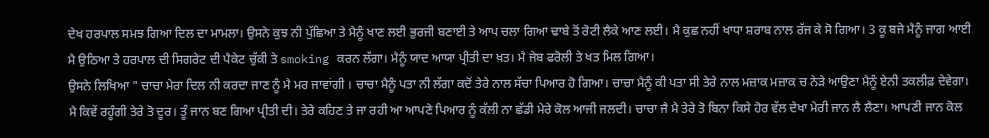ਦੇਖ ਹਰਪਾਲ ਸਮਝ ਗਿਆ ਦਿਲ ਦਾ ਮਾਮਲਾ। ਉਸਨੇ ਕੁਝ ਨੀ ਪੁੱਛਿਆ ਤੇ ਮੈਨੂੰ ਖਾਣ ਲਈ ਭੁਰਜੀ ਬਣਾਈ ਤੇ ਆਪ ਚਲਾ ਗਿਆ ਢਾਬੇ ਤੋਂ ਰੋਟੀ ਲੈਕੇ ਆਣ ਲਈ। ਮੈ ਕੁਛ ਨਹੀਂ ਖਾਧਾ ਸ਼ਰਾਬ ਨਾਲ ਰੱਜ ਕੇ ਸੋ ਗਿਆ। 3 ਕੂ ਬਜੇ ਮੈਨੂੰ ਜਾਗ ਆਈ ਮੈ ਉਠਿਆ ਤੇ ਹਰਪਾਲ ਦੀ ਸਿਗਰੇਟ ਦੀ ਪੈਕੇਟ ਚੁੱਕੀ ਤੇ smoking ਕਰਨ ਲੱਗਾ। ਮੈਨੂੰ ਯਾਦ ਆਯਾ ਪ੍ਰੀਤੀ ਦਾ ਖ਼ਤ। ਮੈ ਜੇਬ ਫਰੋਲੀ ਤੇ ਖਤ ਮਿਲ ਗਿਆ।
ਉਸਨੇ ਲਿਖਿਆ " ਚਾਚਾ ਮੇਰਾ ਦਿਲ ਨੀ ਕਰਦਾ ਜਾਣ ਨੂੰ ਮੈ ਮਰ ਜਾਵਾਂਗੀ । ਚਾਚਾ ਮੈਨੂੰ ਪਤਾ ਨੀ ਲੱਗਾ ਕਦੋਂ ਤੇਰੇ ਨਾਲ ਸੱਚਾ ਪਿਆਰ ਹੋ ਗਿਆ। ਚਾਚਾ ਮੈਨੂੰ ਕੀ ਪਤਾ ਸੀ ਤੇਰੇ ਨਾਲ ਮਜ਼ਾਕ ਮਜ਼ਾਕ ਚ ਨੇੜੇ ਆਉਣਾ ਮੈਨੂੰ ਏਨੀ ਤਕਲੀਫ਼ ਦੇਵੇਗਾ। ਮੈ ਕਿਵੇਂ ਰਹੂੰਗੀ ਤੇਰੇ ਤੋ ਦੂਰ। ਤੂੰ ਜਾਨ ਬਣ ਗਿਆ ਪ੍ਰੀਤੀ ਦੀ। ਤੇਰੇ ਕਹਿਣ ਤੇ ਜਾ ਰਹੀ ਆ ਆਪਣੇ ਪਿਆਰ ਨੂੰ ਕੱਲੀ ਨਾ ਛੱਡੀ ਮੇਰੇ ਕੋਲ ਆਜੀ ਜਲਦੀ। ਚਾਚਾ ਜੈ ਮੈ ਤੇਰੇ ਤੋ ਬਿਨਾ ਕਿਸੇ ਹੋਰ ਵੱਲ ਦੇਖਾ ਮੇਰੀ ਜਾਨ ਲੈ ਲੈਣਾ। ਆਪਣੀ ਜਾਨ ਕੋਲ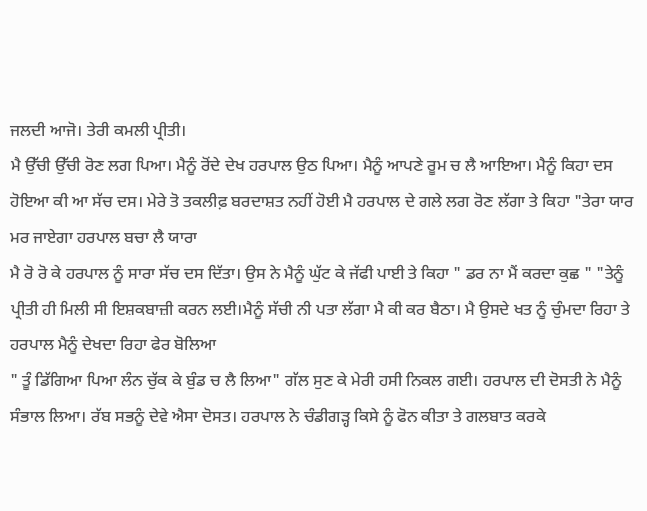ਜਲਦੀ ਆਜੋ। ਤੇਰੀ ਕਮਲੀ ਪ੍ਰੀਤੀ।
ਮੈ ਉੱਚੀ ਉੱਚੀ ਰੋਣ ਲਗ ਪਿਆ। ਮੈਨੂੰ ਰੋਂਦੇ ਦੇਖ ਹਰਪਾਲ ਉਠ ਪਿਆ। ਮੈਨੂੰ ਆਪਣੇ ਰੂਮ ਚ ਲੈ ਆਇਆ। ਮੈਨੂੰ ਕਿਹਾ ਦਸ ਹੋਇਆ ਕੀ ਆ ਸੱਚ ਦਸ। ਮੇਰੇ ਤੋ ਤਕਲੀਫ਼ ਬਰਦਾਸ਼ਤ ਨਹੀਂ ਹੋਈ ਮੈ ਹਰਪਾਲ ਦੇ ਗਲੇ ਲਗ ਰੋਣ ਲੱਗਾ ਤੇ ਕਿਹਾ "ਤੇਰਾ ਯਾਰ ਮਰ ਜਾਏਗਾ ਹਰਪਾਲ ਬਚਾ ਲੈ ਯਾਰਾ
ਮੈ ਰੋ ਰੋ ਕੇ ਹਰਪਾਲ ਨੂੰ ਸਾਰਾ ਸੱਚ ਦਸ ਦਿੱਤਾ। ਉਸ ਨੇ ਮੈਨੂੰ ਘੁੱਟ ਕੇ ਜੱਫੀ ਪਾਈ ਤੇ ਕਿਹਾ " ਡਰ ਨਾ ਮੈਂ ਕਰਦਾ ਕੁਛ " "ਤੇਨੂੰ ਪ੍ਰੀਤੀ ਹੀ ਮਿਲੀ ਸੀ ਇਸ਼ਕਬਾਜ਼ੀ ਕਰਨ ਲਈ।ਮੈਨੂੰ ਸੱਚੀ ਨੀ ਪਤਾ ਲੱਗਾ ਮੈ ਕੀ ਕਰ ਬੈਠਾ। ਮੈ ਉਸਦੇ ਖਤ ਨੂੰ ਚੁੰਮਦਾ ਰਿਹਾ ਤੇ ਹਰਪਾਲ ਮੈਨੂੰ ਦੇਖਦਾ ਰਿਹਾ ਫੇਰ ਬੋਲਿਆ
" ਤੂੰ ਡਿੱਗਿਆ ਪਿਆ ਲੰਨ ਚੁੱਕ ਕੇ ਬੁੰਡ ਚ ਲੈ ਲਿਆ" ਗੱਲ ਸੁਣ ਕੇ ਮੇਰੀ ਹਸੀ ਨਿਕਲ ਗਈ। ਹਰਪਾਲ ਦੀ ਦੋਸਤੀ ਨੇ ਮੈਨੂੰ ਸੰਭਾਲ ਲਿਆ। ਰੱਬ ਸਭਨੂੰ ਦੇਵੇ ਐਸਾ ਦੋਸਤ। ਹਰਪਾਲ ਨੇ ਚੰਡੀਗੜ੍ਹ ਕਿਸੇ ਨੂੰ ਫੋਨ ਕੀਤਾ ਤੇ ਗਲਬਾਤ ਕਰਕੇ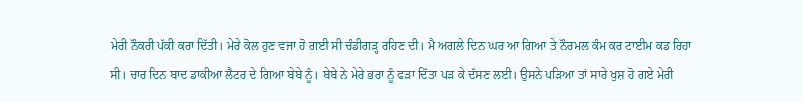ਮੇਰੀ ਨੌਕਰੀ ਪੱਕੀ ਕਰਾ ਦਿੱਤੀ। ਮੇਰੇ ਕੋਲ ਹੁਣ ਵਜਾ ਹੋ ਗਈ ਸੀ ਚੰਡੀਗੜ੍ਹ ਰਹਿਣ ਦੀ। ਮੈ ਅਗਲੇ ਦਿਨ ਘਰ ਆ ਗਿਆ ਤੇ ਨੌਰਮਲ ਕੰਮ ਕਰ ਟਾਈਮ ਕਡ ਰਿਹਾ ਸੀ। ਚਾਰ ਦਿਨ ਬਾਦ ਡਾਕੀਆ ਲੈਟਰ ਦੇ ਗਿਆ ਬੇਬੇ ਨੂੰ। ਬੇਬੇ ਨੇ ਮੇਰੇ ਭਰਾ ਨੂੰ ਫੜਾ ਦਿੱਤਾ ਪੜ ਕੇ ਦੱਸਣ ਲਈ। ਉਸਨੇ ਪੜਿਆ ਤਾਂ ਸਾਰੇ ਖੁਸ਼ ਹੋ ਗਏ ਮੇਰੀ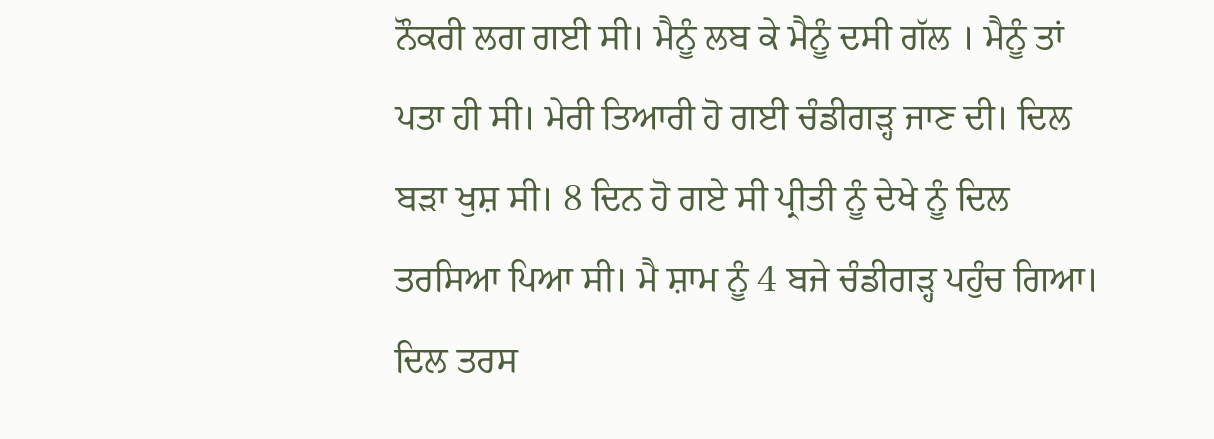ਨੌਕਰੀ ਲਗ ਗਈ ਸੀ। ਮੈਨੂੰ ਲਬ ਕੇ ਮੈਨੂੰ ਦਸੀ ਗੱਲ । ਮੈਨੂੰ ਤਾਂ ਪਤਾ ਹੀ ਸੀ। ਮੇਰੀ ਤਿਆਰੀ ਹੋ ਗਈ ਚੰਡੀਗੜ੍ਹ ਜਾਣ ਦੀ। ਦਿਲ ਬੜਾ ਖੁਸ਼ ਸੀ। 8 ਦਿਨ ਹੋ ਗਏ ਸੀ ਪ੍ਰੀਤੀ ਨੂੰ ਦੇਖੇ ਨੂੰ ਦਿਲ ਤਰਸਿਆ ਪਿਆ ਸੀ। ਮੈ ਸ਼ਾਮ ਨੂੰ 4 ਬਜੇ ਚੰਡੀਗੜ੍ਹ ਪਹੁੰਚ ਗਿਆ। ਦਿਲ ਤਰਸ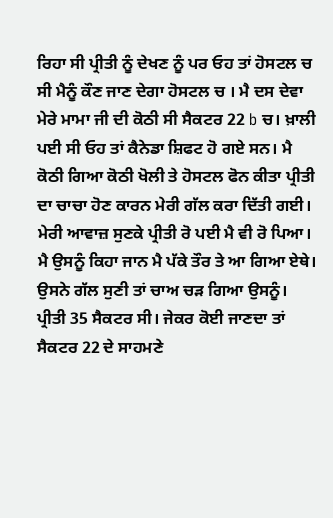ਰਿਹਾ ਸੀ ਪ੍ਰੀਤੀ ਨੂੰ ਦੇਖਣ ਨੂੰ ਪਰ ਓਹ ਤਾਂ ਹੋਸਟਲ ਚ ਸੀ ਮੈਨੂੰ ਕੌਣ ਜਾਣ ਦੇਗਾ ਹੋਸਟਲ ਚ । ਮੈ ਦਸ ਦੇਵਾ ਮੇਰੇ ਮਾਮਾ ਜੀ ਦੀ ਕੋਠੀ ਸੀ ਸੈਕਟਰ 22 b ਚ। ਖ਼ਾਲੀ ਪਈ ਸੀ ਓਹ ਤਾਂ ਕੈਨੇਡਾ ਸ਼ਿਫਟ ਹੋ ਗਏ ਸਨ। ਮੈ ਕੋਠੀ ਗਿਆ ਕੋਠੀ ਖੋਲੀ ਤੇ ਹੋਸਟਲ ਫੋਨ ਕੀਤਾ ਪ੍ਰੀਤੀ ਦਾ ਚਾਚਾ ਹੋਣ ਕਾਰਨ ਮੇਰੀ ਗੱਲ ਕਰਾ ਦਿੱਤੀ ਗਈ। ਮੇਰੀ ਆਵਾਜ਼ ਸੁਣਕੇ ਪ੍ਰੀਤੀ ਰੋ ਪਈ ਮੈ ਵੀ ਰੋ ਪਿਆ। ਮੈ ਉਸਨੂੰ ਕਿਹਾ ਜਾਨ ਮੈ ਪੱਕੇ ਤੌਰ ਤੇ ਆ ਗਿਆ ਏਥੇ। ਉਸਨੇ ਗੱਲ ਸੁਣੀ ਤਾਂ ਚਾਅ ਚੜ ਗਿਆ ਉਸਨੂੰ। ਪ੍ਰੀਤੀ 35 ਸੈਕਟਰ ਸੀ। ਜੇਕਰ ਕੋਈ ਜਾਣਦਾ ਤਾਂ ਸੈਕਟਰ 22 ਦੇ ਸਾਹਮਣੇ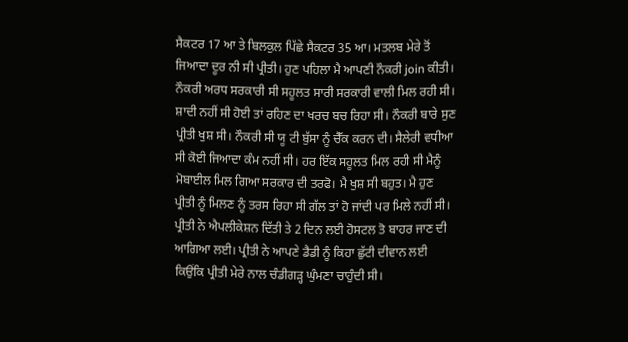ਸੈਕਟਰ 17 ਆ ਤੇ ਬਿਲਕੁਲ ਪਿੱਛੇ ਸੈਕਟਰ 35 ਆ। ਮਤਲਬ ਮੇਰੇ ਤੋਂ ਜਿਆਦਾ ਦੂਰ ਨੀ ਸੀ ਪ੍ਰੀਤੀ। ਹੁਣ ਪਹਿਲਾ ਮੈ ਆਪਣੀ ਨੌਕਰੀ join ਕੀਤੀ। ਨੌਕਰੀ ਅਰਧ ਸਰਕਾਰੀ ਸੀ ਸਹੂਲਤ ਸਾਰੀ ਸਰਕਾਰੀ ਵਾਲੀ ਮਿਲ ਰਹੀ ਸੀ। ਸ਼ਾਦੀ ਨਹੀਂ ਸੀ ਹੋਈ ਤਾਂ ਰਹਿਣ ਦਾ ਖਰਚ ਬਚ ਰਿਹਾ ਸੀ। ਨੌਕਰੀ ਬਾਰੇ ਸੁਣ ਪ੍ਰੀਤੀ ਖੁਸ਼ ਸੀ। ਨੌਕਰੀ ਸੀ ਯੂ ਟੀ ਬੁੱਸਾ ਨੂੰ ਚੈੱਕ ਕਰਨ ਦੀ। ਸੈਲੇਰੀ ਵਧੀਆ ਸੀ ਕੋਈ ਜਿਆਦਾ ਕੰਮ ਨਹੀਂ ਸੀ। ਹਰ ਇੱਕ ਸਹੂਲਤ ਮਿਲ ਰਹੀ ਸੀ ਮੈਨੂੰ ਮੋਬਾਈਲ ਮਿਲ ਗਿਆ ਸਰਕਾਰ ਦੀ ਤਰਫੋ। ਮੈ ਖੁਸ਼ ਸੀ ਬਹੁਤ। ਮੈ ਹੁਣ ਪ੍ਰੀਤੀ ਨੂੰ ਮਿਲਣ ਨੂੰ ਤਰਸ ਰਿਹਾ ਸੀ ਗੱਲ ਤਾਂ ਹੋ ਜਾਂਦੀ ਪਰ ਮਿਲੇ ਨਹੀਂ ਸੀ। ਪ੍ਰੀਤੀ ਨੇ ਐਪਲੀਕੇਸ਼ਨ ਦਿੱਤੀ ਤੇ 2 ਦਿਨ ਲਈ ਹੋਸਟਲ ਤੋ ਬਾਹਰ ਜਾਣ ਦੀ ਆਗਿਆ ਲਈ। ਪ੍ਰੀਤੀ ਨੇ ਆਪਣੇ ਡੈਡੀ ਨੂੰ ਕਿਹਾ ਛੁੱਟੀ ਦੀਵਾਨ ਲਈ ਕਿਉਂਕਿ ਪ੍ਰੀਤੀ ਮੇਰੇ ਨਾਲ ਚੰਡੀਗੜ੍ਹ ਘੁੰਮਣਾ ਚਾਹੁੰਦੀ ਸੀ।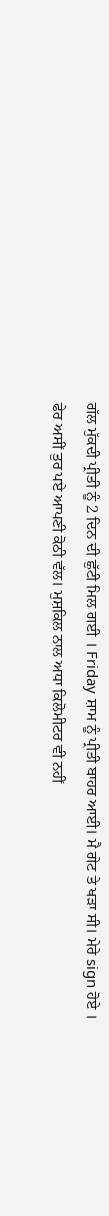ਗੱਲ ਮੁੱਕਦੀ ਪ੍ਰੀਤੀ ਨੂੰ 2 ਦਿਨ ਦੀ ਛੁੱਟੀ ਮਿਲ ਗਈ । Friday ਸ਼ਾਮ ਨੂੰ ਪ੍ਰੀਤੀ ਬਾਹਰ ਆਈ। ਮੈ ਗੇਟ ਤੇ ਖੜਾ ਸੀ। ਮੇਰੇ sign ਹੋਏ । ਫੇਰ ਅਸੀਂ ਤੁਰ ਪਏ ਆਪਣੀ ਕੋਠੀ ਵੱਲ। ਮੁਸ਼ਕਿਲ ਨਾਲ ਅਧਾ ਕਿਲੋਮੀਟਰ ਵੀ ਨਹੀਂ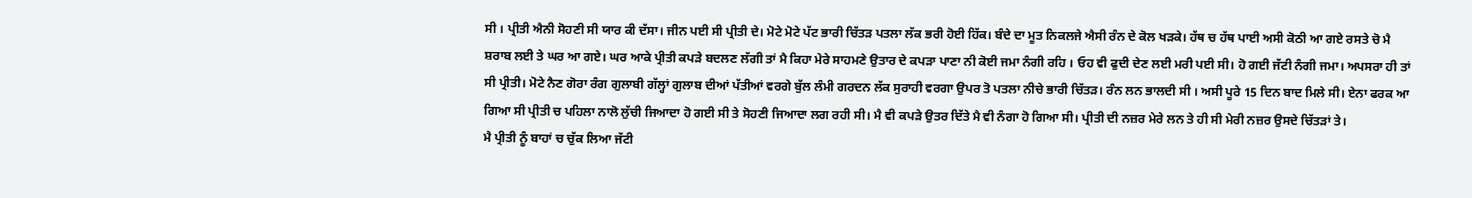ਸੀ । ਪ੍ਰੀਤੀ ਐਨੀ ਸੋਹਣੀ ਸੀ ਯਾਰ ਕੀ ਦੱਸਾ। ਜੀਨ ਪਈ ਸੀ ਪ੍ਰੀਤੀ ਦੇ। ਮੋਟੇ ਮੋਟੇ ਪੱਟ ਭਾਰੀ ਚਿੱਤੜ ਪਤਲਾ ਲੱਕ ਭਰੀ ਹੋਈ ਹਿੱਕ। ਬੰਦੇ ਦਾ ਮੂਤ ਨਿਕਲਜੇ ਐਸੀ ਰੰਨ ਦੇ ਕੋਲ ਖੜਕੇ। ਹੱਥ ਚ ਹੱਥ ਪਾਈ ਅਸੀ ਕੋਠੀ ਆ ਗਏ ਰਸਤੇ ਚੋ ਮੈ ਸ਼ਰਾਬ ਲਈ ਤੇ ਘਰ ਆ ਗਏ। ਘਰ ਆਕੇ ਪ੍ਰੀਤੀ ਕਪੜੇ ਬਦਲਣ ਲੱਗੀ ਤਾਂ ਮੈ ਕਿਹਾ ਮੇਰੇ ਸਾਹਮਣੇ ਉਤਾਰ ਦੇ ਕਪੜਾ ਪਾਣਾ ਨੀ ਕੋਈ ਜਮਾ ਨੰਗੀ ਰਹਿ । ਓਹ ਵੀ ਫੁਦੀ ਦੇਣ ਲਈ ਮਰੀ ਪਈ ਸੀ। ਹੋ ਗਈ ਜੱਟੀ ਨੰਗੀ ਜਮਾ। ਅਪਸਰਾ ਹੀ ਤਾਂ ਸੀ ਪ੍ਰੀਤੀ। ਮੋਟੇ ਨੈਣ ਗੋਰਾ ਰੰਗ ਗੁਲਾਬੀ ਗੱਲ੍ਹਾਂ ਗੁਲਾਬ ਦੀਆਂ ਪੱਤੀਆਂ ਵਰਗੇ ਬੁੱਲ ਲੰਮੀ ਗਰਦਨ ਲੱਕ ਸੁਰਾਹੀ ਵਰਗਾ ਉਪਰ ਤੋ ਪਤਲਾ ਨੀਚੇ ਭਾਰੀ ਚਿੱਤੜ। ਰੰਨ ਲਨ ਭਾਲਦੀ ਸੀ । ਅਸੀ ਪੂਰੇ 15 ਦਿਨ ਬਾਦ ਮਿਲੇ ਸੀ। ਏਨਾ ਫਰਕ ਆ ਗਿਆ ਸੀ ਪ੍ਰੀਤੀ ਚ ਪਹਿਲਾ ਨਾਲੋ ਲੁੱਚੀ ਜਿਆਦਾ ਹੋ ਗਈ ਸੀ ਤੇ ਸੋਹਣੀ ਜਿਆਦਾ ਲਗ ਰਹੀ ਸੀ। ਮੈ ਵੀ ਕਪੜੇ ਉਤਰ ਦਿੱਤੇ ਮੈ ਵੀ ਨੰਗਾ ਹੋ ਗਿਆ ਸੀ। ਪ੍ਰੀਤੀ ਦੀ ਨਜ਼ਰ ਮੇਰੇ ਲਨ ਤੇ ਹੀ ਸੀ ਮੇਰੀ ਨਜ਼ਰ ਉਸਦੇ ਚਿੱਤੜਾਂ ਤੇ।
ਮੈ ਪ੍ਰੀਤੀ ਨੂੰ ਬਾਹਾਂ ਚ ਚੁੱਕ ਲਿਆ ਜੱਟੀ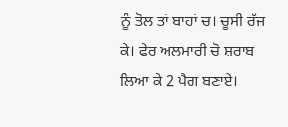ਨੂੰ ਤੋਲ ਤਾਂ ਬਾਹਾਂ ਚ। ਚੂਸੀ ਰੱਜ ਕੇ। ਫੇਰ ਅਲਮਾਰੀ ਚੋ ਸ਼ਰਾਬ ਲਿਆ ਕੇ 2 ਪੈਗ ਬਣਾਏ।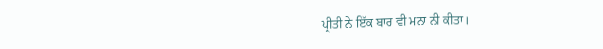ਪ੍ਰੀਤੀ ਨੇ ਇੱਕ ਬਾਰ ਵੀ ਮਨਾ ਨੀ ਕੀਤਾ।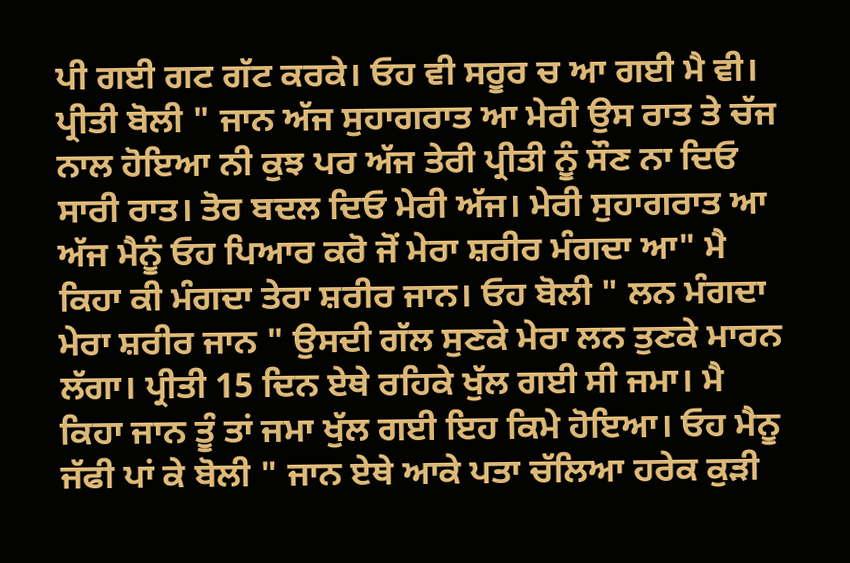ਪੀ ਗਈ ਗਟ ਗੱਟ ਕਰਕੇ। ਓਹ ਵੀ ਸਰੂਰ ਚ ਆ ਗਈ ਮੈ ਵੀ। ਪ੍ਰੀਤੀ ਬੋਲੀ " ਜਾਨ ਅੱਜ ਸੁਹਾਗਰਾਤ ਆ ਮੇਰੀ ਉਸ ਰਾਤ ਤੇ ਚੱਜ ਨਾਲ ਹੋਇਆ ਨੀ ਕੁਝ ਪਰ ਅੱਜ ਤੇਰੀ ਪ੍ਰੀਤੀ ਨੂੰ ਸੌਣ ਨਾ ਦਿਓ ਸਾਰੀ ਰਾਤ। ਤੋਰ ਬਦਲ ਦਿਓ ਮੇਰੀ ਅੱਜ। ਮੇਰੀ ਸੁਹਾਗਰਾਤ ਆ ਅੱਜ ਮੈਨੂੰ ਓਹ ਪਿਆਰ ਕਰੋ ਜੋਂ ਮੇਰਾ ਸ਼ਰੀਰ ਮੰਗਦਾ ਆ" ਮੈ ਕਿਹਾ ਕੀ ਮੰਗਦਾ ਤੇਰਾ ਸ਼ਰੀਰ ਜਾਨ। ਓਹ ਬੋਲੀ " ਲਨ ਮੰਗਦਾ ਮੇਰਾ ਸ਼ਰੀਰ ਜਾਨ " ਉਸਦੀ ਗੱਲ ਸੁਣਕੇ ਮੇਰਾ ਲਨ ਤੁਣਕੇ ਮਾਰਨ ਲੱਗਾ। ਪ੍ਰੀਤੀ 15 ਦਿਨ ਏਥੇ ਰਹਿਕੇ ਖੁੱਲ ਗਈ ਸੀ ਜਮਾ। ਮੈ ਕਿਹਾ ਜਾਨ ਤੂੰ ਤਾਂ ਜਮਾ ਖੁੱਲ ਗਈ ਇਹ ਕਿਮੇ ਹੋਇਆ। ਓਹ ਮੈਨੂ ਜੱਫੀ ਪਾਂ ਕੇ ਬੋਲੀ " ਜਾਨ ਏਥੇ ਆਕੇ ਪਤਾ ਚੱਲਿਆ ਹਰੇਕ ਕੁੜੀ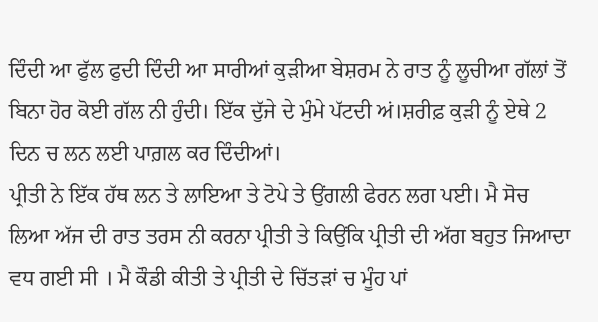ਦਿੰਦੀ ਆ ਫੁੱਲ ਫੁਦੀ ਦਿੰਦੀ ਆ ਸਾਰੀਆਂ ਕੁੜੀਆ ਬੇਸ਼ਰਮ ਨੇ ਰਾਤ ਨੂੰ ਲੂਚੀਆ ਗੱਲਾਂ ਤੋਂ ਬਿਨਾ ਹੋਰ ਕੋਈ ਗੱਲ ਨੀ ਹੁੰਦੀ। ਇੱਕ ਦੁੱਜੇ ਦੇ ਮੁੰਮੇ ਪੱਟਦੀ ਅਂ।ਸ਼ਰੀਫ਼ ਕੁੜੀ ਨੂੰ ਏਥੇ 2 ਦਿਨ ਚ ਲਨ ਲਈ ਪਾਗ਼ਲ ਕਰ ਦਿੰਦੀਆਂ।
ਪ੍ਰੀਤੀ ਨੇ ਇੱਕ ਹੱਥ ਲਨ ਤੇ ਲਾਇਆ ਤੇ ਟੋਪੇ ਤੇ ਉਂਗਲੀ ਫੇਰਨ ਲਗ ਪਈ। ਮੈ ਸੋਚ ਲਿਆ ਅੱਜ ਦੀ ਰਾਤ ਤਰਸ ਨੀ ਕਰਨਾ ਪ੍ਰੀਤੀ ਤੇ ਕਿਉਂਕਿ ਪ੍ਰੀਤੀ ਦੀ ਅੱਗ ਬਹੁਤ ਜਿਆਦਾ ਵਧ ਗਈ ਸੀ । ਮੈ ਕੌਡੀ ਕੀਤੀ ਤੇ ਪ੍ਰੀਤੀ ਦੇ ਚਿੱਤੜਾਂ ਚ ਮੂੰਹ ਪਾਂ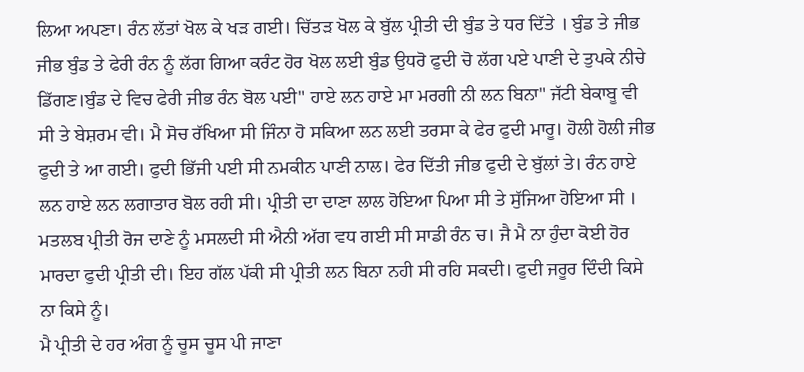ਲਿਆ ਅਪਣਾ। ਰੰਨ ਲੱਤਾਂ ਖੋਲ ਕੇ ਖੜ ਗਈ। ਚਿੱਤੜ ਖੋਲ ਕੇ ਬੁੱਲ ਪ੍ਰੀਤੀ ਦੀ ਬੁੰਡ ਤੇ ਧਰ ਦਿੱਤੇ । ਬੁੰਡ ਤੇ ਜੀਭ
ਜੀਭ ਬੁੰਡ ਤੇ ਫੇਰੀ ਰੰਨ ਨੂੰ ਲੱਗ ਗਿਆ ਕਰੰਟ ਹੋਰ ਖੋਲ ਲਈ ਬੁੰਡ ਉਧਰੋ ਫੁਦੀ ਚੋ ਲੱਗ ਪਏ ਪਾਣੀ ਦੇ ਤੁਪਕੇ ਨੀਚੇ ਡਿੱਗਣ।ਬੁੰਡ ਦੇ ਵਿਚ ਫੇਰੀ ਜੀਭ ਰੰਨ ਬੋਲ ਪਈ" ਹਾਏ ਲਨ ਹਾਏ ਮਾ ਮਰਗੀ ਨੀ ਲਨ ਬਿਨਾ" ਜੱਟੀ ਬੇਕਾਬੂ ਵੀ ਸੀ ਤੇ ਬੇਸ਼ਰਮ ਵੀ। ਮੈ ਸੋਚ ਰੱਖਿਆ ਸੀ ਜਿੰਨਾ ਹੋ ਸਕਿਆ ਲਨ ਲਈ ਤਰਸਾ ਕੇ ਫੇਰ ਫੁਦੀ ਮਾਰੂ। ਹੋਲੀ ਹੋਲੀ ਜੀਭ ਫੁਦੀ ਤੇ ਆ ਗਈ। ਫੁਦੀ ਭਿੱਜੀ ਪਈ ਸੀ ਨਮਕੀਨ ਪਾਣੀ ਨਾਲ। ਫੇਰ ਦਿੱਤੀ ਜੀਭ ਫੁਦੀ ਦੇ ਬੁੱਲਾਂ ਤੇ। ਰੰਨ ਹਾਏ ਲਨ ਹਾਏ ਲਨ ਲਗਾਤਾਰ ਬੋਲ ਰਹੀ ਸੀ। ਪ੍ਰੀਤੀ ਦਾ ਦਾਣਾ ਲਾਲ ਹੋਇਆ ਪਿਆ ਸੀ ਤੇ ਸੁੱਜਿਆ ਹੋਇਆ ਸੀ । ਮਤਲਬ ਪ੍ਰੀਤੀ ਰੋਜ ਦਾਣੇ ਨੂੰ ਮਸਲਦੀ ਸੀ ਐਨੀ ਅੱਗ ਵਧ ਗਈ ਸੀ ਸਾਡੀ ਰੰਨ ਚ। ਜੈ ਮੈ ਨਾ ਹੁੰਦਾ ਕੋਈ ਹੋਰ ਮਾਰਦਾ ਫੁਦੀ ਪ੍ਰੀਤੀ ਦੀ। ਇਹ ਗੱਲ ਪੱਕੀ ਸੀ ਪ੍ਰੀਤੀ ਲਨ ਬਿਨਾ ਨਹੀ ਸੀ ਰਹਿ ਸਕਦੀ। ਫੁਦੀ ਜਰੂਰ ਦਿੰਦੀ ਕਿਸੇ ਨਾ ਕਿਸੇ ਨੂੰ।
ਮੈ ਪ੍ਰੀਤੀ ਦੇ ਹਰ ਅੰਗ ਨੂੰ ਚੂਸ ਚੂਸ ਪੀ ਜਾਣਾ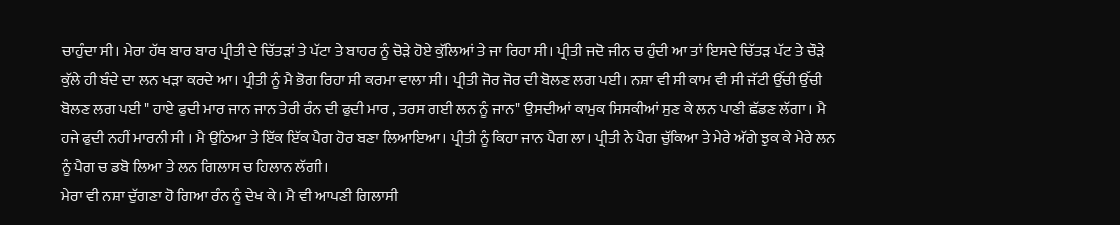ਚਾਹੁੰਦਾ ਸੀ। ਮੇਰਾ ਹੱਥ ਬਾਰ ਬਾਰ ਪ੍ਰੀਤੀ ਦੇ ਚਿੱਤੜਾਂ ਤੇ ਪੱਟਾ ਤੇ ਬਾਹਰ ਨੂੰ ਚੋੜੇ ਹੋਏ ਕੁੱਲਿਆਂ ਤੇ ਜਾ ਰਿਹਾ ਸੀ। ਪ੍ਰੀਤੀ ਜਦੋ ਜੀਨ ਚ ਹੁੰਦੀ ਆ ਤਾਂ ਇਸਦੇ ਚਿੱਤੜ ਪੱਟ ਤੇ ਚੌੜੇ ਕੁੱਲੇ ਹੀ ਬੰਦੇ ਦਾ ਲਨ ਖੜਾ ਕਰਦੇ ਆ। ਪ੍ਰੀਤੀ ਨੂੰ ਮੈ ਭੋਗ ਰਿਹਾ ਸੀ ਕਰਮਾ ਵਾਲਾ ਸੀ। ਪ੍ਰੀਤੀ ਜੋਰ ਜੋਰ ਦੀ ਬੋਲਣ ਲਗ ਪਈ। ਨਸ਼ਾ ਵੀ ਸੀ ਕਾਮ ਵੀ ਸੀ ਜੱਟੀ ਉੱਚੀ ਉੱਚੀ ਬੋਲਣ ਲਗ ਪਈ " ਹਾਏ ਫੁਦੀ ਮਾਰ ਜਾਨ ਜਾਨ ਤੇਰੀ ਰੰਨ ਦੀ ਫੁਦੀ ਮਾਰ , ਤਰਸ ਗਈ ਲਨ ਨੂੰ ਜਾਨ" ਉਸਦੀਆਂ ਕਾਮੁਕ ਸਿਸਕੀਆਂ ਸੁਣ ਕੇ ਲਨ ਪਾਣੀ ਛੱਡਣ ਲੱਗਾ। ਮੈ ਹਜੇ ਫੁਦੀ ਨਹੀਂ ਮਾਰਨੀ ਸੀ । ਮੈ ਉਠਿਆ ਤੇ ਇੱਕ ਇੱਕ ਪੈਗ ਹੋਰ ਬਣਾ ਲਿਆਇਆ। ਪ੍ਰੀਤੀ ਨੂੰ ਕਿਹਾ ਜਾਨ ਪੈਗ ਲਾ। ਪ੍ਰੀਤੀ ਨੇ ਪੈਗ ਚੁੱਕਿਆ ਤੇ ਮੇਰੇ ਅੱਗੇ ਝੁਕ ਕੇ ਮੇਰੇ ਲਨ ਨੂੰ ਪੈਗ ਚ ਡਬੋ ਲਿਆ ਤੇ ਲਨ ਗਿਲਾਸ ਚ ਹਿਲਾਨ ਲੱਗੀ।
ਮੇਰਾ ਵੀ ਨਸ਼ਾ ਦੁੱਗਣਾ ਹੋ ਗਿਆ ਰੰਨ ਨੂੰ ਦੇਖ ਕੇ। ਮੈ ਵੀ ਆਪਣੀ ਗਿਲਾਸੀ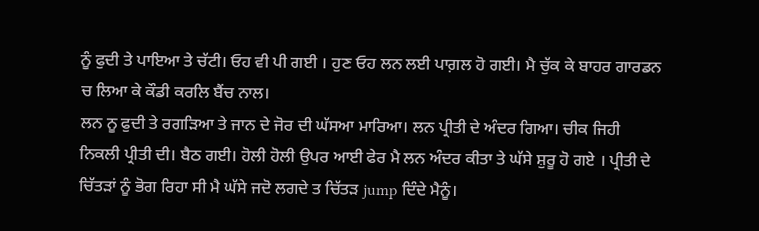ਨੂੰ ਫੁਦੀ ਤੇ ਪਾਇਆ ਤੇ ਚੱਟੀ। ਓਹ ਵੀ ਪੀ ਗਈ । ਹੁਣ ਓਹ ਲਨ ਲਈ ਪਾਗ਼ਲ ਹੋ ਗਈ। ਮੈ ਚੁੱਕ ਕੇ ਬਾਹਰ ਗਾਰਡਨ ਚ ਲਿਆ ਕੇ ਕੌਡੀ ਕਰਲਿ ਬੈਂਚ ਨਾਲ।
ਲਨ ਨੂ ਫੁਦੀ ਤੇ ਰਗੜਿਆ ਤੇ ਜਾਨ ਦੇ ਜੋਰ ਦੀ ਘੱਸਆ ਮਾਰਿਆ। ਲਨ ਪ੍ਰੀਤੀ ਦੇ ਅੰਦਰ ਗਿਆ। ਚੀਕ ਜਿਹੀ ਨਿਕਲੀ ਪ੍ਰੀਤੀ ਦੀ। ਬੈਠ ਗਈ। ਹੋਲੀ ਹੋਲੀ ਉਪਰ ਆਈ ਫੇਰ ਮੈ ਲਨ ਅੰਦਰ ਕੀਤਾ ਤੇ ਘੱਸੇ ਸ਼ੁਰੂ ਹੋ ਗਏ । ਪ੍ਰੀਤੀ ਦੇ ਚਿੱਤੜਾਂ ਨੂੰ ਭੋਗ ਰਿਹਾ ਸੀ ਮੈ ਘੱਸੇ ਜਦੋ ਲਗਦੇ ਤ ਚਿੱਤੜ jump ਦਿੰਦੇ ਮੈਨੂੰ।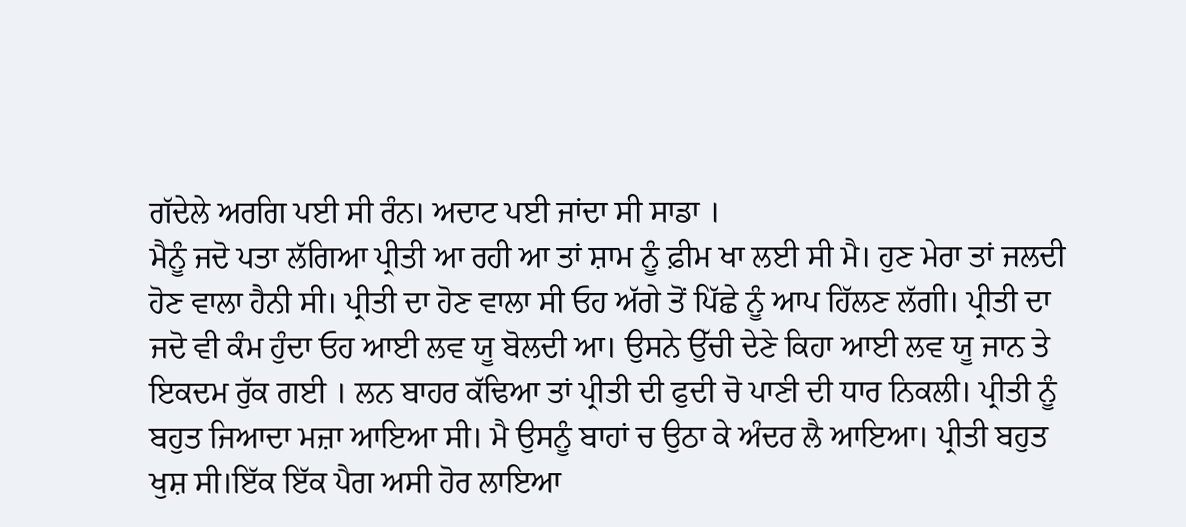ਗੱਦੇਲੇ ਅਰਗਿ ਪਈ ਸੀ ਰੰਨ। ਅਦਾਟ ਪਈ ਜਾਂਦਾ ਸੀ ਸਾਡਾ ।
ਮੈਨੂੰ ਜਦੋ ਪਤਾ ਲੱਗਿਆ ਪ੍ਰੀਤੀ ਆ ਰਹੀ ਆ ਤਾਂ ਸ਼ਾਮ ਨੂੰ ਫ਼ੀਮ ਖਾ ਲਈ ਸੀ ਮੈ। ਹੁਣ ਮੇਰਾ ਤਾਂ ਜਲਦੀ ਹੋਣ ਵਾਲਾ ਹੈਨੀ ਸੀ। ਪ੍ਰੀਤੀ ਦਾ ਹੋਣ ਵਾਲਾ ਸੀ ਓਹ ਅੱਗੇ ਤੋਂ ਪਿੱਛੇ ਨੂੰ ਆਪ ਹਿੱਲਣ ਲੱਗੀ। ਪ੍ਰੀਤੀ ਦਾ ਜਦੋ ਵੀ ਕੰਮ ਹੁੰਦਾ ਓਹ ਆਈ ਲਵ ਯੂ ਬੋਲਦੀ ਆ। ਉਸਨੇ ਉੱਚੀ ਦੇਣੇ ਕਿਹਾ ਆਈ ਲਵ ਯੂ ਜਾਨ ਤੇ ਇਕਦਮ ਰੁੱਕ ਗਈ । ਲਨ ਬਾਹਰ ਕੱਢਿਆ ਤਾਂ ਪ੍ਰੀਤੀ ਦੀ ਫੁਦੀ ਚੋ ਪਾਣੀ ਦੀ ਧਾਰ ਨਿਕਲੀ। ਪ੍ਰੀਤੀ ਨੂੰ ਬਹੁਤ ਜਿਆਦਾ ਮਜ਼ਾ ਆਇਆ ਸੀ। ਮੈ ਉਸਨੂੰ ਬਾਹਾਂ ਚ ਉਠਾ ਕੇ ਅੰਦਰ ਲੈ ਆਇਆ। ਪ੍ਰੀਤੀ ਬਹੁਤ ਖੁਸ਼ ਸੀ।ਇੱਕ ਇੱਕ ਪੈਗ ਅਸੀ ਹੋਰ ਲਾਇਆ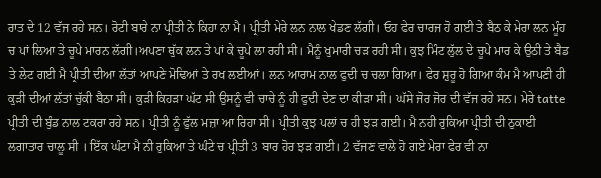ਰਾਤ ਦੇ 12 ਵੱਜ ਰਹੇ ਸਨ। ਰੋਟੀ ਬਾਰੇ ਨਾ ਪ੍ਰੀਤੀ ਨੇ ਕਿਹਾ ਨਾ ਮੈ। ਪ੍ਰੀਤੀ ਮੇਰੇ ਲਨ ਨਾਲ ਖੇਡਣ ਲੱਗੀ। ਓਹ ਫੇਰ ਚਾਰਜ ਹੋ ਗਈ ਤੇ ਬੈਠ ਕੇ ਮੇਰਾ ਲਨ ਮੂੰਹ ਚ ਪਾਂ ਲਿਆ ਤੇ ਚੂਪੇ ਮਾਰਨ ਲੱਗੀ।ਅਪਣਾ ਥੁੱਕ ਲਨ ਤੇ ਪਾਂ ਕੇ ਚੂਪੇ ਲਾ ਰਹੀ ਸੀ। ਮੈਨੂੰ ਖੁਮਾਰੀ ਚੜ ਰਹੀ ਸੀ। ਕੁਝ ਮਿੰਟ ਲੁੱਲ ਦੇ ਚੂਪੇ ਮਾਰ ਕੇ ਉਠੀ ਤੇ ਬੈਡ ਤੇ ਲੇਟ ਗਈ ਮੈ ਪ੍ਰੀਤੀ ਦੀਆ ਲੱਤਾਂ ਆਪਣੇ ਮੋਢਿਆਂ ਤੇ ਰਖ ਲਈਆਂ। ਲਨ ਆਰਾਮ ਨਾਲ ਫੁਦੀ ਚ ਚਲਾ ਗਿਆ। ਫੇਰ ਸ਼ੁਰੂ ਹੋ ਗਿਆ ਕੰਮ ਮੈ ਆਪਣੀ ਹੀ ਕੁੜੀ ਦੀਆਂ ਲੱਤਾਂ ਚੁੱਕੀ ਬੈਠਾ ਸੀ। ਕੁੜੀ ਕਿਹੜਾ ਘੱਟ ਸੀ ਉਸਨੂੰ ਵੀ ਚਾਚੇ ਨੂੰ ਹੀ ਫੁਦੀ ਦੇਣ ਦਾ ਕੀੜਾ ਸੀ। ਘੱਸੇ ਜੋਰ ਜੋਰ ਦੀ ਵੱਜ ਰਹੇ ਸਨ। ਮੇਰੇ tatte ਪ੍ਰੀਤੀ ਦੀ ਬੁੰਡ ਨਾਲ ਟਕਰਾ ਰਹੇ ਸਨ। ਪ੍ਰੀਤੀ ਨੂੰ ਫੁੱਲ ਮਜ਼ਾ ਆ ਰਿਹਾ ਸੀ। ਪ੍ਰੀਤੀ ਕੁਝ ਪਲਾਂ ਚ ਹੀ ਝੜ ਗਈ। ਮੈ ਨਹੀ ਰੁਕਿਆ ਪ੍ਰੀਤੀ ਦੀ ਠੁਕਾਈ ਲਗਾਤਾਰ ਚਾਲੂ ਸੀ । ਇੱਕ ਘੰਟਾ ਮੈ ਨੀ ਰੁਕਿਆ ਤੇ ਘੰਟੇ ਚ ਪ੍ਰੀਤੀ 3 ਬਾਰ ਹੋਰ ਝੜ ਗਈ। 2 ਵੱਜਣ ਵਾਲੇ ਹੋ ਗਏ ਮੇਰਾ ਫੇਰ ਵੀ ਨਾ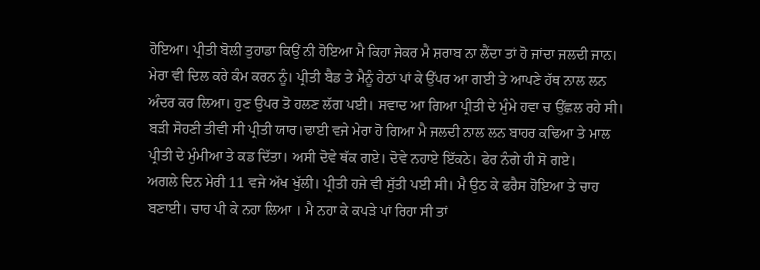ਹੋਇਆ। ਪ੍ਰੀਤੀ ਬੋਲੀ ਤੁਹਾਡਾ ਕਿਉਂ ਨੀ ਹੋਇਆ ਮੈ ਕਿਹਾ ਜੇਕਰ ਮੈ ਸ਼ਰਾਬ ਨਾ ਲੈਂਦਾ ਤਾਂ ਹੋ ਜਾਂਦਾ ਜਲਦੀ ਜਾਨ। ਮੇਰਾ ਵੀ ਦਿਲ ਕਰੇ ਕੰਮ ਕਰਨ ਨੂੰ। ਪ੍ਰੀਤੀ ਬੈਡ ਤੇ ਮੈਨੂੰ ਹੇਠਾਂ ਪਾਂ ਕੇ ਉੱਪਰ ਆ ਗਈ ਤੇ ਆਪਣੇ ਹੱਥ ਨਾਲ ਲਨ ਅੰਦਰ ਕਰ ਲਿਆ। ਹੁਣ ਉਪਰ ਤੋ ਹਲਣ ਲੱਗ ਪਈ। ਸਵਾਦ ਆ ਗਿਆ ਪ੍ਰੀਤੀ ਦੇ ਮੁੰਮੇ ਹਵਾ ਚ ਉੱਛਲ ਰਹੇ ਸੀ। ਬੜੀ ਸੋਹਣੀ ਤੀਵੀ ਸੀ ਪ੍ਰੀਤੀ ਯਾਰ।ਢਾਈ ਵਜੇ ਮੇਰਾ ਹੋ ਗਿਆ ਮੈ ਜਲਦੀ ਨਾਲ ਲਨ ਬਾਹਰ ਕਢਿਆ ਤੇ ਮਾਲ ਪ੍ਰੀਤੀ ਦੇ ਮੁੰਮੀਆ ਤੇ ਕਡ ਦਿੱਤਾ। ਅਸੀ ਦੋਵੇ ਥੱਕ ਗਏ। ਦੋਵੇ ਨਹਾਏ ਇੱਕਠੇ। ਫੇਰ ਨੰਗੇ ਹੀ ਸੋ ਗਏ।
ਅਗਲੇ ਦਿਨ ਮੇਰੀ 11 ਵਜੇ ਅੱਖ ਖੁੱਲੀ। ਪ੍ਰੀਤੀ ਹਜੇ ਵੀ ਸੁੱਤੀ ਪਈ ਸੀ। ਮੈ ਉਠ ਕੇ ਫਰੈਸ ਹੋਇਆ ਤੇ ਚਾਹ ਬਣਾਈ। ਚਾਹ ਪੀ ਕੇ ਨਹਾ ਲਿਆ । ਮੈ ਨਹਾ ਕੇ ਕਪੜੇ ਪਾਂ ਰਿਹਾ ਸੀ ਤਾਂ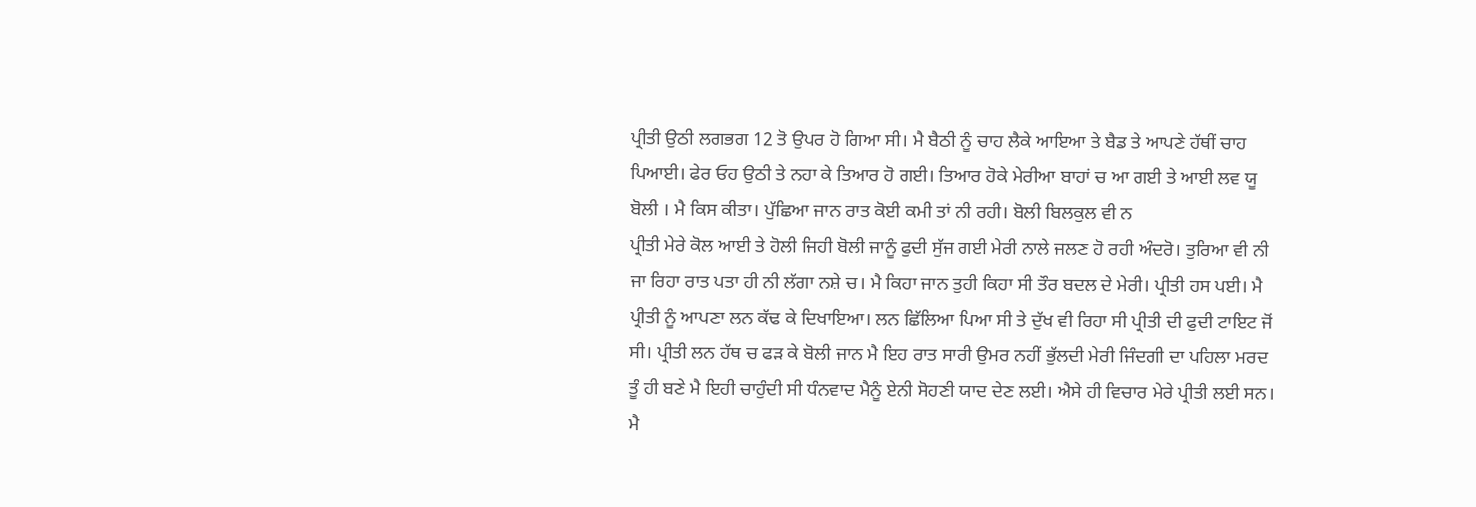ਪ੍ਰੀਤੀ ਉਠੀ ਲਗਭਗ 12 ਤੋ ਉਪਰ ਹੋ ਗਿਆ ਸੀ। ਮੈ ਬੈਠੀ ਨੂੰ ਚਾਹ ਲੈਕੇ ਆਇਆ ਤੇ ਬੈਡ ਤੇ ਆਪਣੇ ਹੱਥੀਂ ਚਾਹ ਪਿਆਈ। ਫੇਰ ਓਹ ਉਠੀ ਤੇ ਨਹਾ ਕੇ ਤਿਆਰ ਹੋ ਗਈ। ਤਿਆਰ ਹੋਕੇ ਮੇਰੀਆ ਬਾਹਾਂ ਚ ਆ ਗਈ ਤੇ ਆਈ ਲਵ ਯੂ ਬੋਲੀ । ਮੈ ਕਿਸ ਕੀਤਾ। ਪੁੱਛਿਆ ਜਾਨ ਰਾਤ ਕੋਈ ਕਮੀ ਤਾਂ ਨੀ ਰਹੀ। ਬੋਲੀ ਬਿਲਕੁਲ ਵੀ ਨ
ਪ੍ਰੀਤੀ ਮੇਰੇ ਕੋਲ ਆਈ ਤੇ ਹੋਲੀ ਜਿਹੀ ਬੋਲੀ ਜਾਨੂੰ ਫੁਦੀ ਸੁੱਜ ਗਈ ਮੇਰੀ ਨਾਲੇ ਜਲਣ ਹੋ ਰਹੀ ਅੰਦਰੋ। ਤੁਰਿਆ ਵੀ ਨੀ ਜਾ ਰਿਹਾ ਰਾਤ ਪਤਾ ਹੀ ਨੀ ਲੱਗਾ ਨਸ਼ੇ ਚ। ਮੈ ਕਿਹਾ ਜਾਨ ਤੁਹੀ ਕਿਹਾ ਸੀ ਤੌਰ ਬਦਲ ਦੇ ਮੇਰੀ। ਪ੍ਰੀਤੀ ਹਸ ਪਈ। ਮੈ ਪ੍ਰੀਤੀ ਨੂੰ ਆਪਣਾ ਲਨ ਕੱਢ ਕੇ ਦਿਖਾਇਆ। ਲਨ ਛਿੱਲਿਆ ਪਿਆ ਸੀ ਤੇ ਦੁੱਖ ਵੀ ਰਿਹਾ ਸੀ ਪ੍ਰੀਤੀ ਦੀ ਫੁਦੀ ਟਾਇਟ ਜੋਂ ਸੀ। ਪ੍ਰੀਤੀ ਲਨ ਹੱਥ ਚ ਫੜ ਕੇ ਬੋਲੀ ਜਾਨ ਮੈ ਇਹ ਰਾਤ ਸਾਰੀ ਉਮਰ ਨਹੀਂ ਭੁੱਲਦੀ ਮੇਰੀ ਜਿੰਦਗੀ ਦਾ ਪਹਿਲਾ ਮਰਦ ਤੂੰ ਹੀ ਬਣੇ ਮੈ ਇਹੀ ਚਾਹੁੰਦੀ ਸੀ ਧੰਨਵਾਦ ਮੈਨੂੰ ਏਨੀ ਸੋਹਣੀ ਯਾਦ ਦੇਣ ਲਈ। ਐਸੇ ਹੀ ਵਿਚਾਰ ਮੇਰੇ ਪ੍ਰੀਤੀ ਲਈ ਸਨ। ਮੈ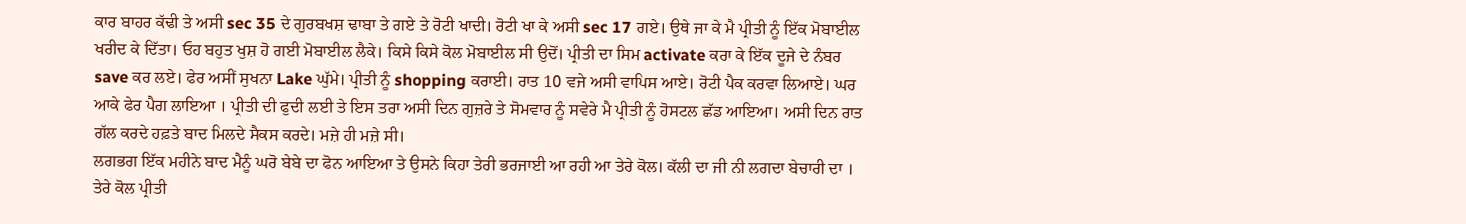ਕਾਰ ਬਾਹਰ ਕੱਢੀ ਤੇ ਅਸੀ sec 35 ਦੇ ਗੁਰਬਖਸ਼ ਢਾਬਾ ਤੇ ਗਏ ਤੇ ਰੋਟੀ ਖਾਦੀ। ਰੋਟੀ ਖਾ ਕੇ ਅਸੀ sec 17 ਗਏ। ਉਥੇ ਜਾ ਕੇ ਮੈ ਪ੍ਰੀਤੀ ਨੂੰ ਇੱਕ ਮੋਬਾਈਲ ਖਰੀਦ ਕੇ ਦਿੱਤਾ। ਓਹ ਬਹੁਤ ਖੁਸ਼ ਹੋ ਗਈ ਮੋਬਾਈਲ ਲੈਕੇ। ਕਿਸੇ ਕਿਸੇ ਕੋਲ ਮੋਬਾਈਲ ਸੀ ਉਦੋਂ। ਪ੍ਰੀਤੀ ਦਾ ਸਿਮ activate ਕਰਾ ਕੇ ਇੱਕ ਦੂਜੇ ਦੇ ਨੰਬਰ save ਕਰ ਲਏ। ਫੇਰ ਅਸੀਂ ਸੁਖਨਾ Lake ਘੁੱਮੇ। ਪ੍ਰੀਤੀ ਨੂੰ shopping ਕਰਾਈ। ਰਾਤ 10 ਵਜੇ ਅਸੀ ਵਾਪਿਸ ਆਏ। ਰੋਟੀ ਪੈਕ ਕਰਵਾ ਲਿਆਏ। ਘਰ ਆਕੇ ਫੇਰ ਪੈਗ ਲਾਇਆ । ਪ੍ਰੀਤੀ ਦੀ ਫੁਦੀ ਲਈ ਤੇ ਇਸ ਤਰਾ ਅਸੀ ਦਿਨ ਗੁਜ਼ਰੇ ਤੇ ਸੋਮਵਾਰ ਨੂੰ ਸਵੇਰੇ ਮੈ ਪ੍ਰੀਤੀ ਨੂੰ ਹੋਸਟਲ ਛੱਡ ਆਇਆ। ਅਸੀ ਦਿਨ ਰਾਤ ਗੱਲ ਕਰਦੇ ਹਫ਼ਤੇ ਬਾਦ ਮਿਲਦੇ ਸੈਕਸ ਕਰਦੇ। ਮਜ਼ੇ ਹੀ ਮਜ਼ੇ ਸੀ।
ਲਗਭਗ ਇੱਕ ਮਹੀਨੇ ਬਾਦ ਮੈਨੂੰ ਘਰੋ ਬੇਬੇ ਦਾ ਫੋਨ ਆਇਆ ਤੇ ਉਸਨੇ ਕਿਹਾ ਤੇਰੀ ਭਰਜਾਈ ਆ ਰਹੀ ਆ ਤੇਰੇ ਕੋਲ। ਕੱਲੀ ਦਾ ਜੀ ਨੀ ਲਗਦਾ ਬੇਚਾਰੀ ਦਾ । ਤੇਰੇ ਕੋਲ ਪ੍ਰੀਤੀ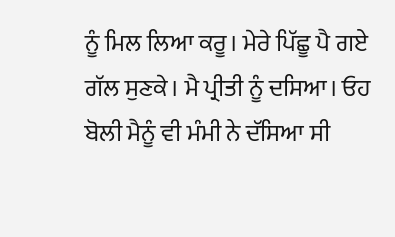ਨੂੰ ਮਿਲ ਲਿਆ ਕਰੂ। ਮੇਰੇ ਪਿੱਛੂ ਪੈ ਗਏ ਗੱਲ ਸੁਣਕੇ। ਮੈ ਪ੍ਰੀਤੀ ਨੂੰ ਦਸਿਆ। ਓਹ ਬੋਲੀ ਮੈਨੂੰ ਵੀ ਮੰਮੀ ਨੇ ਦੱਸਿਆ ਸੀ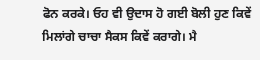ਫੋਨ ਕਰਕੇ। ਓਹ ਵੀ ਉਦਾਸ ਹੋ ਗਈ ਬੋਲੀ ਹੁਣ ਕਿਵੇਂ ਮਿਲਾਂਗੇ ਚਾਚਾ ਸੈਕਸ ਕਿਵੇਂ ਕਰਾਗੇ। ਮੈ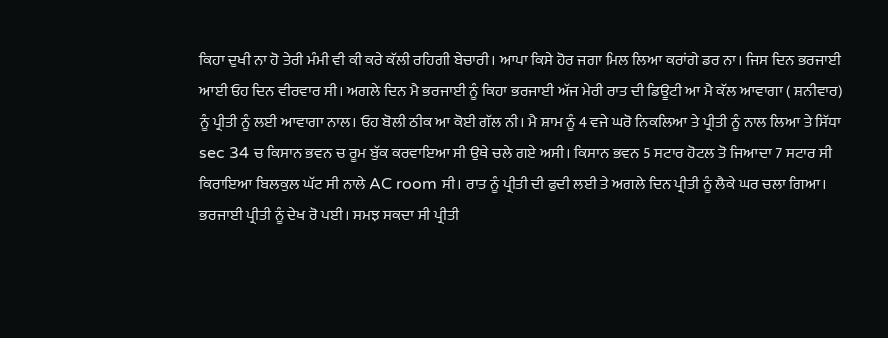ਕਿਹਾ ਦੁਖੀ ਨਾ ਹੋ ਤੇਰੀ ਮੰਮੀ ਵੀ ਕੀ ਕਰੇ ਕੱਲੀ ਰਹਿਗੀ ਬੇਚਾਰੀ। ਆਪਾ ਕਿਸੇ ਹੋਰ ਜਗਾ ਮਿਲ ਲਿਆ ਕਰਾਂਗੇ ਡਰ ਨਾ। ਜਿਸ ਦਿਨ ਭਰਜਾਈ ਆਈ ਓਹ ਦਿਨ ਵੀਰਵਾਰ ਸੀ। ਅਗਲੇ ਦਿਨ ਮੈ ਭਰਜਾਈ ਨੂੰ ਕਿਹਾ ਭਰਜਾਈ ਅੱਜ ਮੇਰੀ ਰਾਤ ਦੀ ਡਿਊਟੀ ਆ ਮੈ ਕੱਲ ਆਵਾਗਾ ( ਸ਼ਨੀਵਾਰ) ਨੂੰ ਪ੍ਰੀਤੀ ਨੂੰ ਲਈ ਆਵਾਗਾ ਨਾਲ। ਓਹ ਬੋਲੀ ਠੀਕ ਆ ਕੋਈ ਗੱਲ ਨੀ। ਮੈ ਸ਼ਾਮ ਨੂੰ 4 ਵਜੇ ਘਰੋ ਨਿਕਲਿਆ ਤੇ ਪ੍ਰੀਤੀ ਨੂੰ ਨਾਲ ਲਿਆ ਤੇ ਸਿੱਧਾ sec 34 ਚ ਕਿਸਾਨ ਭਵਨ ਚ ਰੂਮ ਬੁੱਕ ਕਰਵਾਇਆ ਸੀ ਉਥੇ ਚਲੇ ਗਏ ਅਸੀ। ਕਿਸਾਨ ਭਵਨ 5 ਸਟਾਰ ਹੋਟਲ ਤੋ ਜਿਆਦਾ 7 ਸਟਾਰ ਸੀ ਕਿਰਾਇਆ ਬਿਲਕੁਲ ਘੱਟ ਸੀ ਨਾਲੇ AC room ਸੀ। ਰਾਤ ਨੂੰ ਪ੍ਰੀਤੀ ਦੀ ਫੁਦੀ ਲਈ ਤੇ ਅਗਲੇ ਦਿਨ ਪ੍ਰੀਤੀ ਨੂੰ ਲੈਕੇ ਘਰ ਚਲਾ ਗਿਆ। ਭਰਜਾਈ ਪ੍ਰੀਤੀ ਨੂੰ ਦੇਖ ਰੋ ਪਈ। ਸਮਝ ਸਕਦਾ ਸੀ ਪ੍ਰੀਤੀ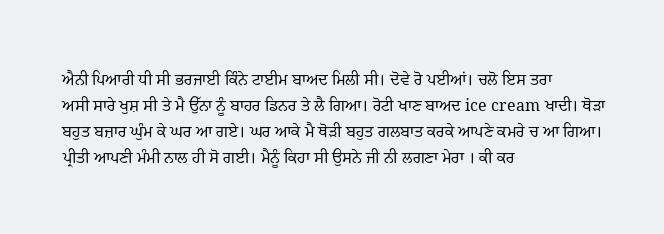ਐਨੀ ਪਿਆਰੀ ਧੀ ਸੀ ਭਰਜਾਈ ਕਿੰਨੇ ਟਾਈਮ ਬਾਅਦ ਮਿਲੀ ਸੀ। ਦੋਵੇ ਰੋ ਪਈਆਂ। ਚਲੋ ਇਸ ਤਰਾ
ਅਸੀ ਸਾਰੇ ਖੁਸ਼ ਸੀ ਤੇ ਮੈ ਉੱਨਾ ਨੂੰ ਬਾਹਰ ਡਿਨਰ ਤੇ ਲੈ ਗਿਆ। ਰੋਟੀ ਖਾਣ ਬਾਅਦ ice cream ਖਾਦੀ। ਥੋੜਾ ਬਹੁਤ ਬਜ਼ਾਰ ਘੁੰਮ ਕੇ ਘਰ ਆ ਗਏ। ਘਰ ਆਕੇ ਮੈ ਥੋੜੀ ਬਹੁਤ ਗਲਬਾਤ ਕਰਕੇ ਆਪਣੇ ਕਮਰੇ ਚ ਆ ਗਿਆ। ਪ੍ਰੀਤੀ ਆਪਣੀ ਮੰਮੀ ਨਾਲ ਹੀ ਸੋ ਗਈ। ਮੈਨੂੰ ਕਿਹਾ ਸੀ ਉਸਨੇ ਜੀ ਨੀ ਲਗਣਾ ਮੇਰਾ । ਕੀ ਕਰ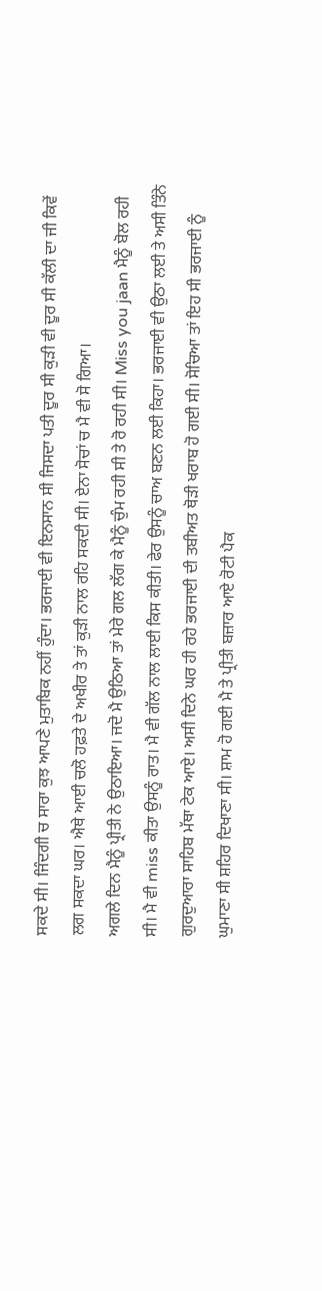ਸਕਦੇ ਸੀ। ਜਿੰਦਗੀ ਚ ਸਾਰਾ ਕੁਝ ਆਪਣੇ ਮੁਤਾਬਿਕ ਨਹੀਂ ਹੁੰਦਾ। ਭਰਜਾਈ ਵੀ ਇਨਸਾਨ ਸੀ ਜਿਸਦਾ ਪਤੀ ਦੂਰ ਸੀ ਕੁੜੀ ਵੀ ਦੂਰ ਸੀ ਕੱਲੀ ਦਾ ਜੀ ਕਿਵੇਂ ਲਗ ਸਕਦਾ ਘਰ। ਐਥੇ ਆਈ ਚਲੋ ਹਫ਼ਤੇ ਦੇ ਅਖੀਰ ਤੇ ਤਾਂ ਕੁੜੀ ਨਾਲ ਰਹਿ ਸਕਦੀ ਸੀ। ਏਨਾ ਸੋਚਾਂ ਚ ਮੈ ਵੀ ਸੋ ਗਿਆ।
ਅਗਲੇ ਦਿਨ ਮੈਨੂੰ ਪ੍ਰੀਤੀ ਨੇ ਉਠਾਇਆ। ਜਦੋ ਮੈ ਉਠਿਆ ਤਾਂ ਮੇਰੇ ਗਲ ਲੱਗ ਕੇ ਮੈਨੂੰ ਚੁੰਮ ਰਹੀ ਸੀ ਤੇ ਰੋ ਰਹੀ ਸੀ। Miss you jaan ਮੈਨੂੰ ਬੋਲ ਰਹੀ ਸੀ। ਮੈ ਵੀ miss ਕੀਤਾ ਉਸਨੂੰ ਰਾਤ। ਮੈ ਵੀ ਗੱਲ ਨਾਲ ਲਾਈ ਕਿਸ ਕੀਤੀ। ਫੇਰ ਉਸਨੂੰ ਚਾਅ ਬਣਨ ਲਈ ਕਿਹਾ। ਭਰਜਾਈ ਵੀ ਉਠਾ ਲਈ ਤੇ ਅਸੀ ਤਿੰਨੇ ਗੁਰਦੁਆਰਾ ਸਾਹਿਬ ਮੱਥਾ ਟੇਕ ਆਏ। ਅਸੀ ਦਿਨੇ ਘਰ ਹੀ ਰਹੇ ਭਰਜਾਈ ਦੀ ਤਬੀਅਤ ਥੋੜੀ ਖਰਾਬ ਹੋ ਗਈ ਸੀ। ਸੋਚਿਆ ਤਾਂ ਇਹ ਸੀ ਭਰਜਾਈ ਨੂੰ ਘੁਮਾਣਾ ਸੀ ਸ਼ਹਿਰ ਦਿਖਾਣਾ ਸੀ। ਸ਼ਾਮ ਹੋ ਗਈ ਮੈ ਤੇ ਪ੍ਰੀਤੀ ਬਜ਼ਾਰ ਆਏ ਰੋਟੀ ਪੈਕ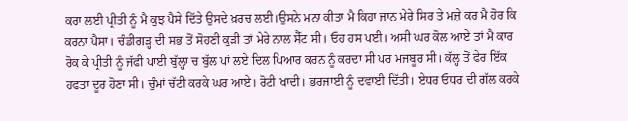ਕਰਾ ਲਈ ਪ੍ਰੀਤੀ ਨੂੰ ਮੈ ਕੁਝ ਪੈਸੇ ਦਿੱਤੇ ਉਸਦੇ ਖ਼ਰਚ ਲਈ।ਉਸਨੇ ਮਨਾ ਕੀਤਾ ਮੈ ਕਿਹਾ ਜਾਨ ਮੇਰੇ ਸਿਰ ਤੇ ਮਜ਼ੇ ਕਰ ਮੈ ਹੋਰ ਕਿ ਕਰਨਾ ਪੈਸਾ। ਚੰਡੀਗੜ੍ਹ ਦੀ ਸਭ ਤੋਂ ਸੋਹਣੀ ਕੁੜੀ ਤਾਂ ਮੇਰੇ ਨਾਲ ਸੈੱਟ ਸੀ। ਓਹ ਹਸ ਪਈ। ਅਸੀ ਘਰ ਕੋਲ ਆਏ ਤਾਂ ਮੈ ਕਾਰ ਰੋਕ ਕੇ ਪ੍ਰੀਤੀ ਨੂੰ ਜੱਫੀ ਪਾਈ ਬੁੱਲ੍ਹਾ ਚ ਬੁੱਲ ਪਾਂ ਲਏ ਦਿਲ ਪਿਆਰ ਕਰਨ ਨੂੰ ਕਰਦਾ ਸੀ ਪਰ ਮਜਬੂਰ ਸੀ। ਕੱਲ੍ਹ ਤੋਂ ਫੇਰ ਇੱਕ ਹਫਤਾ ਦੂਰ ਹੋਣਾ ਸੀ। ਚੁੰਮਾਂ ਚੱਟੀ ਕਰਕੇ ਘਰ ਆਏ। ਰੋਟੀ ਖਾਦੀ। ਭਰਜਾਈ ਨੂੰ ਦਵਾਈ ਦਿੱਤੀ। ਏਧਰ ਓਧਰ ਦੀ ਗੱਲ ਕਰਕੇ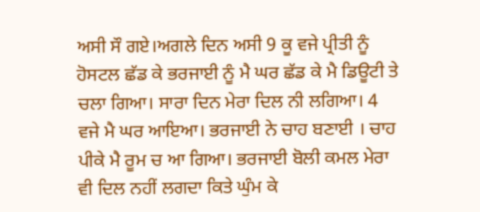ਅਸੀ ਸੌ ਗਏ।ਅਗਲੇ ਦਿਨ ਅਸੀ 9 ਕੂ ਵਜੇ ਪ੍ਰੀਤੀ ਨੂੰ ਹੋਸਟਲ ਛੱਡ ਕੇ ਭਰਜਾਈ ਨੂੰ ਮੈ ਘਰ ਛੱਡ ਕੇ ਮੈ ਡਿਊਟੀ ਤੇ ਚਲਾ ਗਿਆ। ਸਾਰਾ ਦਿਨ ਮੇਰਾ ਦਿਲ ਨੀ ਲਗਿਆ। 4 ਵਜੇ ਮੈ ਘਰ ਆਇਆ। ਭਰਜਾਈ ਨੇ ਚਾਹ ਬਣਾਈ । ਚਾਹ ਪੀਕੇ ਮੈ ਰੂਮ ਚ ਆ ਗਿਆ। ਭਰਜਾਈ ਬੋਲੀ ਕਮਲ ਮੇਰਾ ਵੀ ਦਿਲ ਨਹੀਂ ਲਗਦਾ ਕਿਤੇ ਘੁੰਮ ਕੇ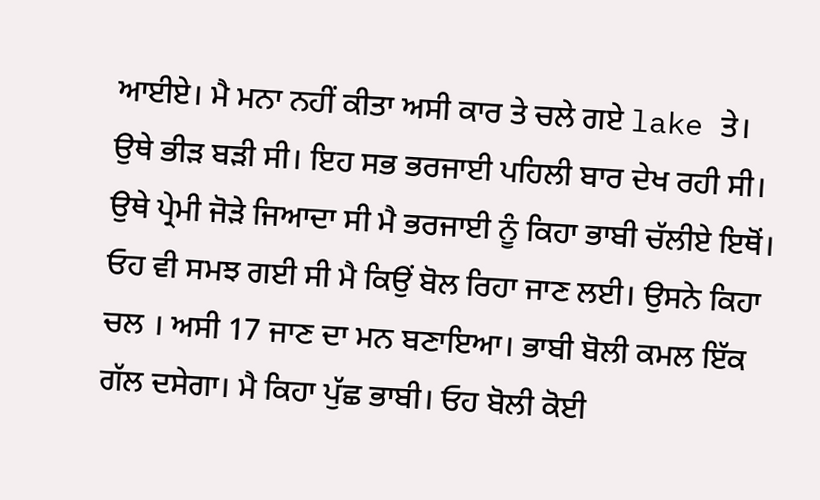ਆਈਏ। ਮੈ ਮਨਾ ਨਹੀਂ ਕੀਤਾ ਅਸੀ ਕਾਰ ਤੇ ਚਲੇ ਗਏ lake ਤੇ। ਉਥੇ ਭੀੜ ਬੜੀ ਸੀ। ਇਹ ਸਭ ਭਰਜਾਈ ਪਹਿਲੀ ਬਾਰ ਦੇਖ ਰਹੀ ਸੀ। ਉਥੇ ਪ੍ਰੇਮੀ ਜੋੜੇ ਜਿਆਦਾ ਸੀ ਮੈ ਭਰਜਾਈ ਨੂੰ ਕਿਹਾ ਭਾਬੀ ਚੱਲੀਏ ਇਥੋਂ। ਓਹ ਵੀ ਸਮਝ ਗਈ ਸੀ ਮੈ ਕਿਉਂ ਬੋਲ ਰਿਹਾ ਜਾਣ ਲਈ। ਉਸਨੇ ਕਿਹਾ ਚਲ । ਅਸੀ 17 ਜਾਣ ਦਾ ਮਨ ਬਣਾਇਆ। ਭਾਬੀ ਬੋਲੀ ਕਮਲ ਇੱਕ ਗੱਲ ਦਸੇਗਾ। ਮੈ ਕਿਹਾ ਪੁੱਛ ਭਾਬੀ। ਓਹ ਬੋਲੀ ਕੋਈ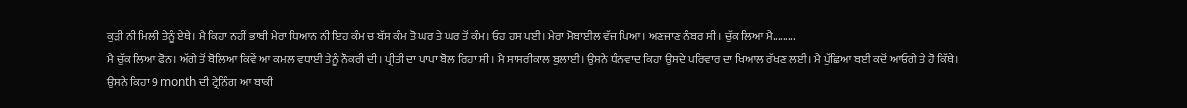ਕੁੜੀ ਨੀ ਮਿਲੀ ਤੇਨੂੰ ਏਥੇ। ਮੈ ਕਿਹਾ ਨਹੀਂ ਭਾਬੀ ਮੇਰਾ ਧਿਆਨ ਨੀ ਇਹ ਕੰਮ ਚ ਬੱਸ ਕੰਮ ਤੋ ਘਰ ਤੇ ਘਰ ਤੋਂ ਕੰਮ। ਓਹ ਹਸ ਪਈ। ਮੇਰਾ ਮੋਬਾਈਲ ਵੱਜ ਪਿਆ। ਅਣਜਾਣ ਨੰਬਰ ਸੀ। ਚੁੱਕ ਲਿਆ ਮੈ.........
ਮੈ ਚੁੱਕ ਲਿਆ ਫੋਨ। ਅੱਗੇ ਤੋਂ ਬੋਲਿਆ ਕਿਵੇਂ ਆ ਕਮਲ ਵਧਾਈ ਤੇਨੂੰ ਨੌਕਰੀ ਦੀ। ਪ੍ਰੀਤੀ ਦਾ ਪਾਪਾ ਬੋਲ ਰਿਹਾ ਸੀ। ਮੈ ਸਾਸਰੀਕਾਲ ਬੁਲਾਈ। ਉਸਨੇ ਧੰਨਵਾਦ ਕਿਹਾ ਉਸਦੇ ਪਰਿਵਾਰ ਦਾ ਖਿਆਲ ਰੱਖਣ ਲਈ। ਮੈ ਪੁੱਛਿਆ ਬਈ ਕਦੋਂ ਆਓਗੇ ਤੇ ਹੋ ਕਿੱਥੇ। ਉਸਨੇ ਕਿਹਾ 9 month ਦੀ ਟ੍ਰੇਨਿੰਗ ਆ ਬਾਕੀ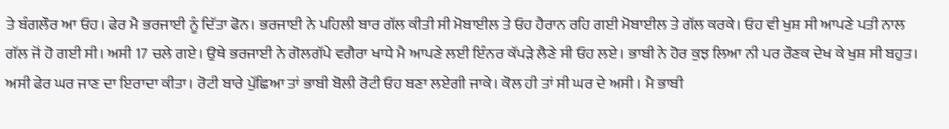ਤੇ ਬੰਗਲੌਰ ਆ ਓਹ। ਫੇਰ ਮੈ ਭਰਜਾਈ ਨੂੰ ਦਿੱਤਾ ਫੋਨ। ਭਰਜਾਈ ਨੇ ਪਹਿਲੀ ਬਾਰ ਗੱਲ ਕੀਤੀ ਸੀ ਮੋਬਾਈਲ ਤੇ ਓਹ ਹੈਰਾਨ ਰਹਿ ਗਈ ਮੋਬਾਈਲ ਤੇ ਗੱਲ ਕਰਕੇ। ਓਹ ਵੀ ਖੁਸ਼ ਸੀ ਆਪਣੇ ਪਤੀ ਨਾਲ ਗੱਲ ਜੋਂ ਹੋ ਗਈ ਸੀ। ਅਸੀ 17 ਚਲੇ ਗਏ। ਉਥੇ ਭਰਜਾਈ ਨੇ ਗੋਲਗੱਪੇ ਵਗੈਰਾ ਖਾਧੇ ਮੈ ਆਪਣੇ ਲਈ ਇੰਨਰ ਕੱਪੜੇ ਲੈਣੇ ਸੀ ਓਹ ਲਏ। ਭਾਬੀ ਨੇ ਹੋਰ ਕੁਝ ਲਿਆ ਨੀ ਪਰ ਰੌਣਕ ਦੇਖ ਕੇ ਖੁਸ਼ ਸੀ ਬਹੁਤ। ਅਸੀ ਫੇਰ ਘਰ ਜਾਣ ਦਾ ਇਰਾਦਾ ਕੀਤਾ। ਰੋਟੀ ਬਾਰੇ ਪੁੱਛਿਆ ਤਾਂ ਭਾਬੀ ਬੋਲੀ ਰੋਟੀ ਓਹ ਬਣਾ ਲਏਗੀ ਜਾਕੇ। ਕੋਲ ਹੀ ਤਾਂ ਸੀ ਘਰ ਦੇ ਅਸੀ । ਮੈ ਭਾਬੀ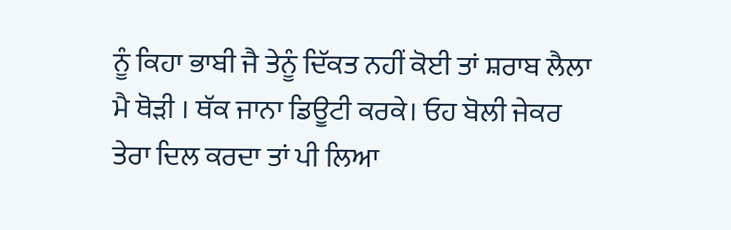ਨੂੰ ਕਿਹਾ ਭਾਬੀ ਜੈ ਤੇਨੂੰ ਦਿੱਕਤ ਨਹੀਂ ਕੋਈ ਤਾਂ ਸ਼ਰਾਬ ਲੈਲਾ ਮੈ ਥੋੜੀ । ਥੱਕ ਜਾਨਾ ਡਿਊਟੀ ਕਰਕੇ। ਓਹ ਬੋਲੀ ਜੇਕਰ ਤੇਰਾ ਦਿਲ ਕਰਦਾ ਤਾਂ ਪੀ ਲਿਆ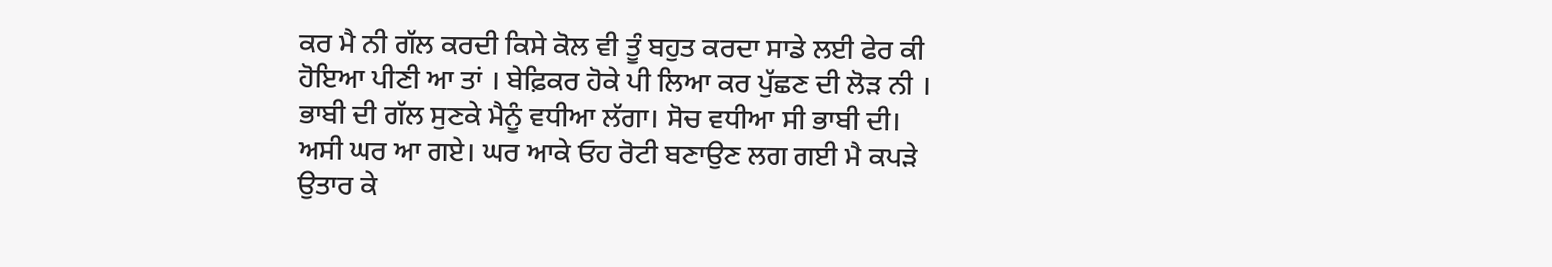ਕਰ ਮੈ ਨੀ ਗੱਲ ਕਰਦੀ ਕਿਸੇ ਕੋਲ ਵੀ ਤੂੰ ਬਹੁਤ ਕਰਦਾ ਸਾਡੇ ਲਈ ਫੇਰ ਕੀ ਹੋਇਆ ਪੀਣੀ ਆ ਤਾਂ । ਬੇਫ਼ਿਕਰ ਹੋਕੇ ਪੀ ਲਿਆ ਕਰ ਪੁੱਛਣ ਦੀ ਲੋੜ ਨੀ । ਭਾਬੀ ਦੀ ਗੱਲ ਸੁਣਕੇ ਮੈਨੂੰ ਵਧੀਆ ਲੱਗਾ। ਸੋਚ ਵਧੀਆ ਸੀ ਭਾਬੀ ਦੀ।
ਅਸੀ ਘਰ ਆ ਗਏ। ਘਰ ਆਕੇ ਓਹ ਰੋਟੀ ਬਣਾਉਣ ਲਗ ਗਈ ਮੈ ਕਪੜੇ ਉਤਾਰ ਕੇ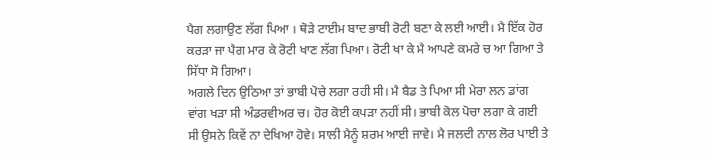ਪੈਗ ਲਗਾਉਣ ਲੱਗ ਪਿਆ । ਥੋੜੇ ਟਾਈਮ ਬਾਦ ਭਾਬੀ ਰੋਟੀ ਬਣਾ ਕੇ ਲਈ ਆਈ। ਮੈ ਇੱਕ ਹੋਰ ਕਰੜਾ ਜਾ ਪੈਗ ਮਾਰ ਕੇ ਰੋਟੀ ਖਾਣ ਲੱਗ ਪਿਆ। ਰੋਟੀ ਖਾ ਕੇ ਮੈ ਆਪਣੇ ਕਮਰੇ ਚ ਆ ਗਿਆ ਤੇ ਸਿੱਧਾ ਸੋ ਗਿਆ।
ਅਗਲੇ ਦਿਨ ਉਠਿਆ ਤਾਂ ਭਾਬੀ ਪੋਚੇ ਲਗਾ ਰਹੀ ਸੀ। ਮੈ ਬੈਡ ਤੇ ਪਿਆ ਸੀ ਮੇਰਾ ਲਨ ਡਾਂਗ ਵਾਂਗ ਖੜਾ ਸੀ ਅੰਡਰਵੀਅਰ ਚ। ਹੋਰ ਕੋਈ ਕਪੜਾ ਨਹੀਂ ਸੀ। ਭਾਬੀ ਕੋਲ ਪੋਚਾ ਲਗਾ ਕੇ ਗਈ ਸੀ ਉਸਨੇ ਕਿਵੇਂ ਨਾ ਦੇਖਿਆ ਹੋਵੇ। ਸਾਲੀ ਮੈਨੂੰ ਸ਼ਰਮ ਆਈ ਜਾਵੇ। ਮੈ ਜਲਦੀ ਨਾਲ ਲੋਰ ਪਾਈ ਤੇ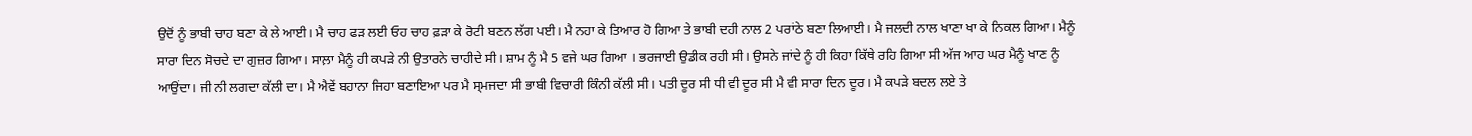ਉਦੋਂ ਨੂੰ ਭਾਬੀ ਚਾਹ ਬਣਾ ਕੇ ਲੇ ਆਈ। ਮੈ ਚਾਹ ਫੜ ਲਈ ਓਹ ਚਾਹ ਫ਼ੜਾ ਕੇ ਰੋਟੀ ਬਣਨ ਲੱਗ ਪਈ। ਮੈ ਨਹਾ ਕੇ ਤਿਆਰ ਹੋ ਗਿਆ ਤੇ ਭਾਬੀ ਦਹੀ ਨਾਲ 2 ਪਰਾਂਠੇ ਬਣਾ ਲਿਆਈ। ਮੈ ਜਲਦੀ ਨਾਲ ਖਾਣਾ ਖਾ ਕੇ ਨਿਕਲ ਗਿਆ। ਮੈਨੂੰ ਸਾਰਾ ਦਿਨ ਸੋਚਦੇ ਦਾ ਗੁਜ਼ਰ ਗਿਆ। ਸਾਲ਼ਾ ਮੈਨੂੰ ਹੀ ਕਪੜੇ ਨੀ ਉਤਾਰਨੇ ਚਾਹੀਦੇ ਸੀ। ਸ਼ਾਮ ਨੂੰ ਮੈ 5 ਵਜੇ ਘਰ ਗਿਆ । ਭਰਜਾਈ ਉਡੀਕ ਰਹੀ ਸੀ। ਉਸਨੇ ਜਾਂਦੇ ਨੂੰ ਹੀ ਕਿਹਾ ਕਿੱਥੇ ਰਹਿ ਗਿਆ ਸੀ ਅੱਜ ਆਹ ਘਰ ਮੈਨੂੰ ਖਾਣ ਨੂੰ ਆਉਂਦਾ। ਜੀ ਨੀ ਲਗਦਾ ਕੱਲੀ ਦਾ। ਮੈ ਐਵੇਂ ਬਹਾਨਾ ਜਿਹਾ ਬਣਾਇਆ ਪਰ ਮੈ ਸ੍ਮਜਦਾ ਸੀ ਭਾਬੀ ਵਿਚਾਰੀ ਕਿੰਨੀ ਕੱਲੀ ਸੀ। ਪਤੀ ਦੂਰ ਸੀ ਧੀ ਵੀ ਦੂਰ ਸੀ ਮੈ ਵੀ ਸਾਰਾ ਦਿਨ ਦੂਰ। ਮੈ ਕਪੜੇ ਬਦਲ ਲਏ ਤੇ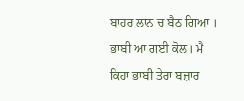ਬਾਹਰ ਲਾਨ ਚ ਬੈਠ ਗਿਆ । ਭਾਬੀ ਆ ਗਈ ਕੋਲ। ਮੈ ਕਿਹਾ ਭਾਬੀ ਤੇਰਾ ਬਜ਼ਾਰ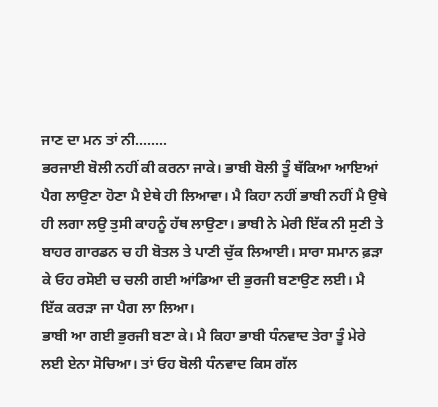ਜਾਣ ਦਾ ਮਨ ਤਾਂ ਨੀ........
ਭਰਜਾਈ ਬੋਲੀ ਨਹੀਂ ਕੀ ਕਰਨਾ ਜਾਕੇ। ਭਾਬੀ ਬੋਲੀ ਤੂੰ ਥੱਕਿਆ ਆਇਆਂ ਪੈਗ ਲਾਉਣਾ ਹੋਣਾ ਮੈ ਏਥੇ ਹੀ ਲਿਆਵਾ। ਮੈ ਕਿਹਾ ਨਹੀਂ ਭਾਬੀ ਨਹੀਂ ਮੈ ਉਥੇ ਹੀ ਲਗਾ ਲਉ ਤੁਸੀ ਕਾਹਨੂੰ ਹੱਥ ਲਾਉਣਾ। ਭਾਬੀ ਨੇ ਮੇਰੀ ਇੱਕ ਨੀ ਸੁਣੀ ਤੇ ਬਾਹਰ ਗਾਰਡਨ ਚ ਹੀ ਬੋਤਲ ਤੇ ਪਾਣੀ ਚੁੱਕ ਲਿਆਈ। ਸਾਰਾ ਸਮਾਨ ਫ਼ੜਾ ਕੇ ਓਹ ਰਸੋਈ ਚ ਚਲੀ ਗਈ ਆਂਡਿਆ ਦੀ ਭੁਰਜੀ ਬਣਾਉਣ ਲਈ। ਮੈ ਇੱਕ ਕਰੜਾ ਜਾ ਪੈਗ ਲਾ ਲਿਆ।
ਭਾਬੀ ਆ ਗਈ ਭੁਰਜੀ ਬਣਾ ਕੇ। ਮੈ ਕਿਹਾ ਭਾਬੀ ਧੰਨਵਾਦ ਤੇਰਾ ਤੂੰ ਮੇਰੇ ਲਈ ਏਨਾ ਸੋਚਿਆ। ਤਾਂ ਓਹ ਬੋਲੀ ਧੰਨਵਾਦ ਕਿਸ ਗੱਲ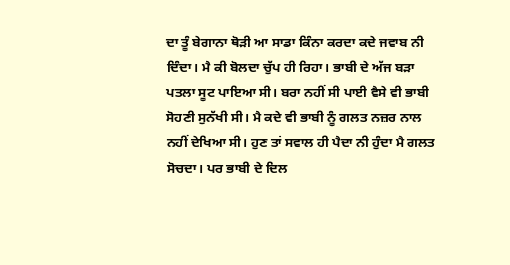ਦਾ ਤੂੰ ਬੇਗਾਨਾ ਥੋੜੀ ਆ ਸਾਡਾ ਕਿੰਨਾ ਕਰਦਾ ਕਦੇ ਜਵਾਬ ਨੀ ਦਿੰਦਾ। ਮੈ ਕੀ ਬੋਲਦਾ ਚੁੱਪ ਹੀ ਰਿਹਾ। ਭਾਬੀ ਦੇ ਅੱਜ ਬੜਾ ਪਤਲਾ ਸੂਟ ਪਾਇਆ ਸੀ। ਬਰਾ ਨਹੀਂ ਸੀ ਪਾਈ ਵੈਸੇ ਵੀ ਭਾਬੀ ਸੋਹਣੀ ਸੁਨੱਖੀ ਸੀ। ਮੈ ਕਦੇ ਵੀ ਭਾਬੀ ਨੂੰ ਗਲਤ ਨਜ਼ਰ ਨਾਲ ਨਹੀਂ ਦੇਖਿਆ ਸੀ। ਹੁਣ ਤਾਂ ਸਵਾਲ ਹੀ ਪੈਦਾ ਨੀ ਹੁੰਦਾ ਮੈ ਗਲਤ ਸੋਚਦਾ। ਪਰ ਭਾਬੀ ਦੇ ਦਿਲ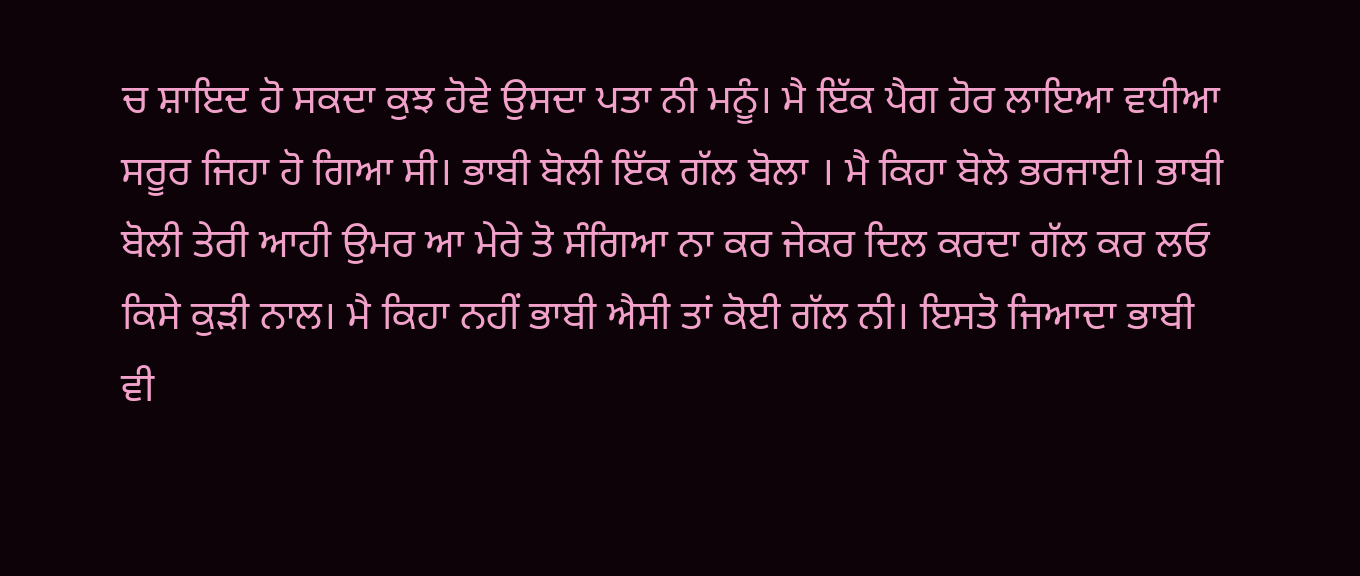ਚ ਸ਼ਾਇਦ ਹੋ ਸਕਦਾ ਕੁਝ ਹੋਵੇ ਉਸਦਾ ਪਤਾ ਨੀ ਮਨੂੰ। ਮੈ ਇੱਕ ਪੈਗ ਹੋਰ ਲਾਇਆ ਵਧੀਆ ਸਰੂਰ ਜਿਹਾ ਹੋ ਗਿਆ ਸੀ। ਭਾਬੀ ਬੋਲੀ ਇੱਕ ਗੱਲ ਬੋਲਾ । ਮੈ ਕਿਹਾ ਬੋਲੋ ਭਰਜਾਈ। ਭਾਬੀ ਬੋਲੀ ਤੇਰੀ ਆਹੀ ਉਮਰ ਆ ਮੇਰੇ ਤੋ ਸੰਗਿਆ ਨਾ ਕਰ ਜੇਕਰ ਦਿਲ ਕਰਦਾ ਗੱਲ ਕਰ ਲਓ ਕਿਸੇ ਕੁੜੀ ਨਾਲ। ਮੈ ਕਿਹਾ ਨਹੀਂ ਭਾਬੀ ਐਸੀ ਤਾਂ ਕੋਈ ਗੱਲ ਨੀ। ਇਸਤੋ ਜਿਆਦਾ ਭਾਬੀ ਵੀ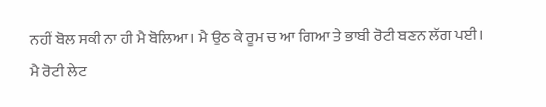ਨਹੀਂ ਬੋਲ ਸਕੀ ਨਾ ਹੀ ਮੈ ਬੋਲਿਆ। ਮੈ ਉਠ ਕੇ ਰੂਮ ਚ ਆ ਗਿਆ ਤੇ ਭਾਬੀ ਰੋਟੀ ਬਣਨ ਲੱਗ ਪਈ। ਮੈ ਰੋਟੀ ਲੇਟ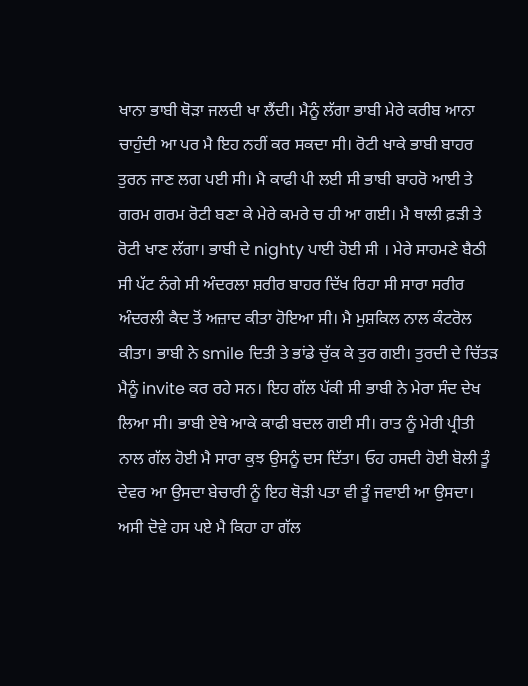ਖਾਨਾ ਭਾਬੀ ਥੋੜਾ ਜਲਦੀ ਖਾ ਲੈਂਦੀ। ਮੈਨੂੰ ਲੱਗਾ ਭਾਬੀ ਮੇਰੇ ਕਰੀਬ ਆਨਾ ਚਾਹੁੰਦੀ ਆ ਪਰ ਮੈ ਇਹ ਨਹੀਂ ਕਰ ਸਕਦਾ ਸੀ। ਰੋਟੀ ਖਾਕੇ ਭਾਬੀ ਬਾਹਰ ਤੁਰਨ ਜਾਣ ਲਗ ਪਈ ਸੀ। ਮੈ ਕਾਫੀ ਪੀ ਲਈ ਸੀ ਭਾਬੀ ਬਾਹਰੋ ਆਈ ਤੇ ਗਰਮ ਗਰਮ ਰੋਟੀ ਬਣਾ ਕੇ ਮੇਰੇ ਕਮਰੇ ਚ ਹੀ ਆ ਗਈ। ਮੈ ਥਾਲੀ ਫ਼ੜੀ ਤੇ ਰੋਟੀ ਖਾਣ ਲੱਗਾ। ਭਾਬੀ ਦੇ nighty ਪਾਈ ਹੋਈ ਸੀ । ਮੇਰੇ ਸਾਹਮਣੇ ਬੈਠੀ ਸੀ ਪੱਟ ਨੰਗੇ ਸੀ ਅੰਦਰਲਾ ਸ਼ਰੀਰ ਬਾਹਰ ਦਿੱਖ ਰਿਹਾ ਸੀ ਸਾਰਾ ਸਰੀਰ ਅੰਦਰਲੀ ਕੈਦ ਤੋਂ ਅਜ਼ਾਦ ਕੀਤਾ ਹੋਇਆ ਸੀ। ਮੈ ਮੁਸ਼ਕਿਲ ਨਾਲ ਕੰਟਰੋਲ ਕੀਤਾ। ਭਾਬੀ ਨੇ smile ਦਿਤੀ ਤੇ ਭਾਂਡੇ ਚੁੱਕ ਕੇ ਤੁਰ ਗਈ। ਤੁਰਦੀ ਦੇ ਚਿੱਤੜ ਮੈਨੂੰ invite ਕਰ ਰਹੇ ਸਨ। ਇਹ ਗੱਲ ਪੱਕੀ ਸੀ ਭਾਬੀ ਨੇ ਮੇਰਾ ਸੰਦ ਦੇਖ ਲਿਆ ਸੀ। ਭਾਬੀ ਏਥੇ ਆਕੇ ਕਾਫੀ ਬਦਲ ਗਈ ਸੀ। ਰਾਤ ਨੂੰ ਮੇਰੀ ਪ੍ਰੀਤੀ ਨਾਲ ਗੱਲ ਹੋਈ ਮੈ ਸਾਰਾ ਕੁਝ ਉਸਨੂੰ ਦਸ ਦਿੱਤਾ। ਓਹ ਹਸਦੀ ਹੋਈ ਬੋਲੀ ਤੂੰ ਦੇਵਰ ਆ ਉਸਦਾ ਬੇਚਾਰੀ ਨੂੰ ਇਹ ਥੋੜੀ ਪਤਾ ਵੀ ਤੂੰ ਜਵਾਈ ਆ ਉਸਦਾ। ਅਸੀ ਦੋਵੇ ਹਸ ਪਏ ਮੈ ਕਿਹਾ ਹਾ ਗੱਲ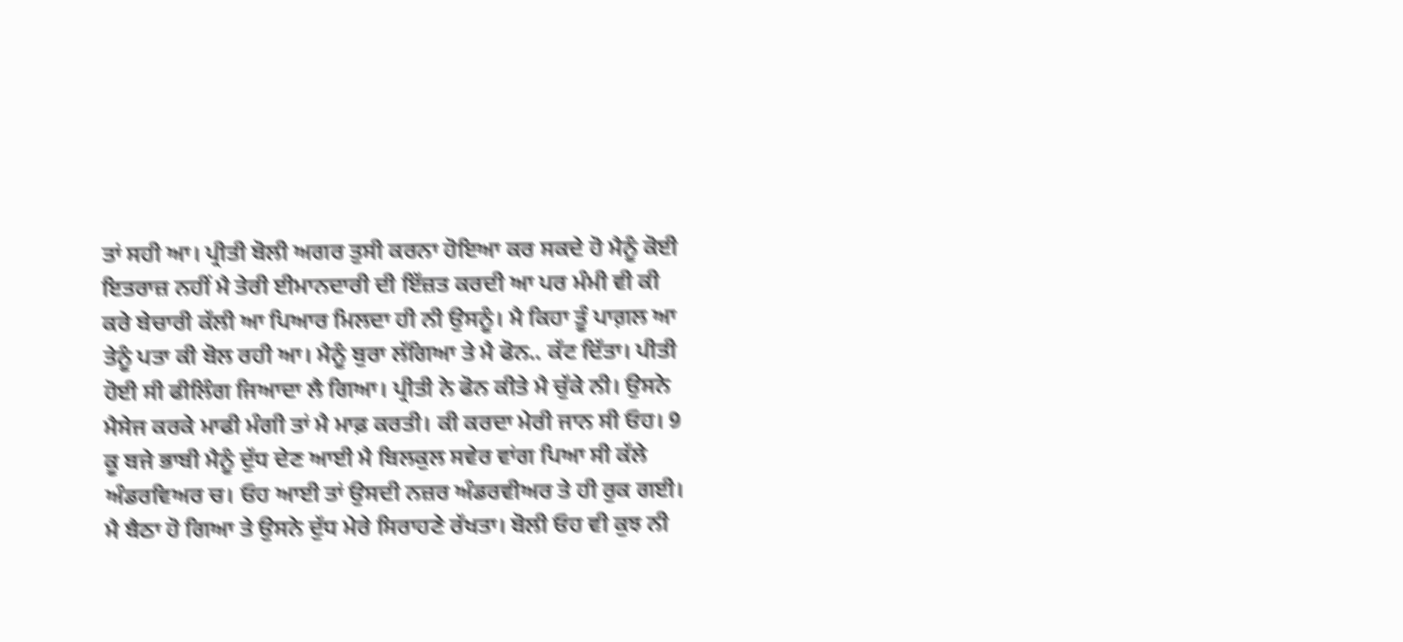ਤਾਂ ਸਹੀ ਆ। ਪ੍ਰੀਤੀ ਬੋਲੀ ਅਗਰ ਤੁਸੀ ਕਰਨਾ ਹੋਇਆ ਕਰ ਸਕਦੇ ਹੋ ਮੈਨੂੰ ਕੋਈ ਇਤਰਾਜ਼ ਨਹੀਂ ਮੈ ਤੇਰੀ ਈਮਾਨਦਾਰੀ ਦੀ ਇੱਜ਼ਤ ਕਰਦੀ ਆ ਪਰ ਮੰਮੀ ਵੀ ਕੀ ਕਰੇ ਬੇਚਾਰੀ ਕੱਲੀ ਆ ਪਿਆਰ ਮਿਲਦਾ ਹੀ ਨੀ ਉਸਨੂੰ। ਮੈ ਕਿਹਾ ਤੂੰ ਪਾਗ਼ਲ ਆ ਤੇਨੂੰ ਪਤਾ ਕੀ ਬੋਲ ਰਹੀ ਆ। ਮੈਨੂੰ ਬੁਰਾ ਲੱਗਿਆ ਤੇ ਮੈ ਫੋਨ.. ਕੱਟ ਦਿੱਤਾ। ਪੀਤੀ ਹੋਈ ਸੀ ਫੀਲਿੰਗ ਜਿਆਦਾ ਲੈ ਗਿਆ। ਪ੍ਰੀਤੀ ਨੇ ਫੋਨ ਕੀਤੇ ਮੈ ਚੁੱਕੇ ਨੀ। ਉਸਨੇ ਮੈਸੇਜ ਕਰਕੇ ਮਾਫੀ ਮੰਗੀ ਤਾਂ ਮੈ ਮਾਫ਼ ਕਰਤੀ। ਕੀ ਕਰਦਾ ਮੇਰੀ ਜਾਨ ਸੀ ਓਹ। 9 ਕੂ ਬਜੇ ਭਾਬੀ ਮੈਨੂੰ ਦੁੱਧ ਦੇਣ ਆਈ ਮੈ ਬਿਲਕੁਲ ਸਵੇਰ ਵਾਂਗ ਪਿਆ ਸੀ ਕੱਲੇ ਅੰਡਰਵਿਅਰ ਚ। ਓਹ ਆਈ ਤਾਂ ਉਸਦੀ ਨਜ਼ਰ ਅੰਡਰਵੀਅਰ ਤੇ ਹੀ ਰੁਕ ਗਈ। ਮੈ ਬੈਠਾ ਹੋ ਗਿਆ ਤੇ ਉਸਨੇ ਦੁੱਧ ਮੇਰੇ ਸਿਰਾਹਣੇ ਰੱਖਤਾ। ਬੋਲੀ ਓਹ ਵੀ ਕੁਝ ਨੀ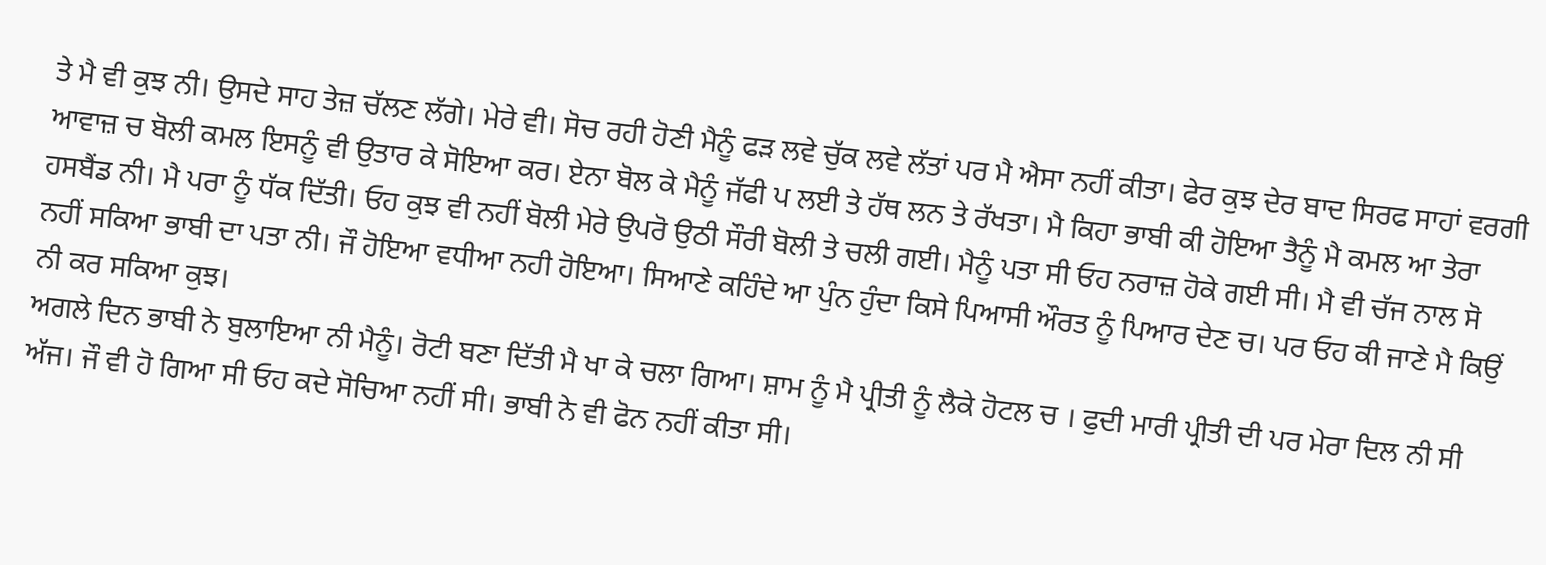ਤੇ ਮੈ ਵੀ ਕੁਝ ਨੀ। ਉਸਦੇ ਸਾਹ ਤੇਜ਼ ਚੱਲਣ ਲੱਗੇ। ਮੇਰੇ ਵੀ। ਸੋਚ ਰਹੀ ਹੋਣੀ ਮੈਨੂੰ ਫੜ ਲਵੇ ਚੁੱਕ ਲਵੇ ਲੱਤਾਂ ਪਰ ਮੈ ਐਸਾ ਨਹੀਂ ਕੀਤਾ। ਫੇਰ ਕੁਝ ਦੇਰ ਬਾਦ ਸਿਰਫ ਸਾਹਾਂ ਵਰਗੀ ਆਵਾਜ਼ ਚ ਬੋਲੀ ਕਮਲ ਇਸਨੂੰ ਵੀ ਉਤਾਰ ਕੇ ਸੋਇਆ ਕਰ। ਏਨਾ ਬੋਲ ਕੇ ਮੈਨੂੰ ਜੱਫੀ ਪ ਲਈ ਤੇ ਹੱਥ ਲਨ ਤੇ ਰੱਖਤਾ। ਮੈ ਕਿਹਾ ਭਾਬੀ ਕੀ ਹੋਇਆ ਤੈਨੂੰ ਮੈ ਕਮਲ ਆ ਤੇਰਾ ਹਸਬੈਂਡ ਨੀ। ਮੈ ਪਰਾ ਨੂੰ ਧੱਕ ਦਿੱਤੀ। ਓਹ ਕੁਝ ਵੀ ਨਹੀਂ ਬੋਲੀ ਮੇਰੇ ਉਪਰੋ ਉਠੀ ਸੌਰੀ ਬੋਲੀ ਤੇ ਚਲੀ ਗਈ। ਮੈਨੂੰ ਪਤਾ ਸੀ ਓਹ ਨਰਾਜ਼ ਹੋਕੇ ਗਈ ਸੀ। ਮੈ ਵੀ ਚੱਜ ਨਾਲ ਸੋ ਨਹੀਂ ਸਕਿਆ ਭਾਬੀ ਦਾ ਪਤਾ ਨੀ। ਜੌ ਹੋਇਆ ਵਧੀਆ ਨਹੀ ਹੋਇਆ। ਸਿਆਣੇ ਕਹਿੰਦੇ ਆ ਪੁੰਨ ਹੁੰਦਾ ਕਿਸੇ ਪਿਆਸੀ ਔਰਤ ਨੂੰ ਪਿਆਰ ਦੇਣ ਚ। ਪਰ ਓਹ ਕੀ ਜਾਣੇ ਮੈ ਕਿਉਂ ਨੀ ਕਰ ਸਕਿਆ ਕੁਝ।
ਅਗਲੇ ਦਿਨ ਭਾਬੀ ਨੇ ਬੁਲਾਇਆ ਨੀ ਮੈਨੂੰ। ਰੋਟੀ ਬਣਾ ਦਿੱਤੀ ਮੈ ਖਾ ਕੇ ਚਲਾ ਗਿਆ। ਸ਼ਾਮ ਨੂੰ ਮੈ ਪ੍ਰੀਤੀ ਨੂੰ ਲੈਕੇ ਹੋਟਲ ਚ । ਫੁਦੀ ਮਾਰੀ ਪ੍ਰੀਤੀ ਦੀ ਪਰ ਮੇਰਾ ਦਿਲ ਨੀ ਸੀ ਅੱਜ। ਜੌ ਵੀ ਹੋ ਗਿਆ ਸੀ ਓਹ ਕਦੇ ਸੋਚਿਆ ਨਹੀਂ ਸੀ। ਭਾਬੀ ਨੇ ਵੀ ਫੋਨ ਨਹੀਂ ਕੀਤਾ ਸੀ।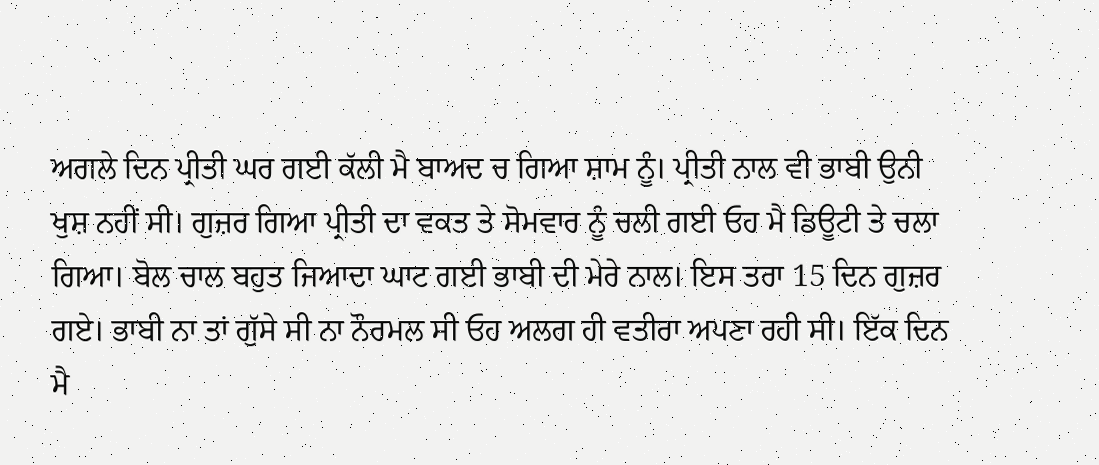ਅਗਲੇ ਦਿਨ ਪ੍ਰੀਤੀ ਘਰ ਗਈ ਕੱਲੀ ਮੈ ਬਾਅਦ ਚ ਗਿਆ ਸ਼ਾਮ ਨੂੰ। ਪ੍ਰੀਤੀ ਨਾਲ ਵੀ ਭਾਬੀ ਉਨੀ ਖੁਸ਼ ਨਹੀਂ ਸੀ। ਗੁਜ਼ਰ ਗਿਆ ਪ੍ਰੀਤੀ ਦਾ ਵਕਤ ਤੇ ਸੋਮਵਾਰ ਨੂੰ ਚਲੀ ਗਈ ਓਹ ਮੈ ਡਿਊਟੀ ਤੇ ਚਲਾ ਗਿਆ। ਬੋਲ ਚਾਲ ਬਹੁਤ ਜਿਆਦਾ ਘਾਟ ਗਈ ਭਾਬੀ ਦੀ ਮੇਰੇ ਨਾਲ। ਇਸ ਤਰਾ 15 ਦਿਨ ਗੁਜ਼ਰ ਗਏ। ਭਾਬੀ ਨਾ ਤਾਂ ਗੁੱਸੇ ਸੀ ਨਾ ਨੌਰਮਲ ਸੀ ਓਹ ਅਲਗ ਹੀ ਵਤੀਰਾ ਅਪਣਾ ਰਹੀ ਸੀ। ਇੱਕ ਦਿਨ ਮੈ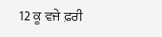12 ਕੂ ਵਜੇ ਫ਼ਰੀ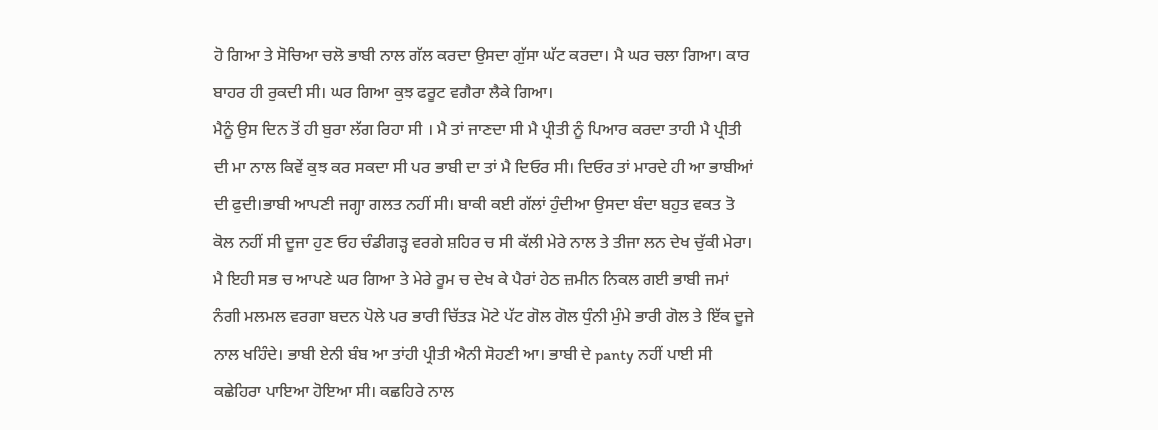ਹੋ ਗਿਆ ਤੇ ਸੋਚਿਆ ਚਲੋ ਭਾਬੀ ਨਾਲ ਗੱਲ ਕਰਦਾ ਉਸਦਾ ਗੁੱਸਾ ਘੱਟ ਕਰਦਾ। ਮੈ ਘਰ ਚਲਾ ਗਿਆ। ਕਾਰ ਬਾਹਰ ਹੀ ਰੁਕਦੀ ਸੀ। ਘਰ ਗਿਆ ਕੁਝ ਫਰੂਟ ਵਗੈਰਾ ਲੈਕੇ ਗਿਆ।
ਮੈਨੂੰ ਉਸ ਦਿਨ ਤੋਂ ਹੀ ਬੁਰਾ ਲੱਗ ਰਿਹਾ ਸੀ । ਮੈ ਤਾਂ ਜਾਣਦਾ ਸੀ ਮੈ ਪ੍ਰੀਤੀ ਨੂੰ ਪਿਆਰ ਕਰਦਾ ਤਾਹੀ ਮੈ ਪ੍ਰੀਤੀ ਦੀ ਮਾ ਨਾਲ ਕਿਵੇਂ ਕੁਝ ਕਰ ਸਕਦਾ ਸੀ ਪਰ ਭਾਬੀ ਦਾ ਤਾਂ ਮੈ ਦਿਓਰ ਸੀ। ਦਿਓਰ ਤਾਂ ਮਾਰਦੇ ਹੀ ਆ ਭਾਬੀਆਂ ਦੀ ਫੁਦੀ।ਭਾਬੀ ਆਪਣੀ ਜਗ੍ਹਾ ਗਲਤ ਨਹੀਂ ਸੀ। ਬਾਕੀ ਕਈ ਗੱਲਾਂ ਹੁੰਦੀਆ ਉਸਦਾ ਬੰਦਾ ਬਹੁਤ ਵਕਤ ਤੋ ਕੋਲ ਨਹੀਂ ਸੀ ਦੂਜਾ ਹੁਣ ਓਹ ਚੰਡੀਗੜ੍ਹ ਵਰਗੇ ਸ਼ਹਿਰ ਚ ਸੀ ਕੱਲੀ ਮੇਰੇ ਨਾਲ ਤੇ ਤੀਜਾ ਲਨ ਦੇਖ ਚੁੱਕੀ ਮੇਰਾ।
ਮੈ ਇਹੀ ਸਭ ਚ ਆਪਣੇ ਘਰ ਗਿਆ ਤੇ ਮੇਰੇ ਰੂਮ ਚ ਦੇਖ ਕੇ ਪੈਰਾਂ ਹੇਠ ਜ਼ਮੀਨ ਨਿਕਲ ਗਈ ਭਾਬੀ ਜਮਾਂ ਨੰਗੀ ਮਲਮਲ ਵਰਗਾ ਬਦਨ ਪੋਲੇ ਪਰ ਭਾਰੀ ਚਿੱਤੜ ਮੋਟੇ ਪੱਟ ਗੋਲ ਗੋਲ ਧੁੰਨੀ ਮੁੰਮੇ ਭਾਰੀ ਗੋਲ ਤੇ ਇੱਕ ਦੂਜੇ ਨਾਲ ਖਹਿੰਦੇ। ਭਾਬੀ ਏਨੀ ਬੰਬ ਆ ਤਾਂਹੀ ਪ੍ਰੀਤੀ ਐਨੀ ਸੋਹਣੀ ਆ। ਭਾਬੀ ਦੇ panty ਨਹੀਂ ਪਾਈ ਸੀ ਕਛੇਹਿਰਾ ਪਾਇਆ ਹੋਇਆ ਸੀ। ਕਛਹਿਰੇ ਨਾਲ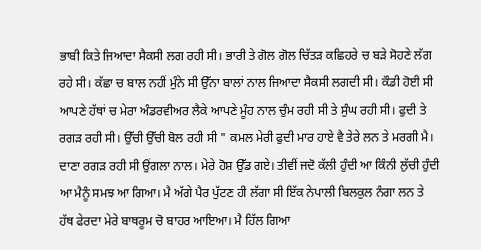ਭਾਬੀ ਕਿਤੇ ਜਿਆਦਾ ਸੈਕਸੀ ਲਗ ਰਹੀ ਸੀ। ਭਾਰੀ ਤੇ ਗੋਲ ਗੋਲ ਚਿੱਤੜ ਕਛਿਹਰੇ ਚ ਬੜੇ ਸੋਹਣੇ ਲੱਗ ਰਹੇ ਸੀ। ਕੱਛਾ ਚ ਬਾਲ ਨਹੀਂ ਮੁੰਨੇ ਸੀ ਉੱਨਾ ਬਾਲਾਂ ਨਾਲ ਜਿਆਦਾ ਸੈਕਸੀ ਲਗਦੀ ਸੀ। ਕੌਡੀ ਹੋਈ ਸੀ ਆਪਣੇ ਹੱਥਾਂ ਚ ਮੇਰਾ ਅੰਡਰਵੀਅਰ ਲੈਕੇ ਆਪਣੇ ਮੂੰਹ ਨਾਲ ਚੁੰਮ ਰਹੀ ਸੀ ਤੇ ਸੁੰਘ ਰਹੀ ਸੀ। ਫੁਦੀ ਤੇ ਰਗੜ ਰਹੀ ਸੀ। ਉੱਚੀ ਉੱਚੀ ਬੋਲ ਰਹੀ ਸੀ " ਕਮਲ ਮੇਰੀ ਫੁਦੀ ਮਾਰ ਹਾਏ ਵੈ ਤੇਰੇ ਲਨ ਤੇ ਮਰਗੀ ਮੈ। ਦਾਣਾ ਰਗੜ ਰਹੀ ਸੀ ਉਂਗਲਾ ਨਾਲ। ਮੇਰੇ ਹੋਸ਼ ਉੱਡ ਗਏ। ਤੀਵੀਂ ਜਦੋ ਕੱਲੀ ਹੁੰਦੀ ਆ ਕਿੰਨੀ ਲੁੱਚੀ ਹੁੰਦੀ ਆ ਮੈਨੂੰ ਸਮਝ ਆ ਗਿਆ। ਮੈ ਅੱਗੇ ਪੈਰ ਪੁੱਟਣ ਹੀ ਲੱਗਾ ਸੀ ਇੱਕ ਨੇਪਾਲੀ ਬਿਲਕੁਲ ਨੰਗਾ ਲਨ ਤੇ ਹੱਥ ਫੇਰਦਾ ਮੇਰੇ ਬਾਥਰੂਮ ਚੋ ਬਾਹਰ ਆਇਆ। ਮੈ ਹਿੱਲ ਗਿਆ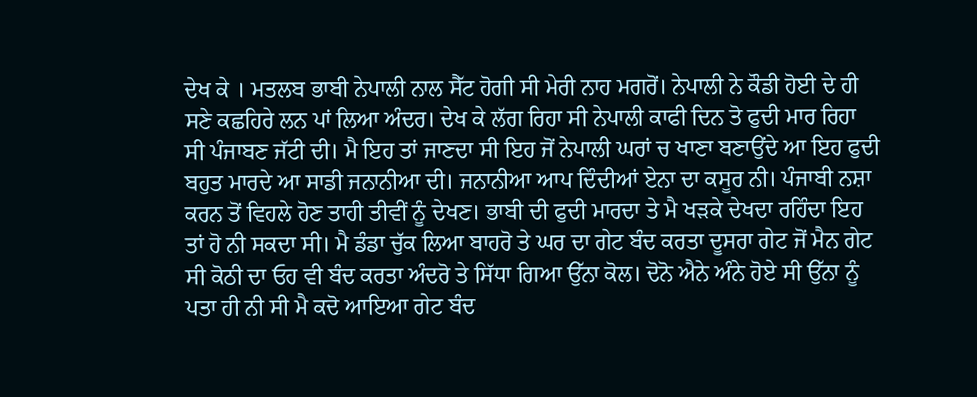ਦੇਖ ਕੇ । ਮਤਲਬ ਭਾਬੀ ਨੇਪਾਲੀ ਨਾਲ ਸੈੱਟ ਹੋਗੀ ਸੀ ਮੇਰੀ ਨਾਹ ਮਗਰੋਂ। ਨੇਪਾਲੀ ਨੇ ਕੌਡੀ ਹੋਈ ਦੇ ਹੀ ਸਣੇ ਕਛਹਿਰੇ ਲਨ ਪਾਂ ਲਿਆ ਅੰਦਰ। ਦੇਖ ਕੇ ਲੱਗ ਰਿਹਾ ਸੀ ਨੇਪਾਲੀ ਕਾਫੀ ਦਿਨ ਤੋ ਫੁਦੀ ਮਾਰ ਰਿਹਾ ਸੀ ਪੰਜਾਬਣ ਜੱਟੀ ਦੀ। ਮੈ ਇਹ ਤਾਂ ਜਾਣਦਾ ਸੀ ਇਹ ਜੋਂ ਨੇਪਾਲੀ ਘਰਾਂ ਚ ਖਾਣਾ ਬਣਾਉਂਦੇ ਆ ਇਹ ਫੁਦੀ ਬਹੁਤ ਮਾਰਦੇ ਆ ਸਾਡੀ ਜਨਾਨੀਆ ਦੀ। ਜਨਾਨੀਆ ਆਪ ਦਿੰਦੀਆਂ ਏਨਾ ਦਾ ਕਸੂਰ ਨੀ। ਪੰਜਾਬੀ ਨਸ਼ਾ ਕਰਨ ਤੋਂ ਵਿਹਲੇ ਹੋਣ ਤਾਹੀ ਤੀਵੀਂ ਨੂੰ ਦੇਖਣ। ਭਾਬੀ ਦੀ ਫੁਦੀ ਮਾਰਦਾ ਤੇ ਮੈ ਖੜਕੇ ਦੇਖਦਾ ਰਹਿੰਦਾ ਇਹ ਤਾਂ ਹੋ ਨੀ ਸਕਦਾ ਸੀ। ਮੈ ਡੰਡਾ ਚੁੱਕ ਲਿਆ ਬਾਹਰੋ ਤੇ ਘਰ ਦਾ ਗੇਟ ਬੰਦ ਕਰਤਾ ਦੂਸਰਾ ਗੇਟ ਜੋਂ ਮੈਨ ਗੇਟ ਸੀ ਕੋਠੀ ਦਾ ਓਹ ਵੀ ਬੰਦ ਕਰਤਾ ਅੰਦਰੋ ਤੇ ਸਿੱਧਾ ਗਿਆ ਉੱਨਾ ਕੋਲ। ਦੋਨੋ ਐਨੇ ਅੰਨੇ ਹੋਏ ਸੀ ਉੱਨਾ ਨੂੰ ਪਤਾ ਹੀ ਨੀ ਸੀ ਮੈ ਕਦੋ ਆਇਆ ਗੇਟ ਬੰਦ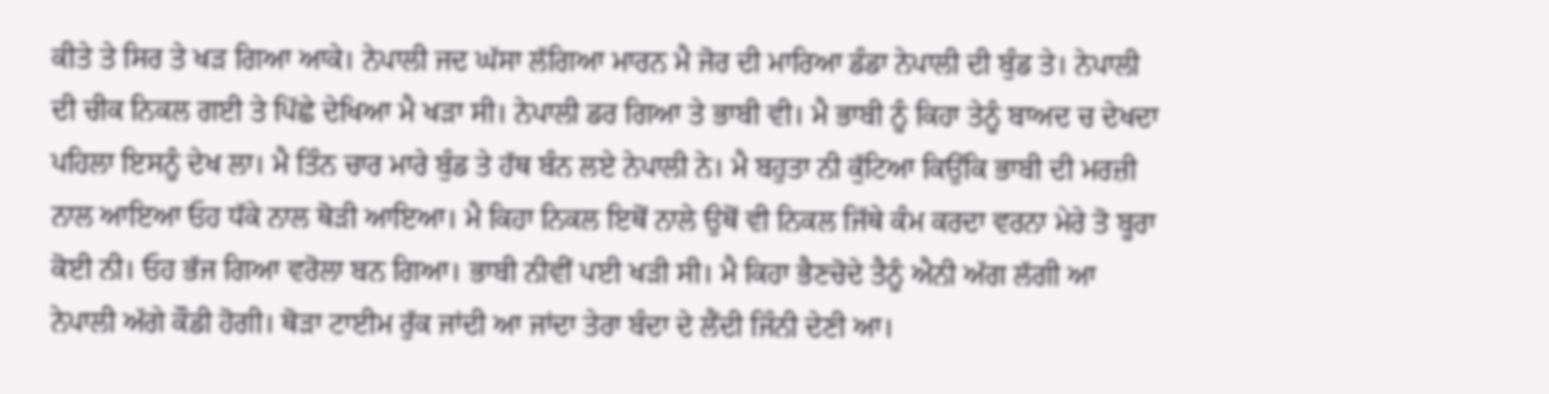ਕੀਤੇ ਤੇ ਸਿਰ ਤੇ ਖੜ ਗਿਆ ਆਕੇ। ਨੇਪਾਲੀ ਜਦ ਘੱਸਾ ਲੱਗਿਆ ਮਾਰਨ ਮੈ ਜੋਰ ਦੀ ਮਾਰਿਆ ਡੰਡਾ ਨੇਪਾਲੀ ਦੀ ਬੁੰਡ ਤੇ। ਨੇਪਾਲੀ ਦੀ ਚੀਕ ਨਿਕਲ ਗਈ ਤੇ ਪਿੱਛੇ ਦੇਖਿਆ ਮੈ ਖੜਾ ਸੀ। ਨੇਪਾਲੀ ਡਰ ਗਿਆ ਤੇ ਭਾਬੀ ਵੀ। ਮੈ ਭਾਬੀ ਨੂੰ ਕਿਹਾ ਤੇਨੂੰ ਬਾਅਦ ਚ ਦੇਖਦਾ ਪਹਿਲਾ ਇਸਨੂੰ ਦੇਖ ਲਾ। ਮੈ ਤਿੰਨ ਚਾਰ ਮਾਰੇ ਬੁੰਡ ਤੇ ਹੱਥ ਬੰਨ ਲਏ ਨੇਪਾਲੀ ਨੇ। ਮੈ ਬਹੁਤਾ ਨੀ ਕੁੱਟਿਆ ਕਿਉਂਕਿ ਭਾਬੀ ਦੀ ਮਰਜ਼ੀ ਨਾਲ ਆਇਆ ਓਹ ਧੱਕੇ ਨਾਲ ਥੋੜੀ ਆਇਆ। ਮੈ ਕਿਹਾ ਨਿਕਲ ਇਥੋਂ ਨਾਲੇ ਉਥੋਂ ਵੀ ਨਿਕਲ ਜਿੱਥੇ ਕੰਮ ਕਰਦਾ ਵਰਨਾ ਮੇਰੇ ਤੋ ਬੂਰਾ ਕੋਈ ਨੀ। ਓਹ ਭੱਜ ਗਿਆ ਵਰੋਲਾ ਬਨ ਗਿਆ। ਭਾਬੀ ਨੀਵੀਂ ਪਈ ਖੜੀ ਸੀ। ਮੈ ਕਿਹਾ ਭੈਣਚੋਦੇ ਤੈਨੂੰ ਐਨੀ ਅੱਗ ਲੱਗੀ ਆ ਨੇਪਾਲੀ ਅੱਗੇ ਕੌਡੀ ਹੋਗੀ। ਥੋੜਾ ਟਾਈਮ ਰੁੱਕ ਜਾਂਦੀ ਆ ਜਾਂਦਾ ਤੇਰਾ ਬੰਦਾ ਦੇ ਲੈਂਦੀ ਜਿੰਨੀ ਦੇਣੀ ਆ।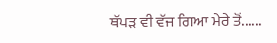ਥੱਪੜ ਵੀ ਵੱਜ ਗਿਆ ਮੇਰੇ ਤੋਂ......